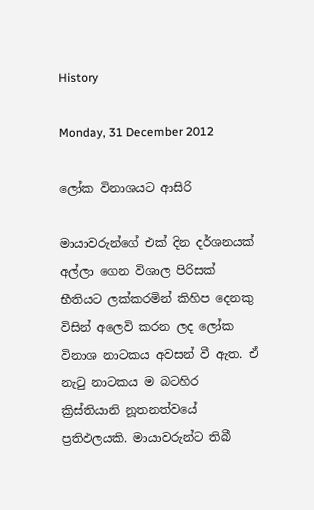History

Monday, 31 December 2012

ලෝක විනාශයට ආසිරි

මායාවරුන්ගේ එක් දින දර්ශනයක් අල්ලා ගෙන විශාල පිරිසක් භීතියට ලක්කරමින් කිහිප දෙනකු විසින් අලෙවි කරන ලද ලෝක විනාශ නාටකය අවසන් වී ඇත. ඒ නැටු නාටකය ම බටහිර ක්‍රිස්තියානි නූතනත්වයේ ප්‍රතිඵලයකි. මායාවරුන්ට තිබී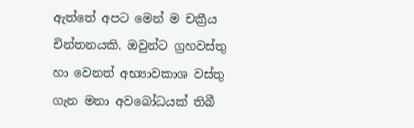ඇත්තේ අපට මෙන් ම චක්‍රීය චින්තනයකි. ඔවුන්ට ග්‍රහවස්තු හා වෙනත් අභ්‍යාවකාශ වස්තු ගැන මනා අවබෝධයක් තිබී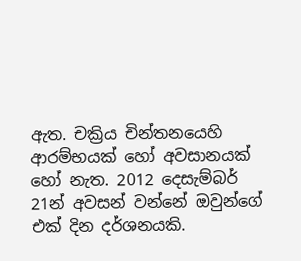ඇත. චක්‍රිය චින්තනයෙහි ආරම්භයක් හෝ අවසානයක් හෝ නැත. 2012 දෙසැම්බර් 21න් අවසන් වන්නේ ඔවුන්ගේ එක් දින දර්ශනයකි.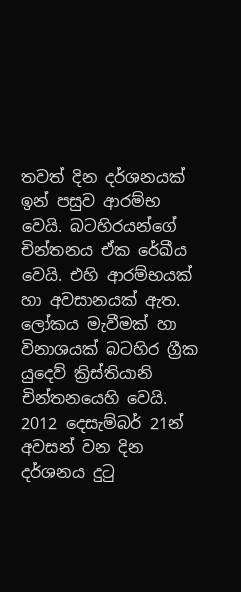තවත් දින දර්ශනයක් ඉන් පසුව ආරම්භ වෙයි. බටහිරයන්ගේ චින්තනය ඒක රේඛීය වෙයි. එහි ආරම්භයක් හා අවසානයක් ඇත. ලෝකය මැවීමක් හා විනාශයක් බටහිර ග්‍රීක යුදෙව් ක්‍රිස්තියානි චින්තනයෙහි වෙයි. 2012 දෙසැම්බර් 21න් අවසන් වන දින දර්ශනය දුටු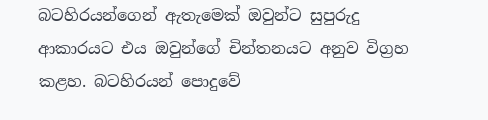බටහිරයන්ගෙන් ඇතැමෙක් ඔවුන්ට සුපුරුදු ආකාරයට එය ඔවුන්ගේ චින්තනයට අනුව විග්‍රහ කළහ. බටහිරයන් පොදුවේ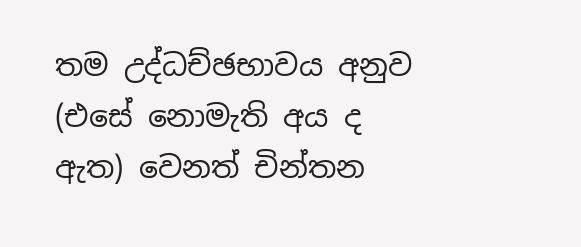තම උද්ධච්ඡභාවය අනුව (එසේ නොමැති අය ද ඇත) වෙනත් චින්තන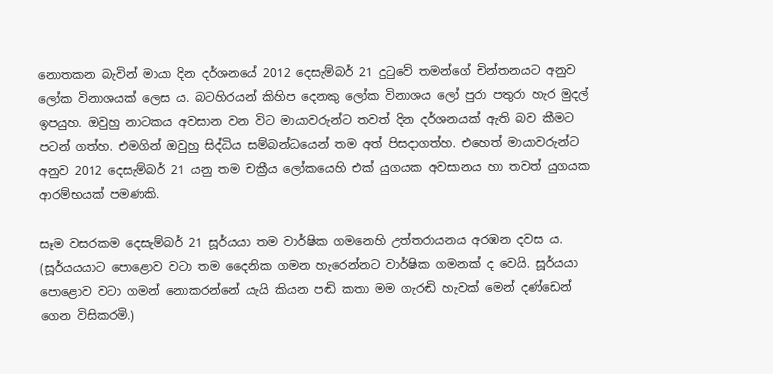නොතකන බැවින් මායා දින දර්ශනයේ 2012 දෙසැම්බර් 21 දුටුවේ තමන්ගේ චින්තනයට අනුව ලෝක විනාශයක් ලෙස ය. බටහිරයන් කිහිප දෙනකු ලෝක විනාශය ලෝ පුරා පතුරා හැර මුදල් ඉපයුහ. ඔවුහු නාටකය අවසාන වන විට මායාවරුන්ට තවත් දින දර්ශනයක් ඇති බව කීමට පටන් ගත්හ. එමගින් ඔවුහු සිද්ධිය සම්බන්ධයෙන් තම අත් පිසදාගත්හ. එහෙත් මායාවරුන්ට අනුව 2012 දෙසැම්බර් 21 යනු තම චක්‍රීය ලෝකයෙහි එක් යුගයක අවසානය හා තවත් යුගයක ආරම්භයක් පමණකි.

සෑම වසරකම දෙසැම්බර් 21 සූර්යයා තම වාර්ෂික ගමනෙහි උත්තරායනය අරඹන දවස ය. (සූර්යයයාට පොළොව වටා තම දෛනික ගමන හැරෙන්නට වාර්ෂික ගමනක් ද වෙයි. සූර්යයා පොළොව වටා ගමන් නොකරන්නේ යැයි කියන පඬි කතා මම ගැරඬි හැවක් මෙන් දණ්ඩෙන් ගෙන විසිකරමි.)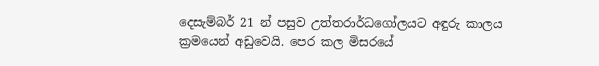දෙසැම්බර් 21 න් පසුව උත්තරාර්ධගෝලයට අඳුරු කාලය ක්‍රමයෙන් අඩුවෙයි. පෙර කල මිසරයේ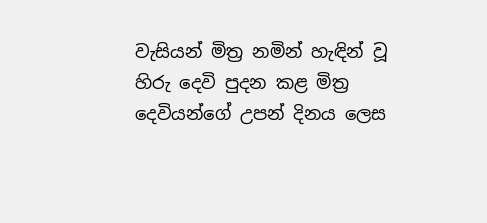වැසියන් මිත්‍ර නමින් හැඳින් වූ හිරු දෙවි පුදන කළ මිත්‍ර දෙවියන්ගේ උපන් දිනය ලෙස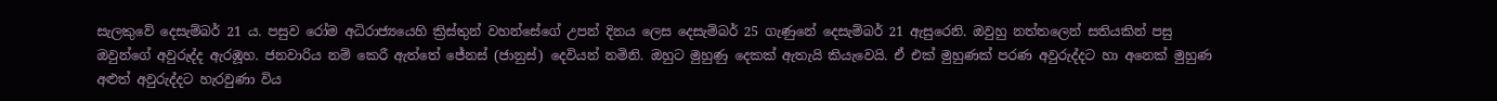සැලකුවේ දෙසැම්බර් 21 ය. පසුව රෝම අධිරාජ්‍යයෙහි ක්‍රිස්තුන් වහන්සේගේ උපන් දිනය ලෙස දෙසැම්බර් 25 ගැණුනේ දෙසැම්බර් 21 ඇසුරෙනි. ඔවුහු නත්තලෙන් සතියකින් පසු ඔවුන්ගේ අවුරුද්ද ඇරඹූහ. ජනවාරිය නම් කෙරී ඇත්තේ ජේනස් (ජානුස්) දෙවියන් නමිනි. ඔහුට මුහුණු දෙකක් ඇතැයි කියැවෙයි. ඒ එක් මුහුණක් පරණ අවුරුද්දට හා අනෙක් මුහුණ අළුත් අවුරුද්දට හැරවුණා විය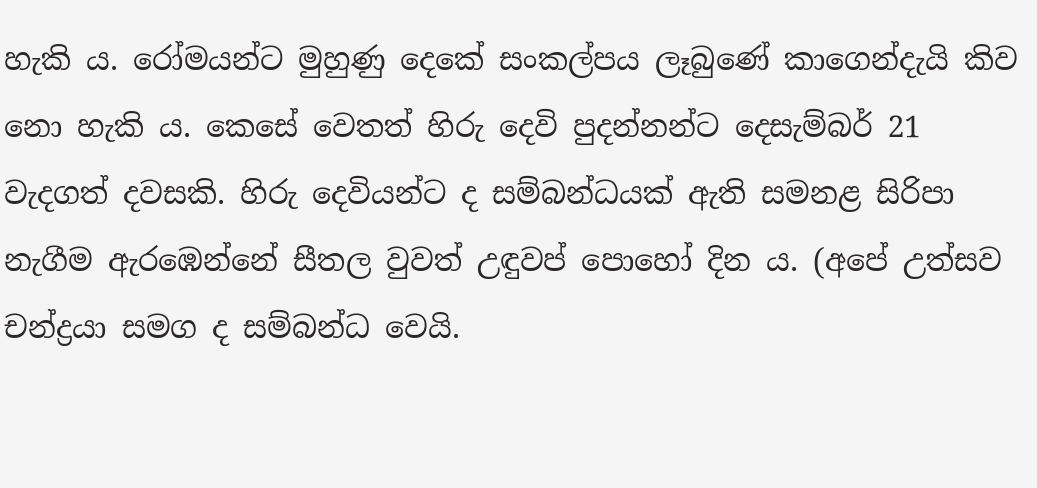හැකි ය. රෝමයන්ට මුහුණු දෙකේ සංකල්පය ලෑබුණේ කාගෙන්දැයි කිව නො හැකි ය. කෙසේ වෙතත් හිරු දෙවි පුදන්නන්ට දෙසැම්බර් 21 වැදගත් දවසකි. හිරු දෙවියන්ට ද සම්බන්ධයක් ඇති සමනළ සිරිපා නැගීම ඇරඹෙන්නේ සීතල වුවත් උඳුවප් පොහෝ දින ය. (අපේ උත්සව චන්ද්‍රයා සමග ද සම්බන්ධ වෙයි.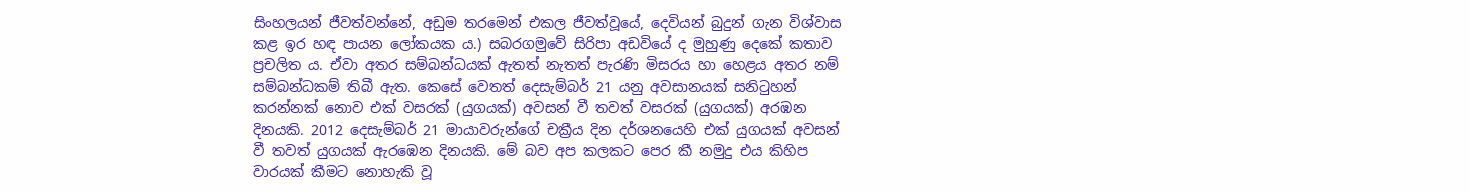සිංහලයන් ජීවත්වන්නේ, අඩුම තරමෙන් එකල ජීවත්වූයේ, දෙවියන් බුදුන් ගැන විශ්වාස කළ ඉර හඳ පායන ලෝකයක ය.) සබරගමුවේ සිරිපා අඩවියේ ද මුහුණු දෙකේ කතාව ප්‍රචලිත ය. ඒවා අතර සම්බන්ධයක් ඇතත් නැතත් පැරණි මිසරය හා හෙළය අතර නම් සම්බන්ධකම් තිබී ඇත. කෙසේ වෙතත් දෙසැම්බර් 21 යනු අවසානයක් සනිටුහන් කරන්නක් නොව එක් වසරක් (යුගයක්) අවසන් වී තවත් වසරක් (යුගයක්) අරඹන දිනයකි. 2012 දෙසැම්බර් 21 මායාවරුන්ගේ චක්‍රීය දින දර්ශනයෙහි එක් යුගයක් අවසන් වී තවත් යුගයක් ඇරඹෙන දිනයකි. මේ බව අප කලකට පෙර කී නමුදු එය කිහිප වාරයක් කීමට නොහැකි වූ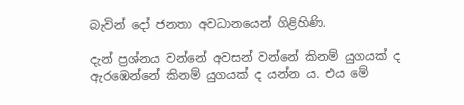බැවින් දෝ ජනතා අවධානයෙන් ගිළිහිණි.

දැන් ප්‍රශ්නය වන්නේ අවසන් වන්නේ කිනම් යුගයක් ද ඇරඹෙන්නේ කිනම් යුගයක් ද යන්න ය. එය මේ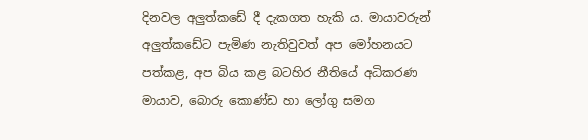දිනවල අලුත්කඩේ දී දැකගත හැකි ය. මායාවරුන් අලුත්කඩේට පැමිණ නැතිවුවත් අප මෝහනයට පත්කළ, අප බිය කළ බටහිර නීතියේ අධිකරණ මායාව, බොරු කොණ්ඩ හා ලෝගු සමග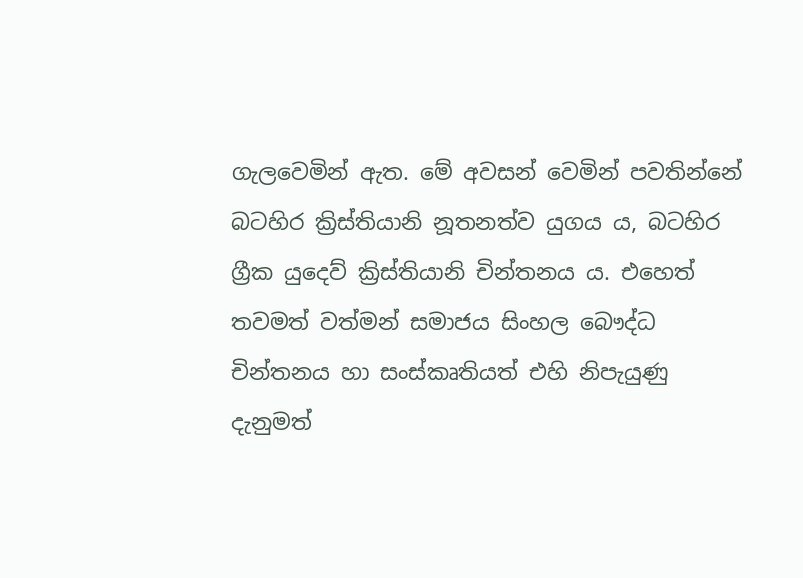ගැලවෙමින් ඇත. මේ අවසන් වෙමින් පවතින්නේ බටහිර ක්‍රිස්තියානි නූතනත්ව යුගය ය, බටහිර ග්‍රීක යුදෙව් ක්‍රිස්තියානි චින්තනය ය. එහෙත් තවමත් වත්මන් සමාජය සිංහල බෞද්ධ චින්තනය හා සංස්කෘතියත් එහි නිපැයුණු දැනුමත්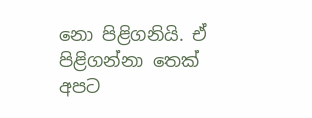නො පිළිගනියි. ඒ පිළිගන්නා තෙක් අපට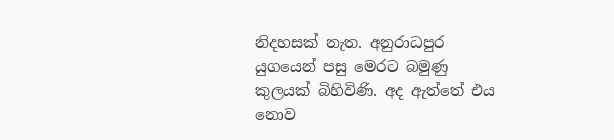නිදහසක් නැත. අනුරාධපුර යුගයෙන් පසු මෙරට බමුණු කුලයක් බිහිවිණි. අද ඇත්තේ එය නොව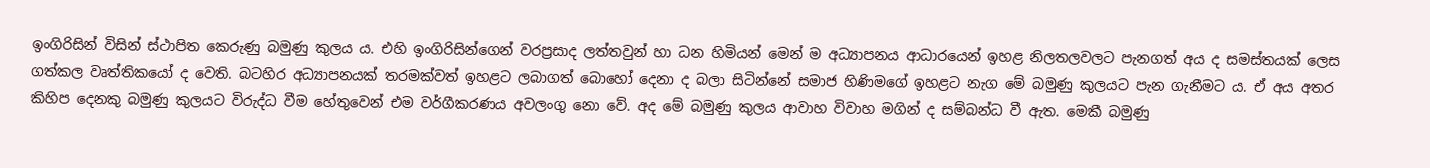ඉංගිරිසින් විසින් ස්ථාපිත කෙරුණු බමුණු කුලය ය. එහි ඉංගිරිසින්ගෙන් වරප්‍රසාද ලත්තවුන් හා ධන හිමියන් මෙන් ම අධ්‍යාපනය ආධාරයෙන් ඉහළ නිලතලවලට පැනගත් අය ද සමස්තයක් ලෙස ගත්කල වෘත්තිකයෝ ද වෙති. බටහිර අධ්‍යාපනයක් තරමක්වත් ඉහළට ලබාගත් බොහෝ දෙනා ද බලා සිටින්නේ සමාජ හිණිමගේ ඉහළට නැග මේ බමුණු කුලයට පැන ගැනීමට ය. ඒ අය අතර කිහිප දෙනකු බමුණු කුලයට විරුද්ධ වීම හේතුවෙන් එම වර්ගීකරණය අවලංගු නො වේ. අද මේ බමුණු කුලය ආවාහ විවාහ මගින් ද සම්බන්ධ වී ඇත. මෙකී බමුණු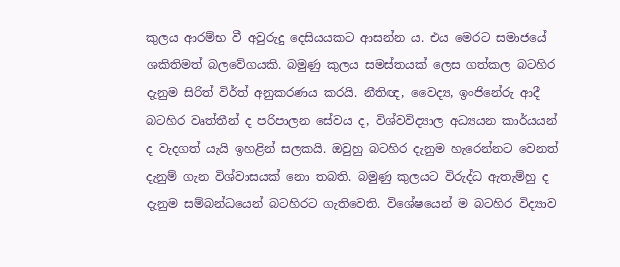කුලය ආරම්භ වී අවුරුදු දෙසියයකට ආසන්න ය. එය මෙරට සමාජයේ ශකිතිමත් බලවේගයකි. බමුණු කුලය සමස්තයක් ලෙස ගත්කල බටහිර දැනුම සිරිත් විර්ත් අනුකරණය කරයි. නීතිඥ, වෛද්‍ය, ඉංජිනේරු ආදී බටහිර වෘත්තීන් ද පරිපාලන සේවය ද, විශ්වවිද්‍යාල අධ්‍යයන කාර්යයන් ද වැදගත් යැයි ඉහළින් සලකයි. ඔවුහු බටහිර දැනුම හැරෙන්නට වෙනත් දැනුම් ගැන විශ්වාසයක් නො තබති. බමුණු කුලයට විරුද්ධ ඇතැම්හු ද දැනුම සම්බන්ධයෙන් බටහිරට ගැතිවෙති. විශේෂයෙන් ම බටහිර විද්‍යාව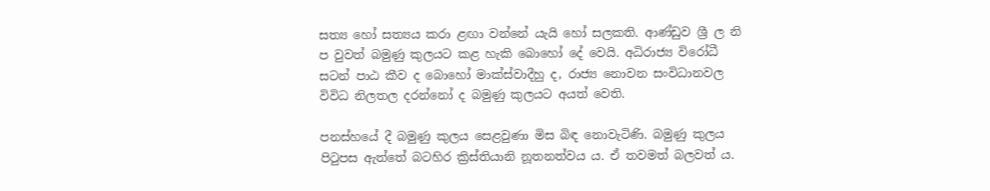සත්‍ය හෝ සත්‍යය කරා ළඟා වන්නේ යැයි හෝ සලකති. ආණ්ඩුව ශ්‍රී ල නි ප වුවත් බමුණු කුලයට කළ හැකි බොහෝ දේ වෙයි. අධිරාජ්‍ය විරෝධී සටන් පාඨ කීව ද බොහෝ මාක්ස්වාදීහු ද, රාජ්‍ය නොවන සංවිධානවල විවිධ නිලතල දරන්නෝ ද බමුණු කුලයට අයත් වෙති.

පනස්හයේ දී බමුණු කුලය සෙළවුණා මිස බිඳ නොවැටිණි. බමුණු කුලය පිටුපස ඇත්තේ බටහිර ක්‍රිස්තියානි නූතනත්වය ය. ඒ තවමත් බලවත් ය.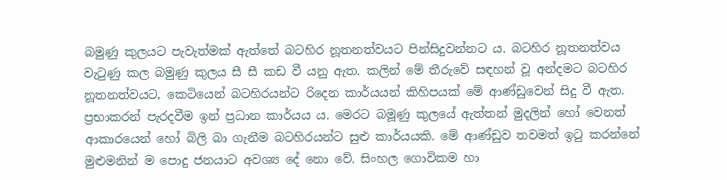බමුණු කුලයට පැවැත්මක් ඇත්තේ බටහිර නූතනත්වයට පින්සිදුවන්නට ය. බටහිර නූතනත්වය වැටුණු කල බමුණු කුලය සී සී කඩ වී යනු ඇත. කලින් මේ තීරුවේ සඳහන් වූ අන්දමට බටහිර නූතනත්වයට, කෙටියෙන් බටහිරයන්ට රිදෙන කාර්යයන් කිහිපයක් මේ ආණ්ඩුවෙන් සිදු වී ඇත. ප්‍රභාකරන් පැරදවීම ඉන් ප්‍රධාන කාර්යය ය. මෙරට බමූණු කුලයේ ඇත්තන් මුදලින් හෝ වෙනත් ආකාරයෙන් හෝ බිලි බා ගැනීම බටහිරයන්ට සුළු කාර්යයකි. මේ ආණ්ඩුව තවමත් ඉටු කරන්නේ මුළුමනින් ම පොදු ජනයාට අවශ්‍ය දේ නො වේ. සිංහල ගොවිකම හා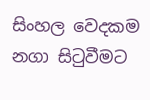සිංහල වෙදකම නගා සිටුවීමට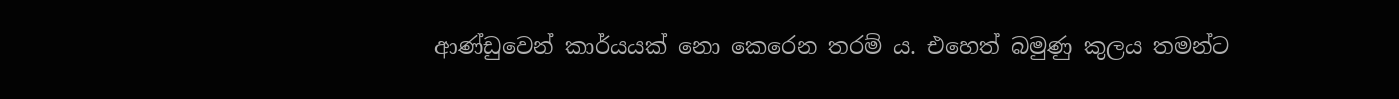ආණ්ඩුවෙන් කාර්යයක් නො කෙරෙන තරම් ය. එහෙත් බමුණු කුලය තමන්ට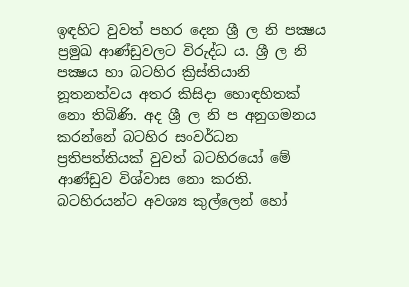ඉඳහිට වුවත් පහර දෙන ශ්‍රී ල නි පක්‍ෂය ප්‍රමුඛ ආණ්ඩුවලට විරුද්ධ ය. ශ්‍රී ල නි පක්‍ෂය හා බටහිර ක්‍රිස්තියානි නූතනත්වය අතර කිසිදා හොඳහිතක් නො තිබිණි. අද ශ්‍රී ල නි ප අනුගමනය කරන්නේ බටහිර සංවර්ධන ප්‍රතිපත්තියක් වුවත් බටහිරයෝ මේ ආණ්ඩුව විශ්වාස නො කරති. බටහිරයන්ට අවශ්‍ය කුල්ලෙන් හෝ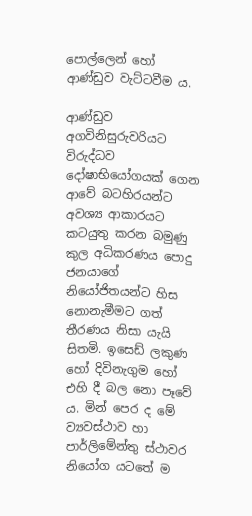පොල්ලෙන් හෝ ආණ්ඩුව වැට්ටවීම ය.

ආණ්ඩුව අගවිනිසුරුවරියට විරුද්ධව දෝෂාභියෝගයක් ගෙන ආවේ බටහිරයන්ට අවශ්‍ය ආකාරයට කටයුතු කරන බමුණු කුල අධිකරණය පොදු ජනයාගේ නියෝජිතයන්ට හිස නොනැමීමට ගත් තීරණය නිසා යැයි සිතමි. ඉසෙඩ් ලකුණ හෝ දිවිනැගුම හෝ එහි දී බල නො පෑවේ ය. මින් පෙර ද මේ ව්‍යවස්ථාව හා පාර්ලිමේන්තු ස්ථාවර නියෝග යටතේ ම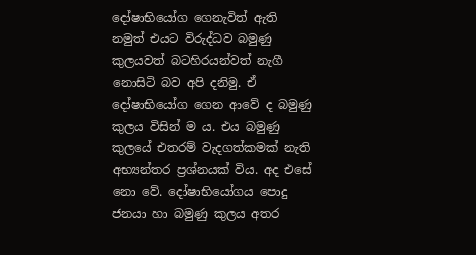දෝෂාභියෝග ගෙනැවිත් ඇති නමුත් එයට විරුද්ධව බමුණු කුලයවත් බටහිරයන්වත් නැගී නොසිටි බව අපි දනිමු. ඒ දෝෂාභියෝග ගෙන ආවේ ද බමුණු කුලය විසින් ම ය. එය බමුණු කුලයේ එතරම් වැදගත්කමක් නැති අභ්‍යන්තර ප්‍රශ්නයක් විය. අද එසේ නො වේ. දෝෂාභියෝගය පොදු ජනයා හා බමුණු කුලය අතර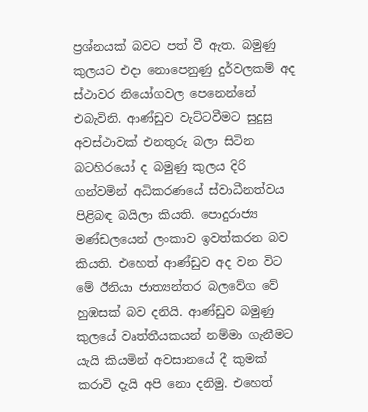ප්‍රශ්නයක් බවට පත් වී ඇත. බමුණු කුලයට එදා නොපෙනුණු දුර්වලකම් අද ස්ථාවර නියෝගවල පෙනෙන්නේ එබැවිනි. ආණ්ඩුව වැට්ටවීමට සුදුසු අවස්ථාවක් එනතුරු බලා සිටින බටහිරයෝ ද බමුණු කුලය දිරි ගන්වමින් අධිකරණයේ ස්වාධීනත්වය පිළිබඳ බයිලා කියති. පොදුරාජ්‍ය මණ්ඩලයෙන් ලංකාව ඉවත්කරන බව කියති. එහෙත් ආණ්ඩුව අද වන විට මේ ඊනියා ජාත්‍යන්තර බලවේග වේ හුඹසක් බව දනියි. ආණ්ඩුව බමුණු කුලයේ වෘත්තීයකයන් නම්මා ගැනීමට යැයි කියමින් අවසානයේ දී කුමක් කරාවි දැයි අපි නො දනිමු. එහෙත්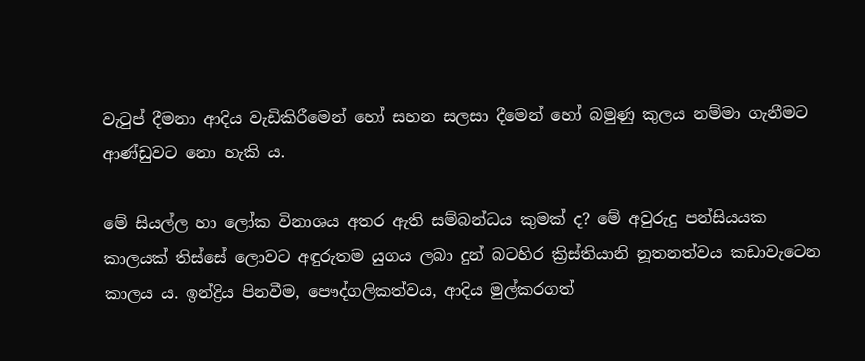වැටුප් දීමනා ආදිය වැඩිකිරීමෙන් හෝ සහන සලසා දීමෙන් හෝ බමුණු කුලය නම්මා ගැනීමට ආණ්ඩුවට නො හැකි ය.

මේ සියල්ල හා ලෝක විනාශය අතර ඇති සම්බන්ධය කුමක් ද? මේ අවුරුදු පන්සියයක කාලයක් තිස්සේ ලොවට අඳුරුතම යුගය ලබා දුන් බටහිර ක්‍රිස්තියානි නූතනත්වය කඩාවැටෙන කාලය ය. ඉන්ද්‍රිය පිනවීම, පෞද්ගලිකත්වය, ආදිය මුල්කරගත්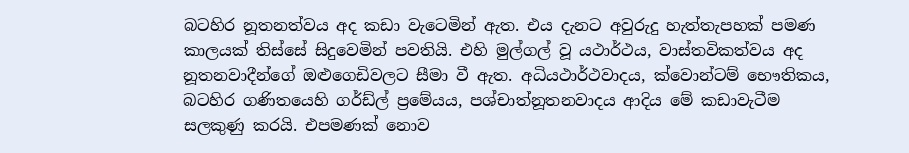බටහිර නූතනත්වය අද කඩා වැටෙමින් ඇත. එය දැනට අවුරුදු හැත්තැපහක් පමණ කාලයක් තිස්සේ සිදුවෙමින් පවතියි. එහි මුල්ගල් වූ යථාර්ථය, වාස්තවිකත්වය අද නූතනවාදීන්ගේ ඔළුගෙඩිවලට සීමා වී ඇත. අධියථාර්ථවාදය, ක්වොන්ටම් භෞතිකය, බටහිර ගණිතයෙහි ගර්ඩ්ල් ප්‍රමේයය, පශ්චාත්නූතනවාදය ආදිය මේ කඩාවැටීම සලකුණු කරයි. එපමණක් නොව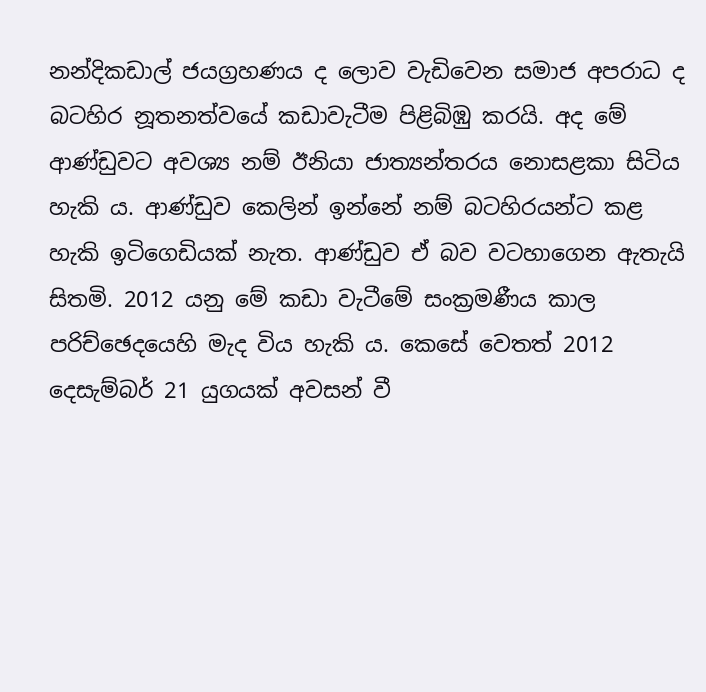නන්දිකඩාල් ජයග්‍රහණය ද ලොව වැඩිවෙන සමාජ අපරාධ ද බටහිර නූතනත්වයේ කඩාවැටීම පිළිබිඹු කරයි. අද මේ ආණ්ඩුවට අවශ්‍ය නම් ඊනියා ජාත්‍යන්තරය නොසළකා සිටිය හැකි ය. ආණ්ඩුව කෙලින් ඉන්නේ නම් බටහිරයන්ට කළ හැකි ඉටිගෙඩියක් නැත. ආණ්ඩුව ඒ බව වටහාගෙන ඇතැයි සිතමි. 2012 යනු මේ කඩා වැටීමේ සංක්‍රමණීය කාල පරිච්ඡෙදයෙහි මැද විය හැකි ය. කෙසේ වෙතත් 2012 දෙසැම්බර් 21 යුගයක් අවසන් වී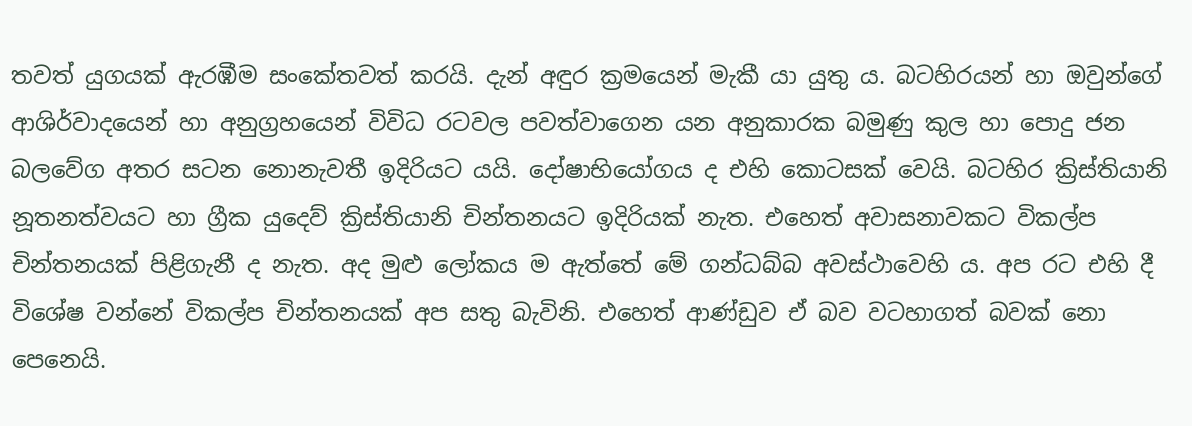තවත් යුගයක් ඇරඹීම සංකේතවත් කරයි. දැන් අඳුර ක්‍රමයෙන් මැකී යා යුතු ය. බටහිරයන් හා ඔවුන්ගේ ආශිර්වාදයෙන් හා අනුග්‍රහයෙන් විවිධ රටවල පවත්වාගෙන යන අනුකාරක බමුණු කුල හා පොදු ජන බලවේග අතර සටන නොනැවතී ඉදිරියට යයි. දෝෂාභියෝගය ද එහි කොටසක් වෙයි. බටහිර ක්‍රිස්තියානි නූතනත්වයට හා ග්‍රීක යුදෙව් ක්‍රිස්තියානි චින්තනයට ඉදිරියක් නැත. එහෙත් අවාසනාවකට විකල්ප චින්තනයක් පිළිගැනී ද නැත. අද මුළු ලෝකය ම ඇත්තේ මේ ගන්ධබ්බ අවස්ථාවෙහි ය. අප රට එහි දී විශේෂ වන්නේ විකල්ප චින්තනයක් අප සතු බැවිනි. එහෙත් ආණ්ඩුව ඒ බව වටහාගත් බවක් නො පෙනෙයි.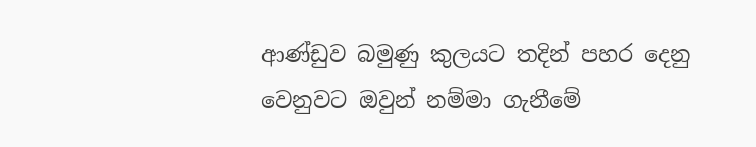ආණ්ඩුව බමුණු කුලයට තදින් පහර දෙනු වෙනුවට ඔවුන් නම්මා ගැනීමේ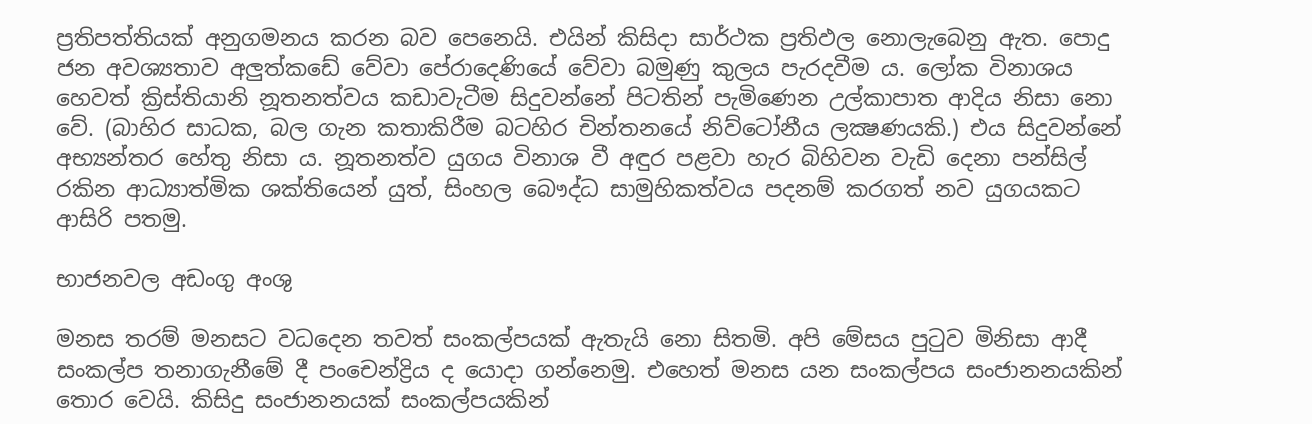ප්‍රතිපත්තියක් අනුගමනය කරන බව පෙනෙයි. එයින් කිසිදා සාර්ථක ප්‍රතිඵල නොලැබෙනු ඇත. පොදු ජන අවශ්‍යතාව අලුත්කඩේ වේවා පේරාදෙණියේ වේවා බමුණු කුලය පැරදවීම ය. ලෝක විනාශය හෙවත් ක්‍රිස්තියානි නූතනත්වය කඩාවැටීම සිදුවන්නේ පිටතින් පැමිණෙන උල්කාපාත ආදිය නිසා නො වේ. (බාහිර සාධක, බල ගැන කතාකිරීම බටහිර චින්තනයේ නිව්ටෝනීය ලක්‍ෂණයකි.) එය සිදුවන්නේ අභ්‍යන්තර හේතු නිසා ය. නූතනත්ව යුගය විනාශ වී අඳුර පළවා හැර බිහිවන වැඩි දෙනා පන්සිල් රකින ආධ්‍යාත්මික ශක්තියෙන් යුත්, සිංහල බෞද්ධ සාමුහිකත්වය පදනම් කරගත් නව යුගයකට ආසිරි පතමු.

භාජනවල අඩංගු අංශු

මනස තරම් මනසට වධදෙන තවත් සංකල්පයක් ඇතැයි නො සිතමි. අපි මේසය පුටුව මිනිසා ආදී සංකල්ප තනාගැනීමේ දී පංචෙන්ද්‍රිය ද යොදා ගන්නෙමු. එහෙත් මනස යන සංකල්පය සංජානනයකින් තොර වෙයි. කිසිදු සංජානනයක් සංකල්පයකින්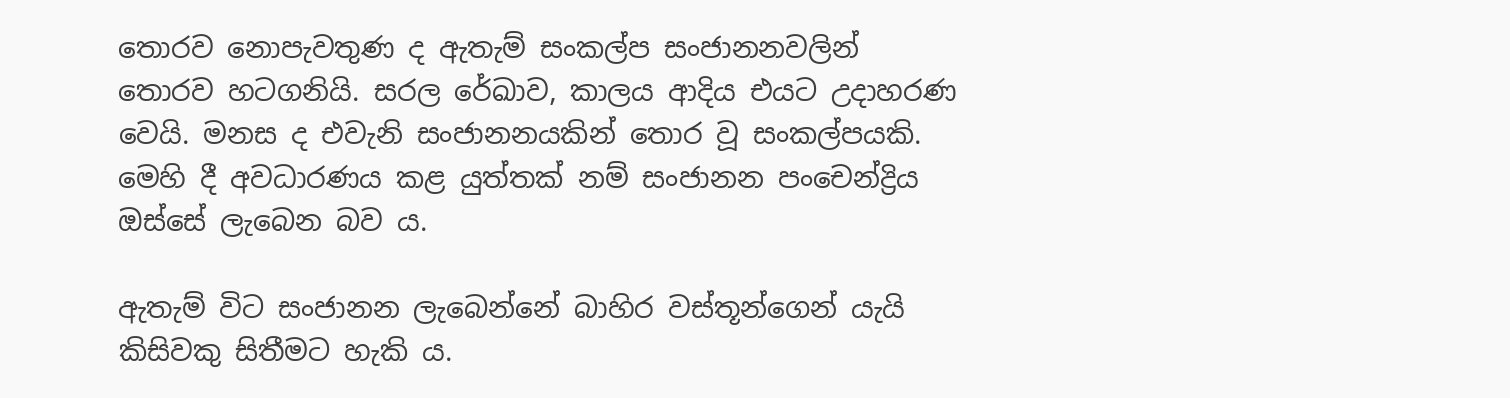තොරව නොපැවතුණ ද ඇතැම් සංකල්ප සංජානනවලින් තොරව හටගනියි. සරල රේඛාව, කාලය ආදිය එයට උදාහරණ වෙයි. මනස ද එවැනි සංජානනයකින් තොර වූ සංකල්පයකි. මෙහි දී අවධාරණය කළ යුත්තක් නම් සංජානන පංචෙන්ද්‍රිය ඔස්සේ ලැබෙන බව ය.

ඇතැම් විට සංජානන ලැබෙන්නේ බාහිර වස්තූන්ගෙන් යැයි කිසිවකු සිතීමට හැකි ය.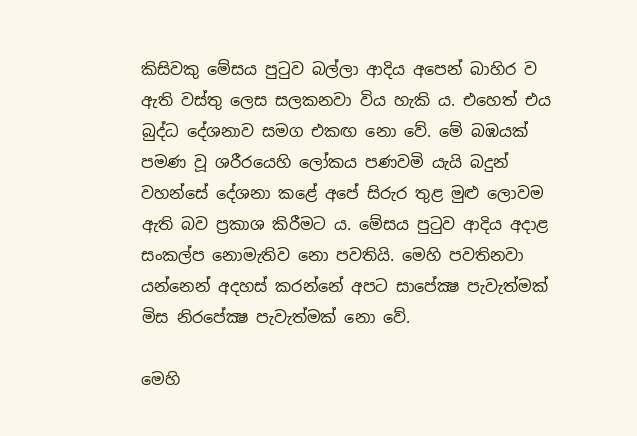කිසිවකු මේසය පුටුව බල්ලා ආදිය අපෙන් බාහිර ව ඇති වස්තු ලෙස සලකනවා විය හැකි ය. එහෙත් එය බුද්ධ දේශනාව සමග එකඟ නො වේ. මේ බඹයක් පමණ වූ ශරීරයෙහි ලෝකය පණවමි යැයි බදුන් වහන්සේ දේශනා කළේ අපේ සිරුර තුළ මුළු ලොවම ඇති බව ප්‍රකාශ කිරීමට ය. මේසය පුටුව ආදිය අදාළ සංකල්ප නොමැතිව නො පවතියි. මෙහි පවතිනවා යන්නෙන් අදහස් කරන්නේ අපට සාපේක්‍ෂ පැවැත්මක් මිස නිරපේක්‍ෂ පැවැත්මක් නො වේ.

මෙහි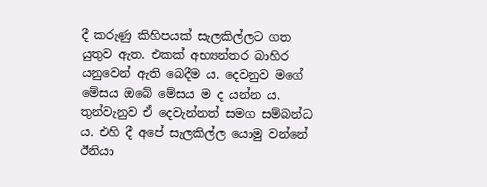දී කරුණු කිහිපයක් සැලකිල්ලට ගත යුතුව ඇත. එකක් අභ්‍යන්තර බාහිර යනුවෙන් ඇති බෙදීම ය. දෙවනුව මගේ මේසය ඔබේ මේසය ම ද යන්න ය. තුන්වැනුව ඒ දෙවැන්නත් සමග සම්බන්ධ ය. එහි දී අපේ සැලකිල්ල යොමු වන්නේ ඊනියා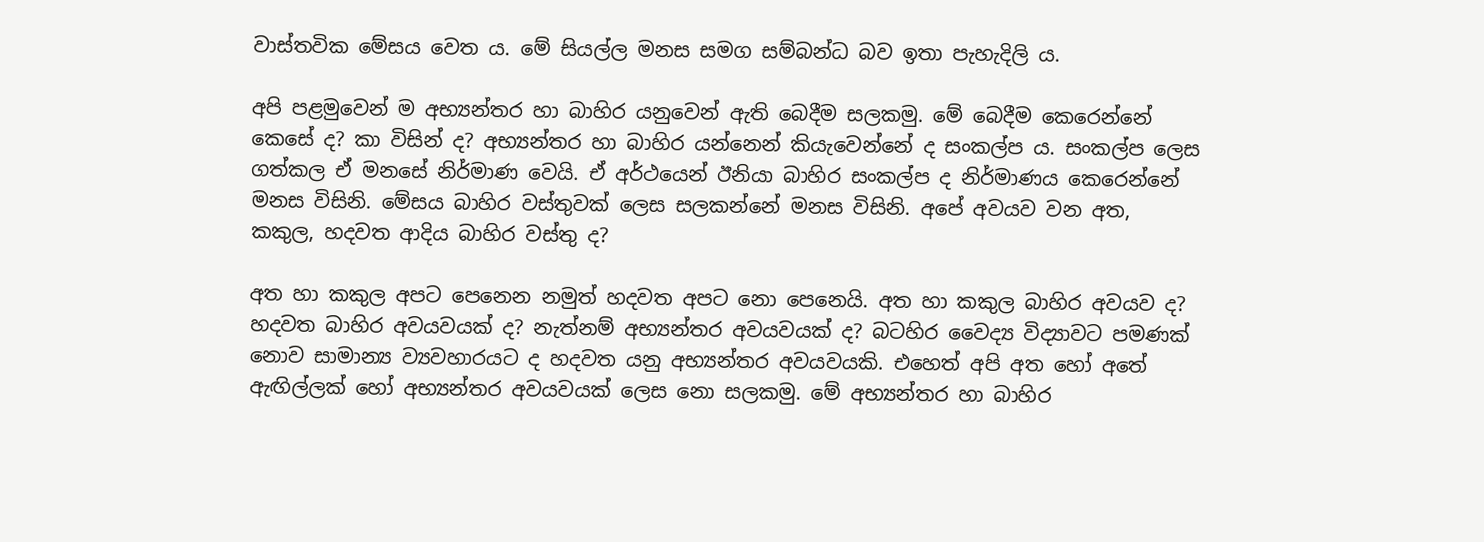වාස්තවික මේසය වෙත ය. මේ සියල්ල මනස සමග සම්බන්ධ බව ඉතා පැහැදිලි ය.

අපි පළමුවෙන් ම අභ්‍යන්තර හා බාහිර යනුවෙන් ඇති බෙදීම සලකමු. මේ බෙදීම කෙරෙන්නේ කෙසේ ද? කා විසින් ද? අභ්‍යන්තර හා බාහිර යන්නෙන් කියැවෙන්නේ ද සංකල්ප ය. සංකල්ප ලෙස ගත්කල ඒ මනසේ නිර්මාණ වෙයි. ඒ අර්ථයෙන් ඊනියා බාහිර සංකල්ප ද නිර්මාණය කෙරෙන්නේ මනස විසිනි. මේසය බාහිර වස්තුවක් ලෙස සලකන්නේ මනස විසිනි. අපේ අවයව වන අත, කකුල, හදවත ආදිය බාහිර වස්තු ද?

අත හා කකුල අපට පෙනෙන නමුත් හදවත අපට නො පෙනෙයි. අත හා කකුල බාහිර අවයව ද? හදවත බාහිර අවයවයක් ද? නැත්නම් අභ්‍යන්තර අවයවයක් ද? බටහිර වෛද්‍ය විද්‍යාවට පමණක් නොව සාමාන්‍ය ව්‍යවහාරයට ද හදවත යනු අභ්‍යන්තර අවයවයකි. එහෙත් අපි අත හෝ අතේ ඇඟිල්ලක් හෝ අභ්‍යන්තර අවයවයක් ලෙස නො සලකමු. මේ අභ්‍යන්තර හා බාහිර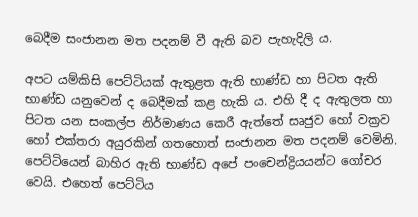බෙදීම සංජානන මත පදනම් වී ඇති බව පැහැදිලි ය.

අපට යම්කිසි පෙට්ටියක් ඇතුළත ඇති භාණ්ඩ හා පිටත ඇති භාණ්ඩ යනුවෙන් ද බෙදීමක් කළ හැකි ය. එහි දී ද ඇතුලත හා පිටත යන සංකල්ප නිර්මාණය කෙරී ඇත්තේ සෘජුව හෝ වක්‍රව හෝ එක්තරා අයුරකින් ගතහොත් සංජානන මත පදනම් වෙමිනි. පෙට්ටියෙන් බාහිර ඇති භාණ්ඩ අපේ පංචෙන්ද්‍රියයන්ට ගෝචර වෙයි. එහෙත් පෙට්ටිය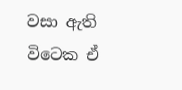වසා ඇති විටෙක ඒ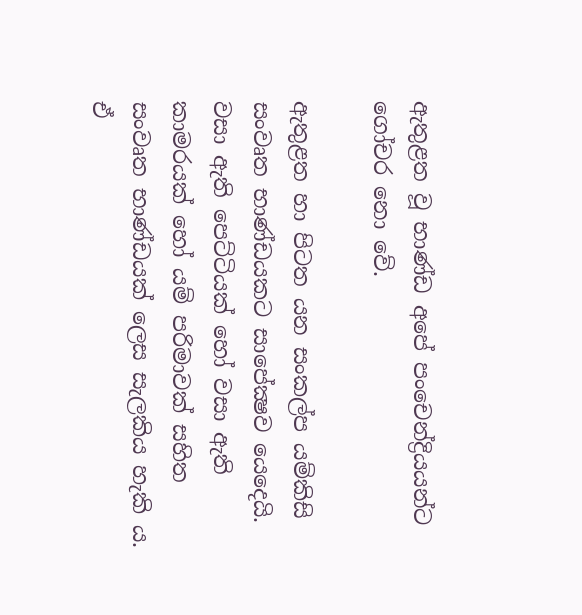ඇතුළත වූ භාණ්ඩ අපේ පංචෙන්ද්‍රියයන්ට ගෝචර නො වේ.

ඇතුළත හා පිටත යන සංකල්ප යම්කිසි සංවෘත භාණ්ඩයකට සාපේක්‍ෂව යෙදෙයි. වසා ඇති පෙට්ටියක් හෝ වසා ඇති කාමරයක් හෝ යම් පරිමාවක් සහිත සංවෘත භාණ්ඩයක් ලෙස සැලකිය හැකි ය. ඒ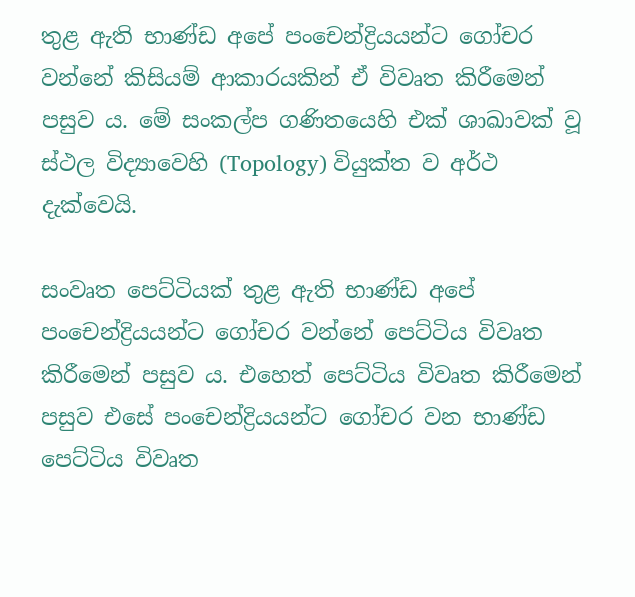තුළ ඇති භාණ්ඩ අපේ පංචෙන්ද්‍රියයන්ට ගෝචර වන්නේ කිසියම් ආකාරයකින් ඒ විවෘත කිරීමෙන් පසුව ය. මේ සංකල්ප ගණිතයෙහි එක් ශාඛාවක් වූ ස්ථල විද්‍යාවෙහි (Topology) වියුක්ත ව අර්ථ දැක්වෙයි.

සංවෘත පෙට්ටියක් තුළ ඇති භාණ්ඩ අපේ පංචෙන්ද්‍රියයන්ට ගෝචර වන්නේ පෙට්ටිය විවෘත කිරීමෙන් පසුව ය. එහෙත් පෙට්ටිය විවෘත කිරීමෙන් පසුව එසේ පංචෙන්ද්‍රියයන්ට ගෝචර වන භාණ්ඩ පෙට්ටිය විවෘත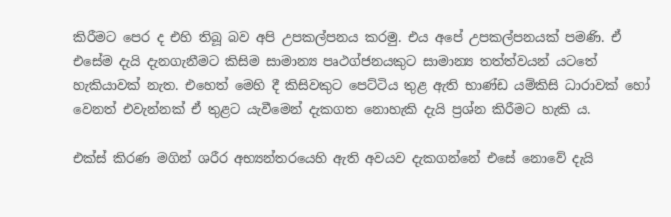කිරීමට පෙර ද එහි තිබූ බව අපි උපකල්පනය කරමු. එය අපේ උපකල්පනයක් පමණි. ඒ එසේම දැයි දැනගැනීමට කිසිම සාමාන්‍ය පෘථග්ජනයකුට සාමාන්‍ය තත්ත්වයන් යටතේ හැකියාවක් නැත. එහෙත් මෙහි දී කිසිවකුට පෙට්ටිය තුළ ඇති භාණ්ඩ යම්කිසි ධාරාවක් හෝ වෙනත් එවැන්නක් ඒ තුළට යැවීමෙන් දැකගත නොහැකි දැයි ප්‍රශ්න කිරීමට හැකි ය.

එක්ස් කිරණ මගින් ශරීර අභ්‍යන්තරයෙහි ඇති අවයව දැකගන්නේ එසේ නොවේ දැයි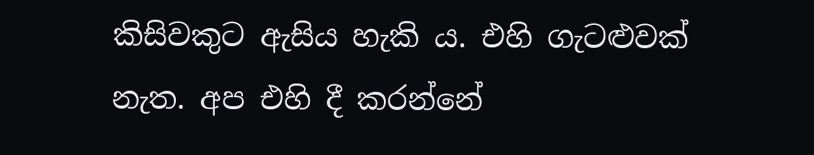කිසිවකුට ඇසිය හැකි ය. එහි ගැටළුවක් නැත. අප එහි දී කරන්නේ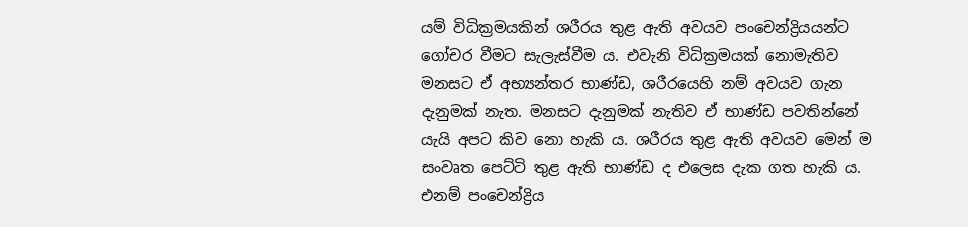යම් විධික්‍රමයකින් ශරීරය තුළ ඇති අවයව පංචෙන්ද්‍රියයන්ට ගෝචර වීමට සැලැස්වීම ය. එවැනි විධික්‍රමයක් නොමැතිව මනසට ඒ අභ්‍යන්තර භාණ්ඩ, ශරීරයෙහි නම් අවයව ගැන දැනුමක් නැත. මනසට දැනුමක් නැතිව ඒ භාණ්ඩ පවතින්නේ යැයි අපට කිව නො හැකි ය. ශරීරය තුළ ඇති අවයව මෙන් ම සංවෘත පෙට්ටි තුළ ඇති භාණ්ඩ ද එලෙස දැක ගත හැකි ය. එනම් පංචෙන්ද්‍රිය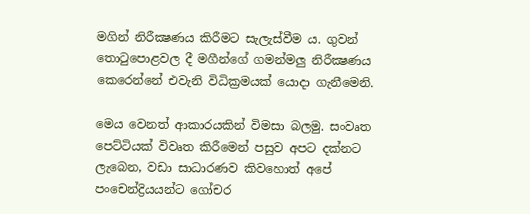මගින් නිරීක්‍ෂණය කිරීමට සැලැස්වීම ය. ගුවන් තොටුපොළවල දී මගීන්ගේ ගමන්මලු නිරීක්‍ෂණය කෙරෙන්නේ එවැනි විධික්‍රමයක් යොදා ගැනීමෙනි.

මෙය වෙනත් ආකාරයකින් විමසා බලමු. සංවෘත පෙට්ටියක් විවෘත කිරීමෙන් පසුව අපට දක්නට ලැබෙන, වඩා සාධාරණව කිවහොත් අපේ පංචෙන්ද්‍රියයන්ට ගෝචර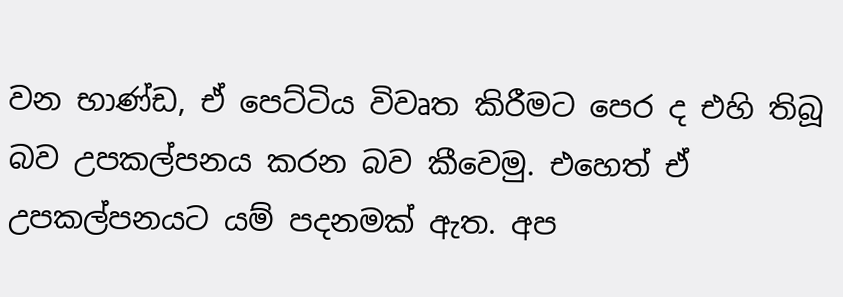වන භාණ්ඩ, ඒ පෙට්ටිය විවෘත කිරීමට පෙර ද එහි තිබූ බව උපකල්පනය කරන බව කීවෙමු. එහෙත් ඒ උපකල්පනයට යම් පදනමක් ඇත. අප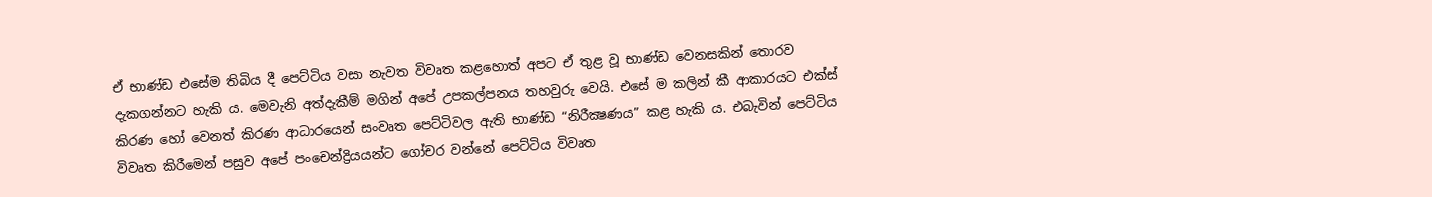ඒ භාණ්ඩ එසේම තිබිය දී පෙට්ටිය වසා නැවත විවෘත කළහොත් අපට ඒ තුළ වූ භාණ්ඩ වෙනසකින් තොරව දැකගන්නට හැකි ය. මෙවැනි අත්දැකීම් මගින් අපේ උපකල්පනය තහවුරු වෙයි. එසේ ම කලින් කී ආකාරයට එක්ස් කිරණ හෝ වෙනත් කිරණ ආධාරයෙන් සංවෘත පෙට්ටිවල ඇති භාණ්ඩ “නිරීක්‍ෂණය” කළ හැකි ය. එබැවින් පෙට්ටිය විවෘත කිරීමෙන් පසුව අපේ පංචෙන්ද්‍රියයන්ට ගෝචර වන්නේ පෙට්ටිය විවෘත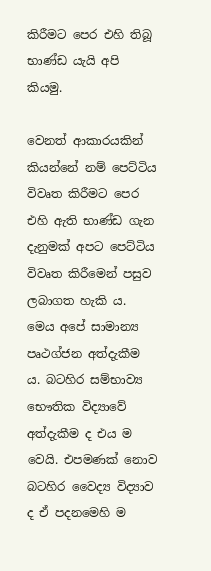කිරීමට පෙර එහි තිබූ භාණ්ඩ යැයි අපි කියමු.

වෙනත් ආකාරයකින් කියන්නේ නම් පෙට්ටිය විවෘත කිරීමට පෙර එහි ඇති භාණ්ඩ ගැන දැනුමක් අපට පෙට්ටිය විවෘත කිරීමෙන් පසුව ලබාගත හැකි ය. මෙය අපේ සාමාන්‍ය පෘථග්ජන අත්දැකීම ය. බටහිර සම්භාව්‍ය භෞතික විද්‍යාවේ අත්දැකීම ද එය ම වෙයි. එපමණක් නොව බටහිර වෛද්‍ය විද්‍යාව ද ඒ පදනමෙහි ම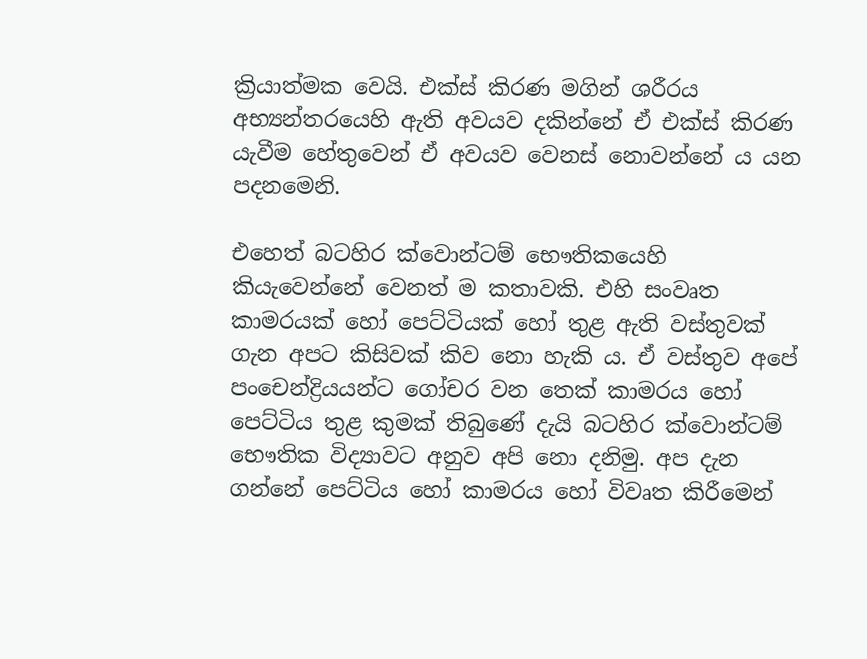ක්‍රියාත්මක වෙයි. එක්ස් කිරණ මගින් ශරීරය අභ්‍යන්තරයෙහි ඇති අවයව දකින්නේ ඒ එක්ස් කිරණ යැවීම හේතුවෙන් ඒ අවයව වෙනස් නොවන්නේ ය යන පදනමෙනි.

එහෙත් බටහිර ක්වොන්ටම් භෞතිකයෙහි කියැවෙන්නේ වෙනත් ම කතාවකි. එහි සංවෘත කාමරයක් හෝ පෙට්ටියක් හෝ තුළ ඇති වස්තුවක් ගැන අපට කිසිවක් කිව නො හැකි ය. ඒ වස්තුව අපේ පංචෙන්ද්‍රියයන්ට ගෝචර වන තෙක් කාමරය හෝ පෙට්ටිය තුළ කුමක් තිබුණේ දැයි බටහිර ක්වොන්ටම් භෞතික විද්‍යාවට අනුව අපි නො දනිමු. අප දැන ගන්නේ පෙට්ටිය හෝ කාමරය හෝ විවෘත කිරීමෙන්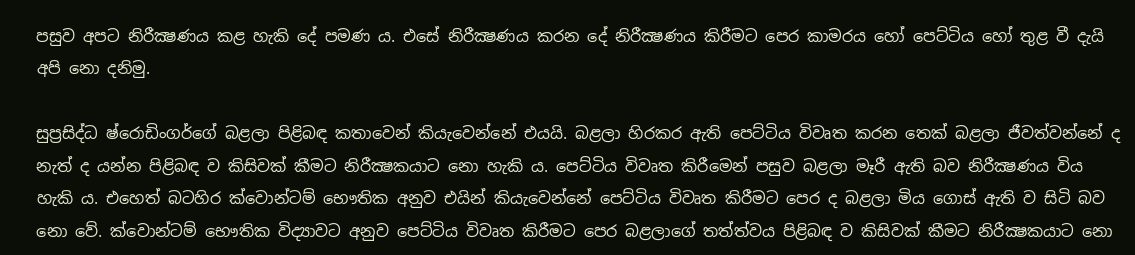පසුව අපට නිරීක්‍ෂණය කළ හැකි දේ පමණ ය. එසේ නිරීක්‍ෂණය කරන දේ නිරීක්‍ෂණය කිරීමට පෙර කාමරය හෝ පෙට්ටිය හෝ තුළ වී දැයි අපි නො දනිමු.

සුප්‍රසිද්ධ ෂ්රොඩිංගර්ගේ බළලා පිළිබඳ කතාවෙන් කියැවෙන්නේ එයයි. බළලා හිරකර ඇති පෙට්ටිය විවෘත කරන තෙක් බළලා ජීවත්වන්නේ ද නැත් ද යන්න පිළිබඳ ව කිසිවක් කීමට නිරීක්‍ෂකයාට නො හැකි ය. පෙට්ටිය විවෘත කිරීමෙන් පසුව බළලා මෑරී ඇති බව නිරීක්‍ෂණය විය හැකි ය. එහෙත් බටහිර ක්වොන්ටම් භෞතික අනුව එයින් කියැවෙන්නේ පෙට්ටිය විවෘත කිරීමට පෙර ද බළලා මිය ගොස් ඇති ව සිටි බව නො වේ. ක්වොන්ටම් භෞතික විද්‍යාවට අනුව පෙට්ටිය විවෘත කිරීමට පෙර බළලාගේ තත්ත්වය පිළිබඳ ව කිසිවක් කීමට නිරීක්‍ෂකයාට නො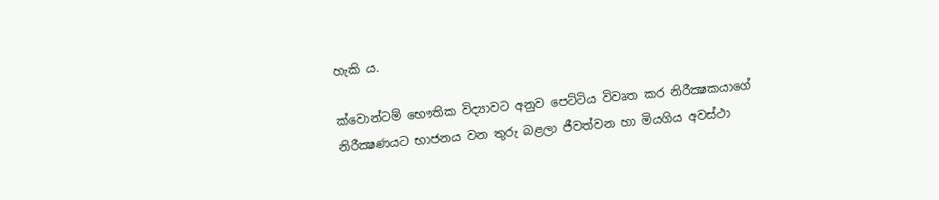හැකි ය.

ක්වොන්ටම් භෞතික විද්‍යාවට අනුව පෙට්ටිය විවෘත කර නිරීක්‍ෂකයාගේ නිරීක්‍ෂණයට භාජනය වන තුරු බළලා ජීවත්වන හා මියගිය අවස්ථා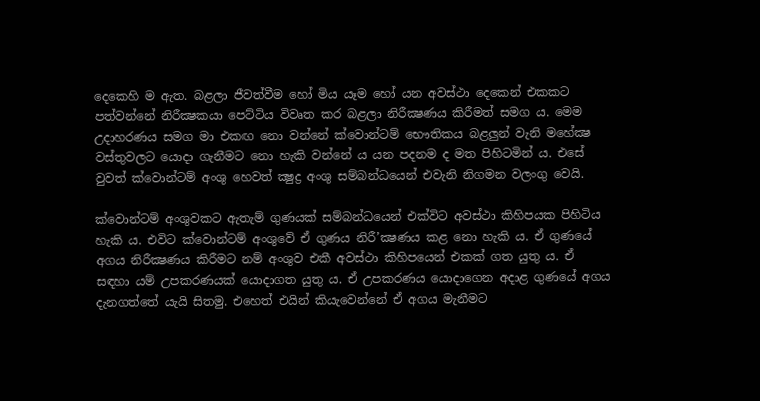දෙකෙහි ම ඇත. බළලා ජීවත්වීම හෝ මිය යෑම හෝ යන අවස්ථා දෙකෙන් එකකට පත්වන්නේ නිරීක්‍ෂකයා පෙට්ටිය විවෘත කර බළලා නිරීක්‍ෂණය කිරීමත් සමග ය. මෙම උදාහරණය සමග මා එකඟ නො වන්නේ ක්වොන්ටම් භෞතිකය බළලුන් වැනි මහේක්‍ෂ වස්තුවලට යොදා ගැනීමට නො හැකි වන්නේ ය යන පදනම ද මත පිහිටමින් ය. එසේ වුවත් ක්වොන්ටම් අංශු හෙවත් ක්‍ෂුද්‍ර අංශු සම්බන්ධයෙන් එවැනි නිගමන වලංගු වෙයි.

ක්වොන්ටම් අංශුවකට ඇතැම් ගුණයක් සම්බන්ධයෙන් එක්විට අවස්ථා කිහිපයක පිහිටිය හැකි ය. එවිට ක්වොන්ටම් අංශුවේ ඒ ගුණය නිරී’ක්‍ෂණය කළ නො හැකි ය. ඒ ගුණයේ අගය නිරීක්‍ෂණය කිරීමට නම් අංශුව එකී අවස්ථා කිහිපයෙන් එකක් ගත යුතු ය. ඒ සඳහා යම් උපකරණයක් යොදාගත යුතු ය. ඒ උපකරණය යොදාගෙන අදාළ ගුණයේ අගය දැනගත්තේ යැයි සිතමු. එහෙත් එයින් කියැවෙන්නේ ඒ අගය මැනීමට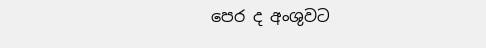පෙර ද අංශුවට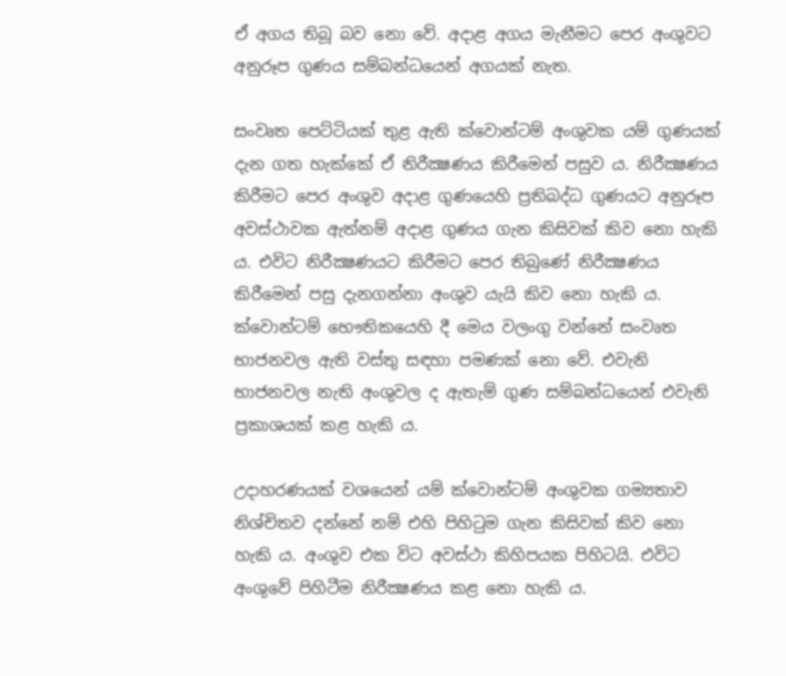ඒ අගය තිබූ බව නො වේ. අදාළ අගය මැනීමට පෙර අංශුවට අනුරූප ගුණය සම්බන්ධයෙන් අගයක් නැත.

සංවෘත පෙට්ටියක් තුළ ඇති ක්වොන්ටම් අංශුවක යම් ගුණයක් දැන ගත හැක්කේ ඒ නිරීක්‍ෂණය කිරීමෙන් පසුව ය. නිරීක්‍ෂණය කිරීමට පෙර අංශුව අදාළ ගුණයෙහි ප්‍රතිබද්ධ ගුණයට අනුරූප අවස්ථාවක ඇත්නම් අදාළ ගුණය ගැන කිසිවක් කිව නො හැකි ය. එවිට නිරීක්‍ෂණයට කිරීමට පෙර තිබුණේ නිරීක්‍ෂණය කිරීමෙන් පසු දැනගන්නා අංශුව යැයි කිව නො හැකි ය. ක්වොන්ටම් භෞතිකයෙහි දී මෙය වලංගු වන්නේ සංවෘත භාජනවල ඇති වස්තු සඳහා පමණක් නො වේ. එවැනි භාජනවල නැති අංශුවල ද ඇතැම් ගුණ සම්බන්ධයෙන් එවැනි ප්‍රකාශයක් කළ හැකි ය.

උදාහරණයක් වශයෙන් යම් ක්වොන්ටම් අංශුවක ගම්‍යතාව නිශ්චිතව දන්නේ නම් එහි පිහිටුම ගැන කිසිවක් කිව නො හැකි ය. අංශුව එක විට අවස්ථා කිහිපයක පිහිටයි. එවිට අංශුවේ පිහිටීම නිරීක්‍ෂණය කළ නො හැකි ය.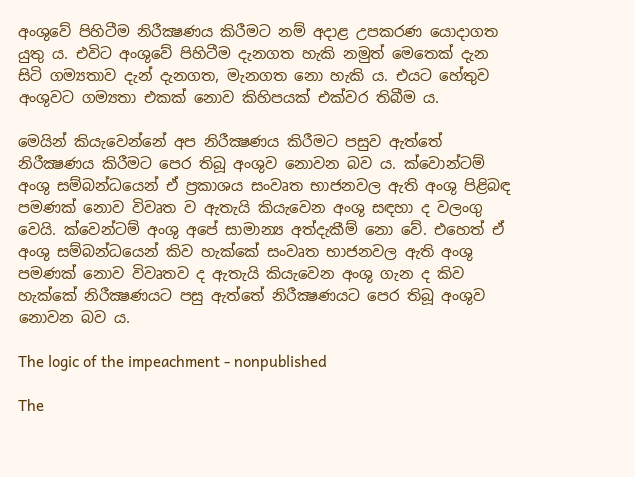අංශුවේ පිහිටීම නිරීක්‍ෂණය කිරීමට නම් අදාළ උපකරණ යොදාගත යුතු ය. එවිට අංශුවේ පිහිටීම දැනගත හැකි නමුත් මෙතෙක් දැන සිටි ගම්‍යතාව දැන් දැනගත, මැනගත නො හැකි ය. එයට හේතුව අංශුවට ගම්‍යතා එකක් නොව කිහිපයක් එක්වර තිබීම ය.

මෙයින් කියැවෙන්නේ අප නිරීක්‍ෂණය කිරීමට පසුව ඇත්තේ නිරීක්‍ෂණය කිරීමට පෙර තිබූ අංශුව නොවන බව ය. ක්වොන්ටම් අංශු සම්බන්ධයෙන් ඒ ප්‍රකාශය සංවෘත භාජනවල ඇති අංශු පිළිබඳ පමණක් නොව විවෘත ව ඇතැයි කියැවෙන අංශු සඳහා ද වලංගු වෙයි. ක්වෙන්ටම් අංශු අපේ සාමාන්‍ය අත්දැකීම් නො වේ. එහෙත් ඒ අංශු සම්බන්ධයෙන් කිව හැක්කේ සංවෘත භාජනවල ඇති අංශු පමණක් නොව විවෘතව ද ඇතැයි කියැවෙන අංශු ගැන ද කිව හැක්කේ නිරීක්‍ෂණයට පසු ඇත්තේ නිරීක්‍ෂණයට පෙර තිබූ අංශුව නොවන බව ය.

The logic of the impeachment - nonpublished

The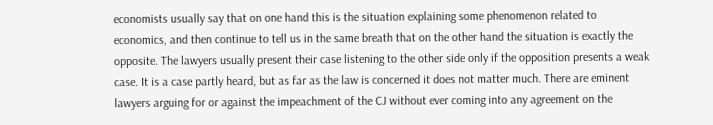economists usually say that on one hand this is the situation explaining some phenomenon related to economics, and then continue to tell us in the same breath that on the other hand the situation is exactly the opposite. The lawyers usually present their case listening to the other side only if the opposition presents a weak case. It is a case partly heard, but as far as the law is concerned it does not matter much. There are eminent lawyers arguing for or against the impeachment of the CJ without ever coming into any agreement on the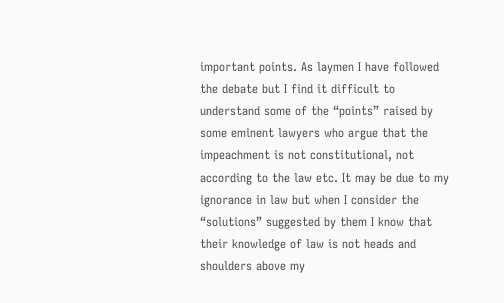important points. As laymen I have followed the debate but I find it difficult to understand some of the “points” raised by some eminent lawyers who argue that the impeachment is not constitutional, not according to the law etc. It may be due to my ignorance in law but when I consider the “solutions” suggested by them I know that their knowledge of law is not heads and shoulders above my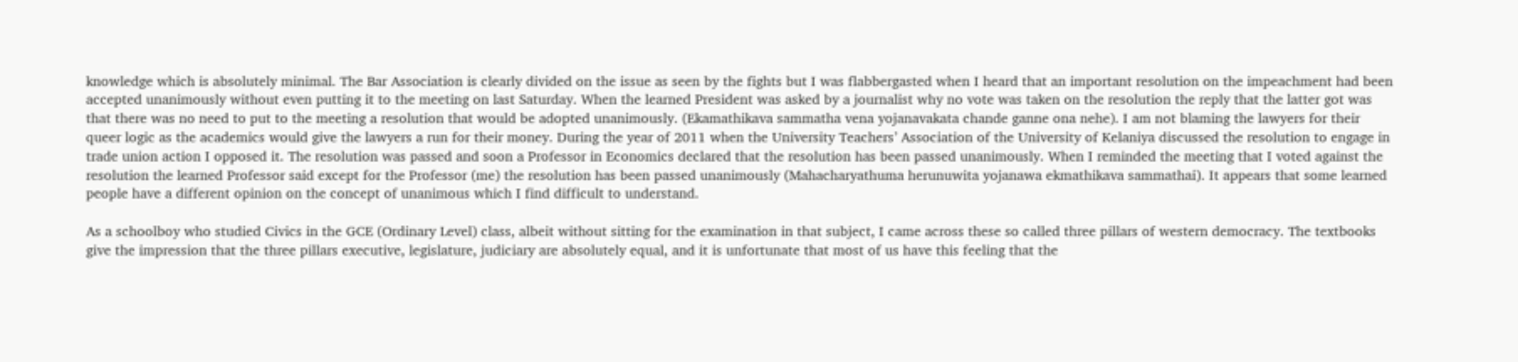knowledge which is absolutely minimal. The Bar Association is clearly divided on the issue as seen by the fights but I was flabbergasted when I heard that an important resolution on the impeachment had been accepted unanimously without even putting it to the meeting on last Saturday. When the learned President was asked by a journalist why no vote was taken on the resolution the reply that the latter got was that there was no need to put to the meeting a resolution that would be adopted unanimously. (Ekamathikava sammatha vena yojanavakata chande ganne ona nehe). I am not blaming the lawyers for their queer logic as the academics would give the lawyers a run for their money. During the year of 2011 when the University Teachers’ Association of the University of Kelaniya discussed the resolution to engage in trade union action I opposed it. The resolution was passed and soon a Professor in Economics declared that the resolution has been passed unanimously. When I reminded the meeting that I voted against the resolution the learned Professor said except for the Professor (me) the resolution has been passed unanimously (Mahacharyathuma herunuwita yojanawa ekmathikava sammathai). It appears that some learned people have a different opinion on the concept of unanimous which I find difficult to understand.

As a schoolboy who studied Civics in the GCE (Ordinary Level) class, albeit without sitting for the examination in that subject, I came across these so called three pillars of western democracy. The textbooks give the impression that the three pillars executive, legislature, judiciary are absolutely equal, and it is unfortunate that most of us have this feeling that the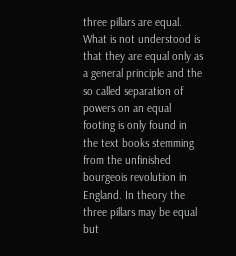three pillars are equal. What is not understood is that they are equal only as a general principle and the so called separation of powers on an equal footing is only found in the text books stemming from the unfinished bourgeois revolution in England. In theory the three pillars may be equal but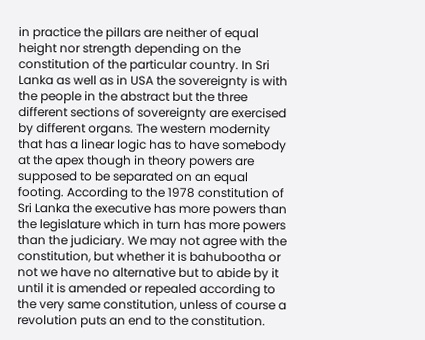in practice the pillars are neither of equal height nor strength depending on the constitution of the particular country. In Sri Lanka as well as in USA the sovereignty is with the people in the abstract but the three different sections of sovereignty are exercised by different organs. The western modernity that has a linear logic has to have somebody at the apex though in theory powers are supposed to be separated on an equal footing. According to the 1978 constitution of Sri Lanka the executive has more powers than the legislature which in turn has more powers than the judiciary. We may not agree with the constitution, but whether it is bahubootha or not we have no alternative but to abide by it until it is amended or repealed according to the very same constitution, unless of course a revolution puts an end to the constitution.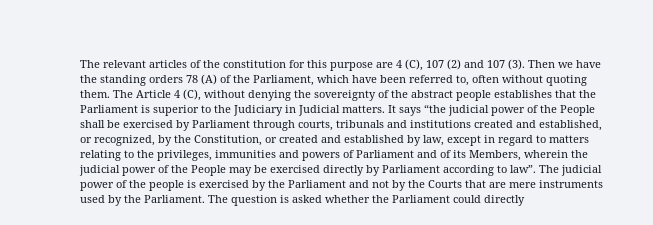The relevant articles of the constitution for this purpose are 4 (C), 107 (2) and 107 (3). Then we have the standing orders 78 (A) of the Parliament, which have been referred to, often without quoting them. The Article 4 (C), without denying the sovereignty of the abstract people establishes that the Parliament is superior to the Judiciary in Judicial matters. It says “the judicial power of the People shall be exercised by Parliament through courts, tribunals and institutions created and established, or recognized, by the Constitution, or created and established by law, except in regard to matters relating to the privileges, immunities and powers of Parliament and of its Members, wherein the judicial power of the People may be exercised directly by Parliament according to law”. The judicial power of the people is exercised by the Parliament and not by the Courts that are mere instruments used by the Parliament. The question is asked whether the Parliament could directly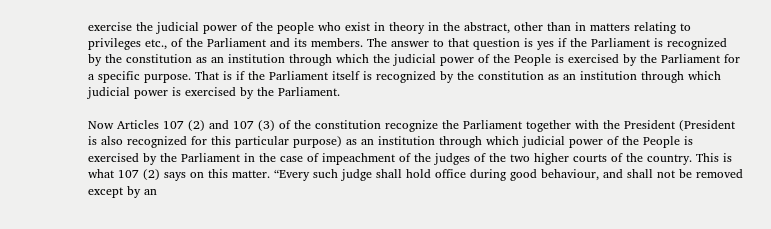exercise the judicial power of the people who exist in theory in the abstract, other than in matters relating to privileges etc., of the Parliament and its members. The answer to that question is yes if the Parliament is recognized by the constitution as an institution through which the judicial power of the People is exercised by the Parliament for a specific purpose. That is if the Parliament itself is recognized by the constitution as an institution through which judicial power is exercised by the Parliament.

Now Articles 107 (2) and 107 (3) of the constitution recognize the Parliament together with the President (President is also recognized for this particular purpose) as an institution through which judicial power of the People is exercised by the Parliament in the case of impeachment of the judges of the two higher courts of the country. This is what 107 (2) says on this matter. “Every such judge shall hold office during good behaviour, and shall not be removed except by an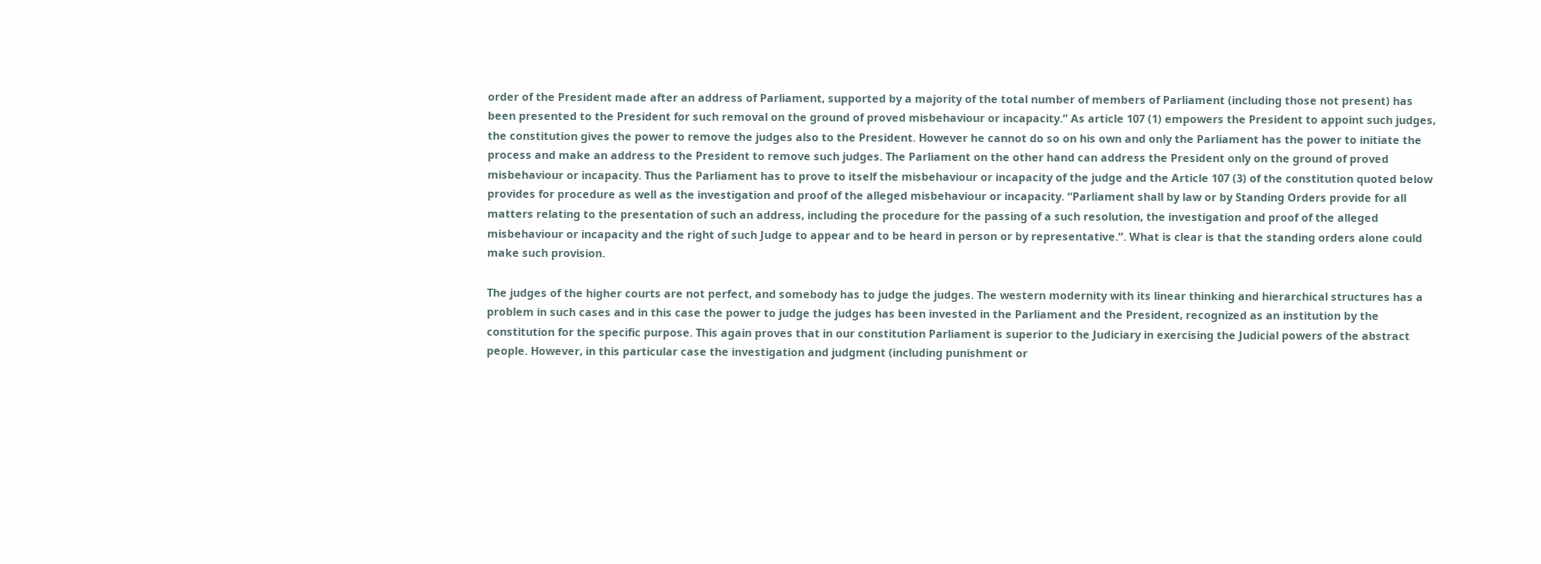order of the President made after an address of Parliament, supported by a majority of the total number of members of Parliament (including those not present) has been presented to the President for such removal on the ground of proved misbehaviour or incapacity.” As article 107 (1) empowers the President to appoint such judges, the constitution gives the power to remove the judges also to the President. However he cannot do so on his own and only the Parliament has the power to initiate the process and make an address to the President to remove such judges. The Parliament on the other hand can address the President only on the ground of proved misbehaviour or incapacity. Thus the Parliament has to prove to itself the misbehaviour or incapacity of the judge and the Article 107 (3) of the constitution quoted below provides for procedure as well as the investigation and proof of the alleged misbehaviour or incapacity. “Parliament shall by law or by Standing Orders provide for all matters relating to the presentation of such an address, including the procedure for the passing of a such resolution, the investigation and proof of the alleged misbehaviour or incapacity and the right of such Judge to appear and to be heard in person or by representative.”. What is clear is that the standing orders alone could make such provision.

The judges of the higher courts are not perfect, and somebody has to judge the judges. The western modernity with its linear thinking and hierarchical structures has a problem in such cases and in this case the power to judge the judges has been invested in the Parliament and the President, recognized as an institution by the constitution for the specific purpose. This again proves that in our constitution Parliament is superior to the Judiciary in exercising the Judicial powers of the abstract people. However, in this particular case the investigation and judgment (including punishment or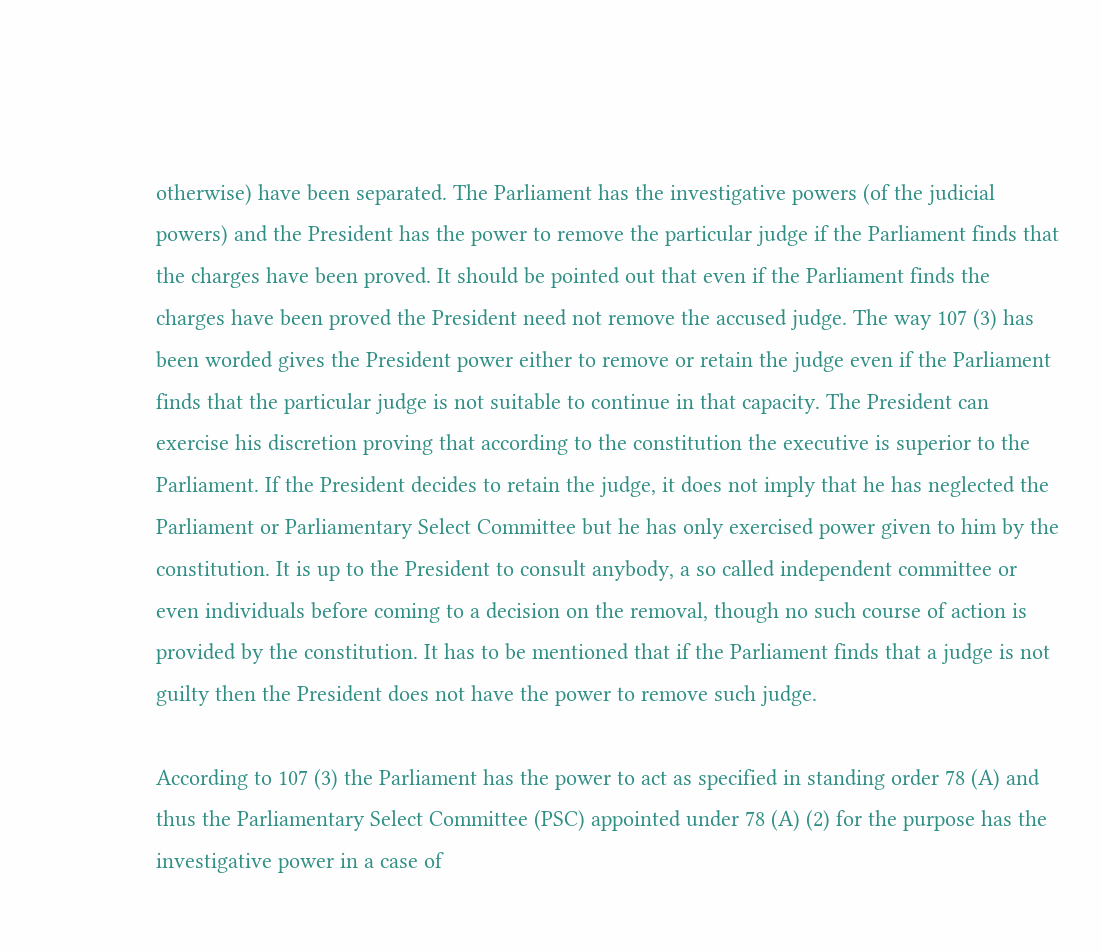otherwise) have been separated. The Parliament has the investigative powers (of the judicial powers) and the President has the power to remove the particular judge if the Parliament finds that the charges have been proved. It should be pointed out that even if the Parliament finds the charges have been proved the President need not remove the accused judge. The way 107 (3) has been worded gives the President power either to remove or retain the judge even if the Parliament finds that the particular judge is not suitable to continue in that capacity. The President can exercise his discretion proving that according to the constitution the executive is superior to the Parliament. If the President decides to retain the judge, it does not imply that he has neglected the Parliament or Parliamentary Select Committee but he has only exercised power given to him by the constitution. It is up to the President to consult anybody, a so called independent committee or even individuals before coming to a decision on the removal, though no such course of action is provided by the constitution. It has to be mentioned that if the Parliament finds that a judge is not guilty then the President does not have the power to remove such judge.

According to 107 (3) the Parliament has the power to act as specified in standing order 78 (A) and thus the Parliamentary Select Committee (PSC) appointed under 78 (A) (2) for the purpose has the investigative power in a case of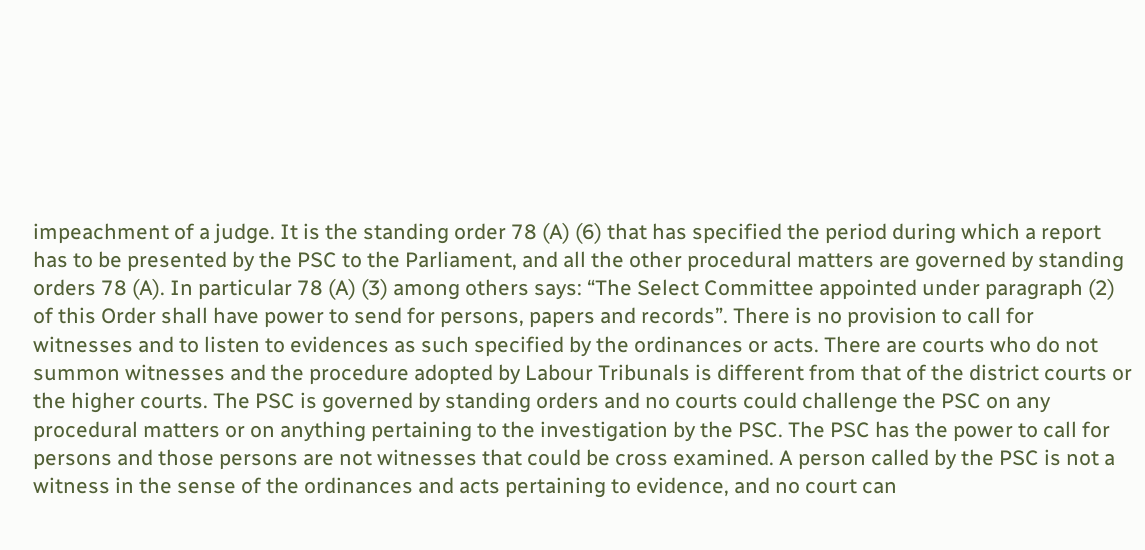impeachment of a judge. It is the standing order 78 (A) (6) that has specified the period during which a report has to be presented by the PSC to the Parliament, and all the other procedural matters are governed by standing orders 78 (A). In particular 78 (A) (3) among others says: “The Select Committee appointed under paragraph (2) of this Order shall have power to send for persons, papers and records”. There is no provision to call for witnesses and to listen to evidences as such specified by the ordinances or acts. There are courts who do not summon witnesses and the procedure adopted by Labour Tribunals is different from that of the district courts or the higher courts. The PSC is governed by standing orders and no courts could challenge the PSC on any procedural matters or on anything pertaining to the investigation by the PSC. The PSC has the power to call for persons and those persons are not witnesses that could be cross examined. A person called by the PSC is not a witness in the sense of the ordinances and acts pertaining to evidence, and no court can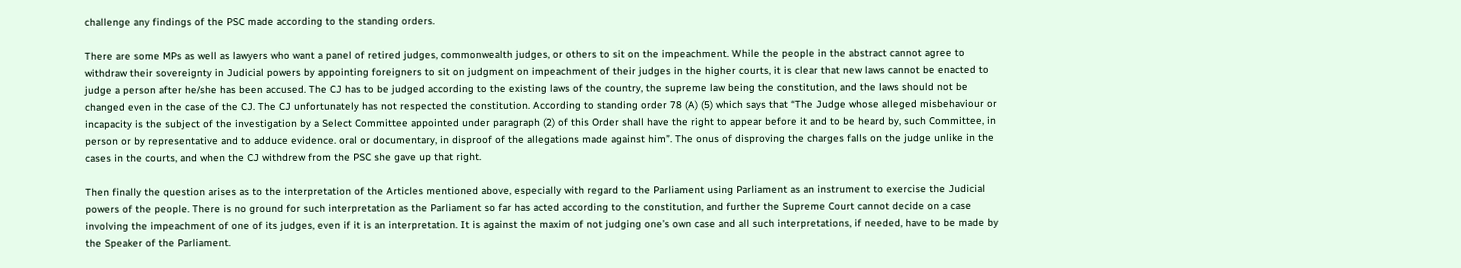challenge any findings of the PSC made according to the standing orders.

There are some MPs as well as lawyers who want a panel of retired judges, commonwealth judges, or others to sit on the impeachment. While the people in the abstract cannot agree to withdraw their sovereignty in Judicial powers by appointing foreigners to sit on judgment on impeachment of their judges in the higher courts, it is clear that new laws cannot be enacted to judge a person after he/she has been accused. The CJ has to be judged according to the existing laws of the country, the supreme law being the constitution, and the laws should not be changed even in the case of the CJ. The CJ unfortunately has not respected the constitution. According to standing order 78 (A) (5) which says that “The Judge whose alleged misbehaviour or incapacity is the subject of the investigation by a Select Committee appointed under paragraph (2) of this Order shall have the right to appear before it and to be heard by, such Committee, in person or by representative and to adduce evidence. oral or documentary, in disproof of the allegations made against him”. The onus of disproving the charges falls on the judge unlike in the cases in the courts, and when the CJ withdrew from the PSC she gave up that right.

Then finally the question arises as to the interpretation of the Articles mentioned above, especially with regard to the Parliament using Parliament as an instrument to exercise the Judicial powers of the people. There is no ground for such interpretation as the Parliament so far has acted according to the constitution, and further the Supreme Court cannot decide on a case involving the impeachment of one of its judges, even if it is an interpretation. It is against the maxim of not judging one’s own case and all such interpretations, if needed, have to be made by the Speaker of the Parliament.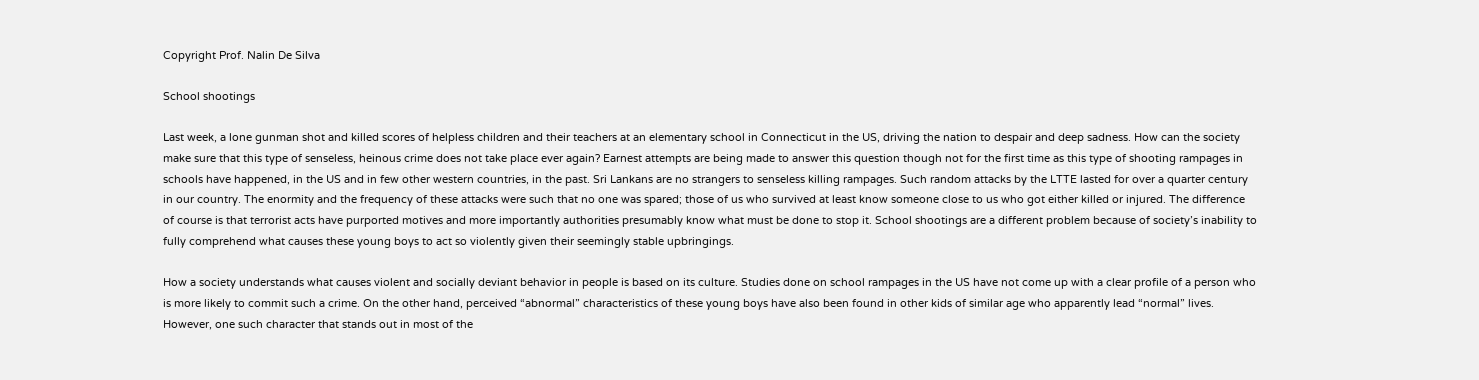Copyright Prof. Nalin De Silva

School shootings

Last week, a lone gunman shot and killed scores of helpless children and their teachers at an elementary school in Connecticut in the US, driving the nation to despair and deep sadness. How can the society make sure that this type of senseless, heinous crime does not take place ever again? Earnest attempts are being made to answer this question though not for the first time as this type of shooting rampages in schools have happened, in the US and in few other western countries, in the past. Sri Lankans are no strangers to senseless killing rampages. Such random attacks by the LTTE lasted for over a quarter century in our country. The enormity and the frequency of these attacks were such that no one was spared; those of us who survived at least know someone close to us who got either killed or injured. The difference of course is that terrorist acts have purported motives and more importantly authorities presumably know what must be done to stop it. School shootings are a different problem because of society’s inability to fully comprehend what causes these young boys to act so violently given their seemingly stable upbringings.

How a society understands what causes violent and socially deviant behavior in people is based on its culture. Studies done on school rampages in the US have not come up with a clear profile of a person who is more likely to commit such a crime. On the other hand, perceived “abnormal” characteristics of these young boys have also been found in other kids of similar age who apparently lead “normal” lives. However, one such character that stands out in most of the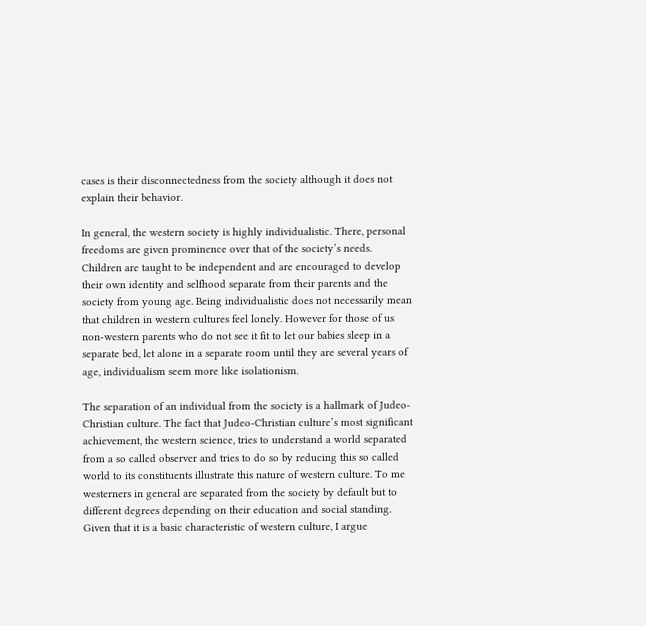cases is their disconnectedness from the society although it does not explain their behavior.

In general, the western society is highly individualistic. There, personal freedoms are given prominence over that of the society’s needs. Children are taught to be independent and are encouraged to develop their own identity and selfhood separate from their parents and the society from young age. Being individualistic does not necessarily mean that children in western cultures feel lonely. However for those of us non-western parents who do not see it fit to let our babies sleep in a separate bed, let alone in a separate room until they are several years of age, individualism seem more like isolationism.

The separation of an individual from the society is a hallmark of Judeo-Christian culture. The fact that Judeo-Christian culture’s most significant achievement, the western science, tries to understand a world separated from a so called observer and tries to do so by reducing this so called world to its constituents illustrate this nature of western culture. To me westerners in general are separated from the society by default but to different degrees depending on their education and social standing. Given that it is a basic characteristic of western culture, I argue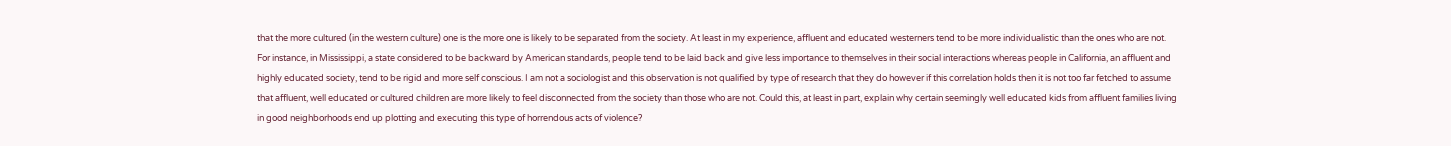that the more cultured (in the western culture) one is the more one is likely to be separated from the society. At least in my experience, affluent and educated westerners tend to be more individualistic than the ones who are not. For instance, in Mississippi, a state considered to be backward by American standards, people tend to be laid back and give less importance to themselves in their social interactions whereas people in California, an affluent and highly educated society, tend to be rigid and more self conscious. I am not a sociologist and this observation is not qualified by type of research that they do however if this correlation holds then it is not too far fetched to assume that affluent, well educated or cultured children are more likely to feel disconnected from the society than those who are not. Could this, at least in part, explain why certain seemingly well educated kids from affluent families living in good neighborhoods end up plotting and executing this type of horrendous acts of violence?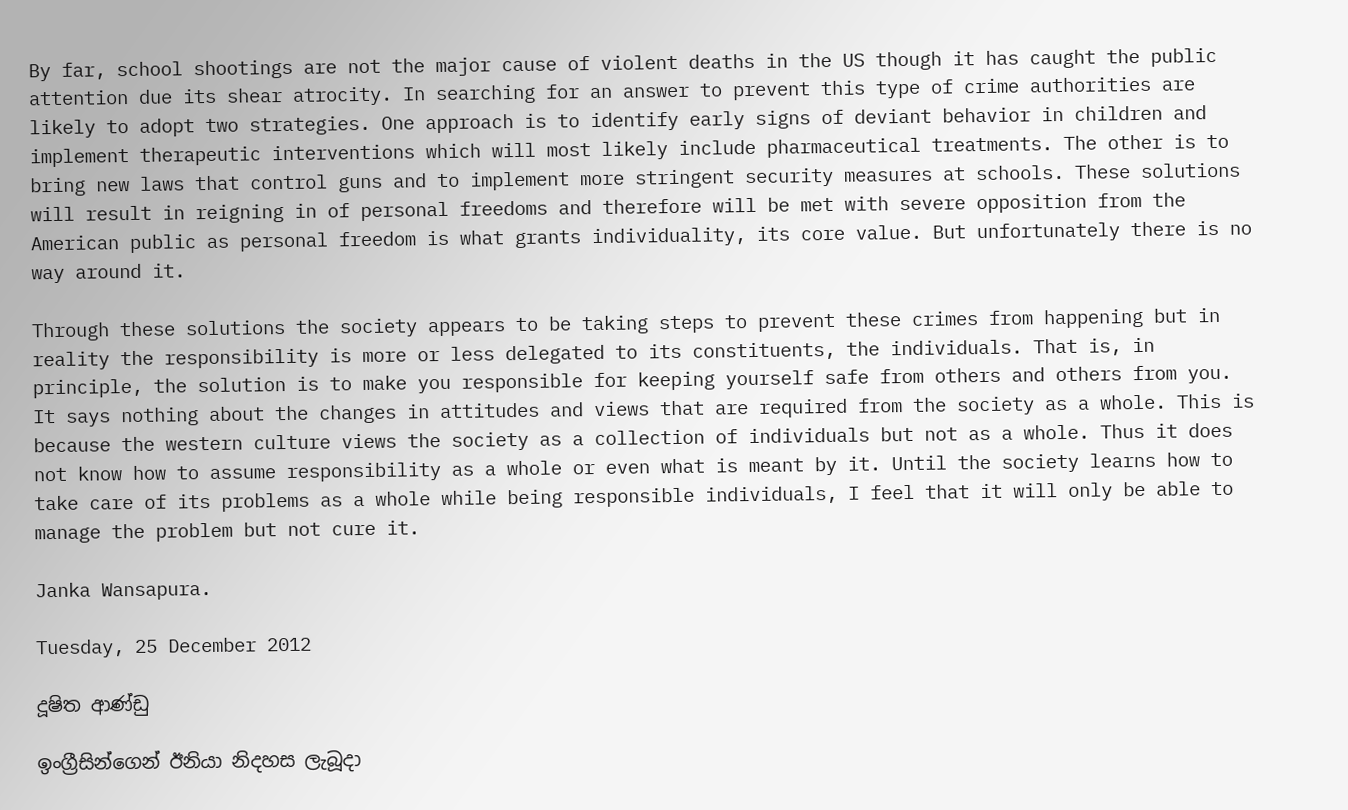By far, school shootings are not the major cause of violent deaths in the US though it has caught the public attention due its shear atrocity. In searching for an answer to prevent this type of crime authorities are likely to adopt two strategies. One approach is to identify early signs of deviant behavior in children and implement therapeutic interventions which will most likely include pharmaceutical treatments. The other is to bring new laws that control guns and to implement more stringent security measures at schools. These solutions will result in reigning in of personal freedoms and therefore will be met with severe opposition from the American public as personal freedom is what grants individuality, its core value. But unfortunately there is no way around it.

Through these solutions the society appears to be taking steps to prevent these crimes from happening but in reality the responsibility is more or less delegated to its constituents, the individuals. That is, in principle, the solution is to make you responsible for keeping yourself safe from others and others from you. It says nothing about the changes in attitudes and views that are required from the society as a whole. This is because the western culture views the society as a collection of individuals but not as a whole. Thus it does not know how to assume responsibility as a whole or even what is meant by it. Until the society learns how to take care of its problems as a whole while being responsible individuals, I feel that it will only be able to manage the problem but not cure it.

Janka Wansapura.

Tuesday, 25 December 2012

දූෂිත ආණ්ඩු

ඉංග්‍රීසින්ගෙන් ඊනියා නිදහස ලැබූදා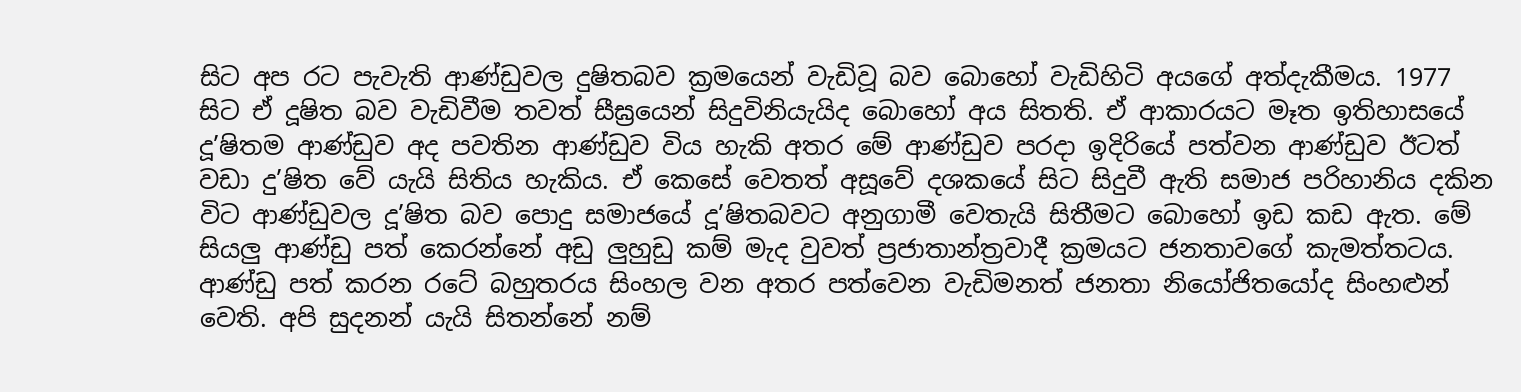සිට අප රට පැවැති ආණ්ඩුවල දුෂිතබව ක්‍රමයෙන් වැඩිවූ බව බොහෝ වැඩිහිටි අයගේ අත්දැකීමය. 1977 සිට ඒ දූෂිත බව වැඩිවීම තවත් සීඝ්‍රයෙන් සිදුවිනියැයිද බොහෝ අය සිතති. ඒ ආකාරයට මෑත ඉතිහාසයේ දූ’ෂිතම ආණ්ඩුව අද පවතින ආණ්ඩුව විය හැකි අතර මේ ආණ්ඩුව පරදා ඉදිරියේ පත්වන ආණ්ඩුව ඊටත් වඩා දු’ෂිත වේ යැයි සිතිය හැකිය. ඒ කෙසේ වෙතත් අසූවේ දශකයේ සිට සිදුවී ඇති සමාජ පරිහානිය දකින විට ආණ්ඩුවල දූ’ෂිත බව පොදු සමාජයේ දූ’ෂිතබවට අනුගාමී වෙතැයි සිතීමට බොහෝ ඉඩ කඩ ඇත. මේ සියලු ආණ්ඩු පත් කෙරන්නේ අඩු ලුහුඩු කම් මැද වුවත් ප්‍රජාතාන්ත්‍රවාදී ක්‍රමයට ජනතාවගේ කැමත්තටය. ආණ්ඩු පත් කරන රටේ බහුතරය සිංහල වන අතර පත්වෙන වැඩිමනත් ජනතා නියෝජිතයෝද සිංහළුන් වෙති. අපි සුදනන් යැයි සිතන්නේ නම්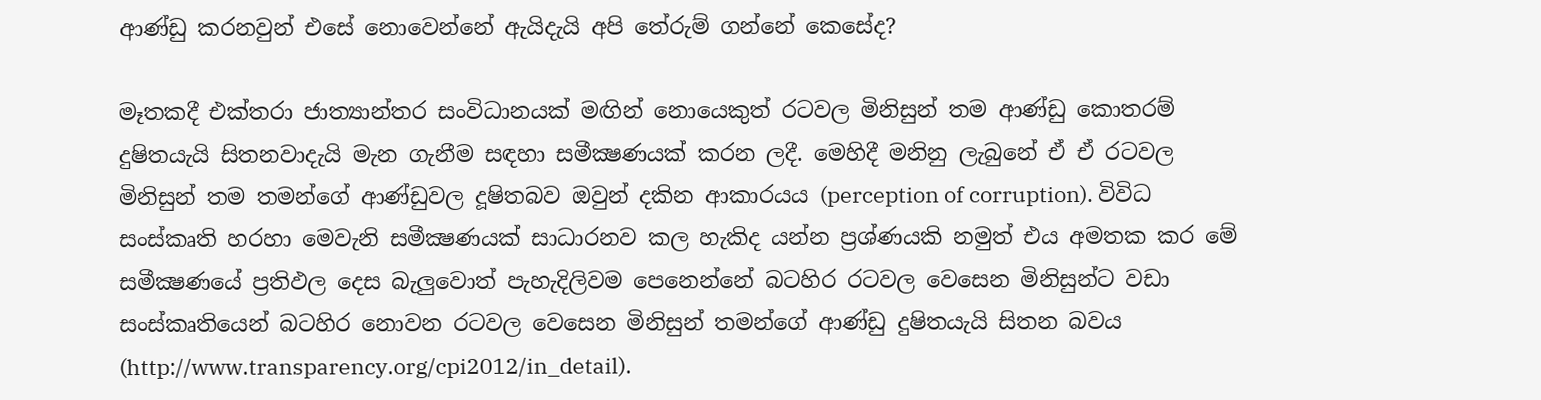ආණ්ඩු කරනවුන් එසේ නොවෙන්නේ ඇයිදැයි අපි තේරුම් ගන්නේ කෙසේද?

මෑතකදී එක්තරා ජාත්‍යාන්තර සංවිධානයක් මඟින් නොයෙකුත් රටවල මිනිසුන් තම ආණ්ඩු කොතරම් දුෂිතයැයි සිතනවාදැයි මැන ගැනීම සඳහා සමීක්‍ෂණයක් කරන ලදී. මෙහිදී මනිනු ලැබුනේ ඒ ඒ රටවල මිනිසුන් තම තමන්ගේ ආණ්ඩුවල දූෂිතබව ඔවුන් දකින ආකාරයය (perception of corruption). විවිධ සංස්කෘති හරහා මෙවැනි සමීක්‍ෂණයක් සාධාරනව කල හැකිද යන්න ප්‍රශ්ණයකි නමුත් එය අමතක කර මේ සමීක්‍ෂණයේ ප්‍රතිඵල දෙස බැලුවොත් පැහැදිලිවම පෙනෙන්නේ බටහිර රටවල වෙසෙන මිනිසුන්ට වඩා සංස්කෘතියෙන් බටහිර නොවන රටවල වෙසෙන මිනිසුන් තමන්ගේ ආණ්ඩු දුෂිතයැයි සිතන බවය (http://www.transparency.org/cpi2012/in_detail).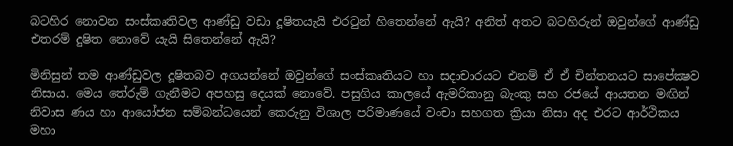බටහිර නොවන සංස්කෘතිවල ආණ්ඩු වඩා දූෂිතයැයි එරටුන් හිතෙන්නේ ඇයි? අනිත් අතට බටහිරුන් ඔවුන්ගේ ආණ්ඩු එතරම් දුෂිත නොවේ යැයි සිතෙන්නේ ඇයි?

මිනිසුන් තම ආණ්ඩුවල දූෂිතබව අගයන්නේ ඔවුන්ගේ සංස්කෘතියට හා සදාචාරයට එනම් ඒ ඒ චින්තනයට සාපේක්‍ෂව නිසාය. මෙය තේරුම් ගැනීමට අපහසු දෙයක් නොවේ. පසුගිය කාලයේ ඇමරිකානු බැංකු සහ රජයේ ආයතන මඟින් නිවාස ණය හා ආයෝජන සම්බන්ධයෙන් කෙරුනු විශාල පරිමාණයේ වංචා සහගත ක්‍රියා නිසා අද එරට ආර්ථිකය මහා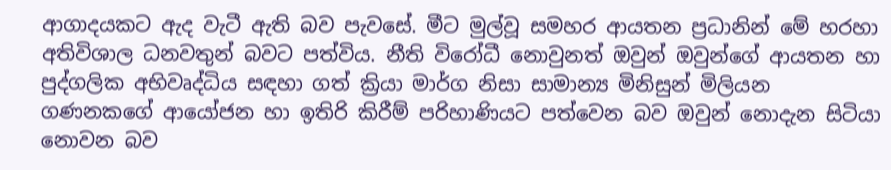ආගාදයකට ඇද වැටී ඇති බව පැවසේ. මීට මුල්වූ සමහර ආයතන ප්‍රධානින් මේ හරහා අතිවිශාල ධනවතුන් බවට පත්විය. නීති විරෝධී නොවුනත් ඔවුන් ඔවුන්ගේ ආයතන හා පුද්ගලික අභිවෘද්ධිය සඳහා ගත් ක්‍රියා මාර්ග නිසා සාමාන්‍ය මිනිසුන් මිලියන ගණනකගේ ආයෝජන හා ඉතිරි කිරීම් පරිහාණියට පත්වෙන බව ඔවුන් නොදැන සිටියා නොවන බව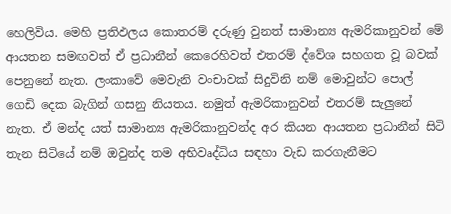හෙලිවිය. මෙහි ප්‍රතිඵලය කොතරම් දරුණු වුනත් සාමාන්‍ය ඇමරිකානුවන් මේ ආයතන සමඟවත් ඒ ප්‍රධානීන් කෙරෙහිවත් එතරම් ද්වේශ සහගත වූ බවක් පෙනුනේ නැත. ලංකාවේ මෙවැනි වංචාවක් සිදුවිනි නම් මොවුන්ට පොල් ගෙඩි දෙක බැගින් ගසනු නියතය. නමුත් ඇමරිකානුවන් එතරම් සැලුනේ නැත. ඒ මන්ද යත් සාමාන්‍ය ඇමරිකානුවන්ද අර කියන ආයතන ප්‍රධානීන් සිටි තැන සිටියේ නම් ඔවුන්ද තම අභිවෘද්ධිය සඳහා වැඩ කරගැනීමට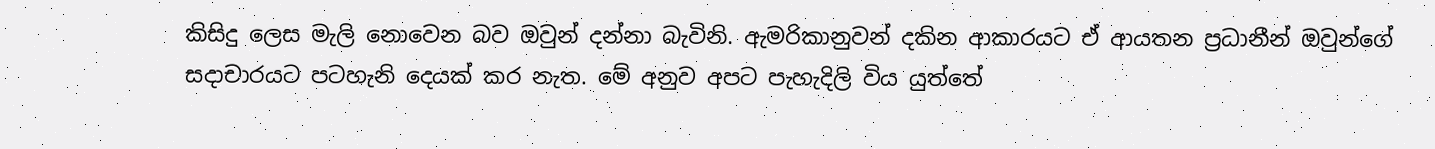කිසිදු ලෙස මැලි නොවෙන බව ඔවුන් දන්නා බැවිනි. ඇමරිකානුවන් දකින ආකාරයට ඒ ආයතන ප්‍රධානීන් ඔවුන්ගේ සදාචාරයට පටහැනි දෙයක් කර නැත. මේ අනුව අපට පැහැදිලි විය යුත්තේ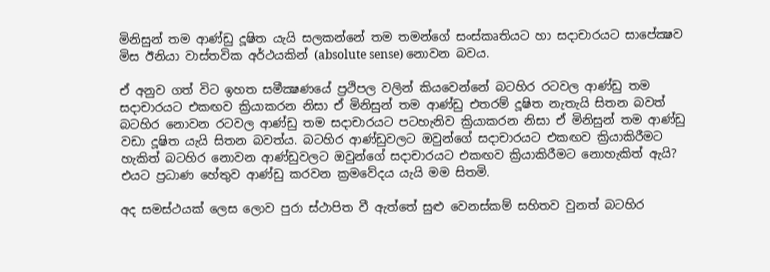මිනිසුන් තම ආණ්ඩු දූෂිත යැයි සලකන්නේ තම තමන්ගේ සංස්කෘතියට හා සදාචාරයට සාපේක්‍ෂව මිස ඊනියා වාස්තවික අර්ථයකින් (absolute sense) නොවන බවය.

ඒ අනුව ගත් විට ඉහත සමීක්‍ෂණයේ ප්‍රථිපල වලින් කියවෙන්නේ බටහිර රටවල ආණ්ඩු තම සදාචාරයට එකඟව ක්‍රියාකරන නිසා ඒ මිනිසුන් තම ආණ්ඩු එතරම් දූෂිත නැතැයි සිතන බවත් බටහිර නොවන රටවල ආණ්ඩු තම සදාචාරයට පටහැනිව ක්‍රියාකරන නිසා ඒ මිනිසුන් තම ආණ්ඩු වඩා දූෂිත යැයි සිතන බවත්ය. බටහිර ආණ්ඩුවලට ඔවුන්ගේ සදාචාරයට එකඟව ක්‍රියාකිරීමට හැකිත් බටහිර නොවන ආණ්ඩුවලට ඔවුන්ගේ සදාචාරයට එකඟව ක්‍රියාකිරීමට නොහැකිත් ඇයි? එයට ප්‍රධාණ හේතුව ආණ්ඩු කරවන ක්‍රමවේදය යැයි මම සිතමි.

අද සමස්ථයක් ලෙස ලොව පුරා ස්ථාපිත වී ඇත්තේ සුළු වෙනස්කම් සහිතව වුනත් බටහිර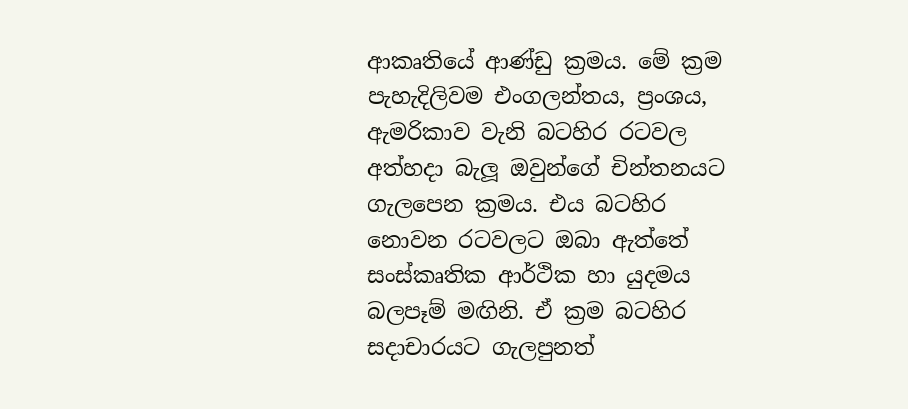ආකෘතියේ ආණ්ඩු ක්‍රමය. මේ ක්‍රම පැහැදිලිවම එංගලන්තය, ප්‍රංශය, ඇමරිකාව වැනි බටහිර රටවල අත්හදා බැලූ ඔවුන්ගේ චින්තනයට ගැලපෙන ක්‍රමය. එය බටහිර නොවන රටවලට ඔබා ඇත්තේ සංස්කෘතික ආර්ථික හා යුදමය බලපෑම් මඟිනි. ඒ ක්‍රම බටහිර සදාචාරයට ගැලපුනත්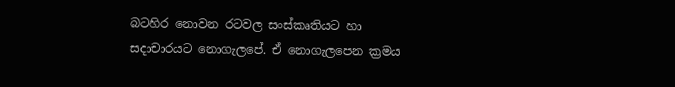බටහිර නොවන රටවල සංස්කෘතියට හා සදාචාරයට නොගැලපේ. ඒ නොගැලපෙන ක්‍රමය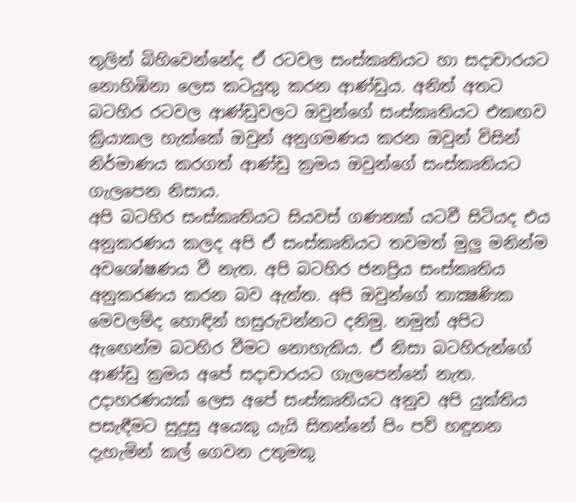තුලින් බිහිවෙන්නේද ඒ රටවල සංස්කෘතියට හා සදාචාරයට නොහිඹිනා ලෙස කටයුතු කරන ආණ්ඩුය. අනිත් අතට බටහිර රටවල ආණ්ඩුවලට ඔවුන්ගේ සංස්කෘතියට එකඟව ක්‍රියාකල හැක්කේ ඔවුන් අනුගමණය කරන ඔවුන් විසින් නිර්මාණය කරගත් ආණ්ඩු ක්‍රමය ඔවුන්ගේ සංස්කෘතියට ගැලපෙන නිසාය.
අපි බටහිර සංස්කෘතියට සියවස් ගණනක් යටවී සිටියද එය අනුකරණය කලද අපි ඒ සංස්කෘතියට තවමත් මුලු මනින්ම අවශෝෂණය වී නැත. අපි බටහිර ජනප්‍රිය සංස්කෘතිය අනුකරණය කරන බව ඇත්ත. අපි ඔවුන්ගේ තාක්‍ෂණික මෙවලම්ද හොඳින් හසුරුවන්නට දනිමු. නමුත් අපිට ඇඟෙන්ම බටහිර වීමට නොහැකිය. ඒ නිසා බටහිරුන්ගේ ආණ්ඩු ක්‍රමය අපේ සදාචාරයට ගැලපෙන්නේ නැත. උදාහරණයක් ලෙස අපේ සංස්කෘතියට අනුව අපි යුක්තිය පසැඳීමට සුදුසු අයෙකු යැයි සිතන්නේ පිං පව් හඳුනන දැහැමින් කල් ගෙවන උතුමකු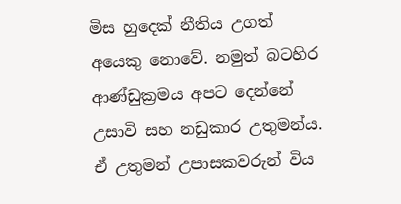මිස හුදෙක් නීතිය උගත් අයෙකු නොවේ. නමුත් බටහිර ආණ්ඩුක්‍රමය අපට දෙන්නේ උසාවි සහ නඩුකාර උතුමන්ය. ඒ උතුමන් උපාසකවරුන් විය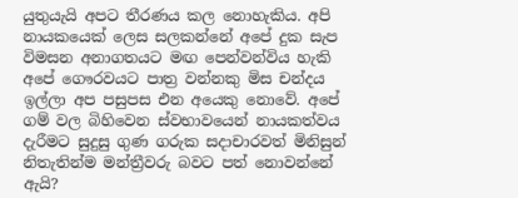යුතුයැයි අපට තීරණය කල නොහැකිය. අපි නායකයෙක් ලෙස සලකන්නේ අපේ දුක සැප විමසන අනාගතයට මඟ පෙන්වන්විය හැකි අපේ ගෞරවයට පාත්‍ර වන්නකු මිස චන්දය ඉල්ලා අප පසුපස එන අයෙකු නොවේ. අපේ ගම් වල බිහිවෙන ස්වභාවයෙන් නායකත්වය දැරීමට සුදුසු ගුණ ගරුක සදාචාරවත් මිනිසුන් නිතැතින්ම මන්ත්‍රීවරු බවට පත් නොවන්නේ ඇයි?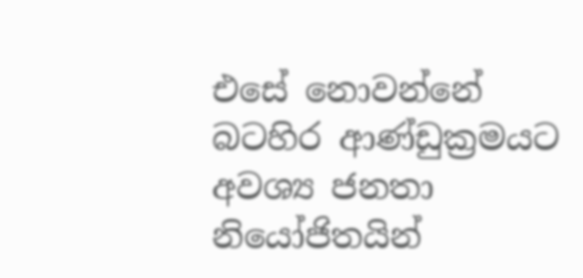එසේ නොවන්නේ බටහිර ආණ්ඩුක්‍රමයට අවශ්‍ය ජනතා නියෝජිතයින්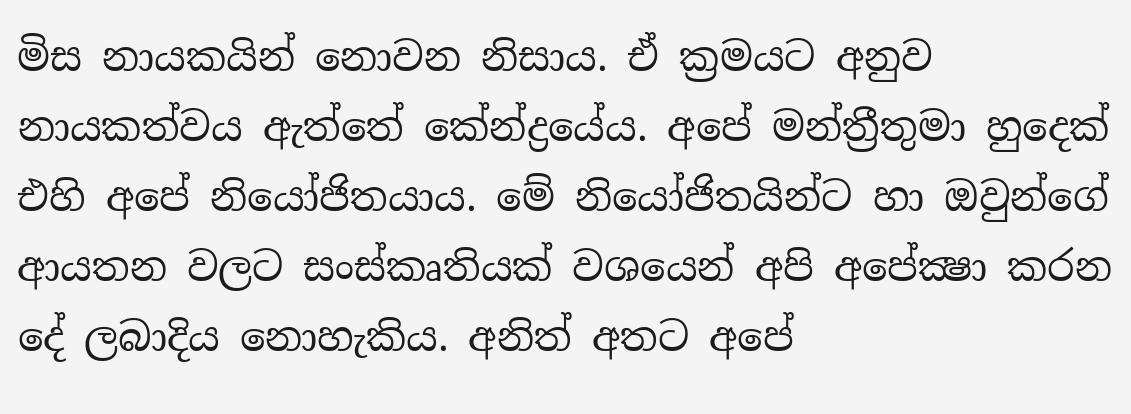මිස නායකයින් නොවන නිසාය. ඒ ක්‍රමයට අනුව නායකත්වය ඇත්තේ කේන්ද්‍රයේය. අපේ මන්ත්‍රීතුමා හුදෙක් එහි අපේ නියෝජිතයාය. මේ නියෝජිතයින්ට හා ඔවුන්ගේ ආයතන වලට සංස්කෘතියක් වශයෙන් අපි අපේක්‍ෂා කරන දේ ලබාදිය නොහැකිය. අනිත් අතට අපේ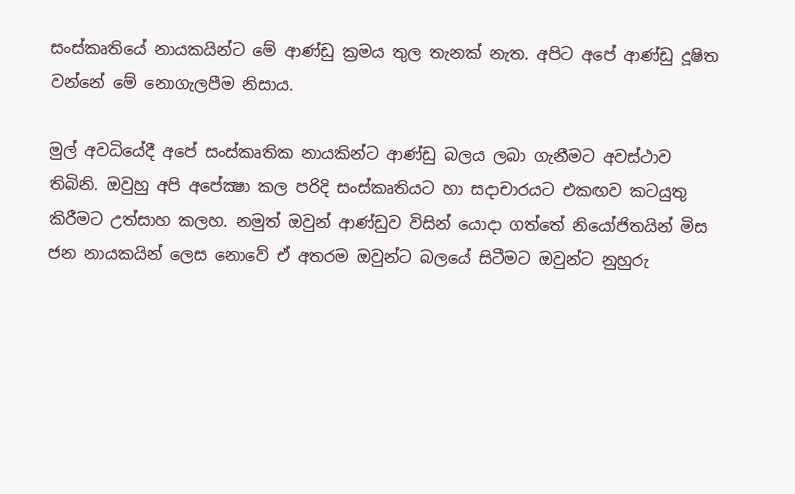සංස්කෘතියේ නායකයින්ට මේ ආණ්ඩු ක්‍රමය තුල තැනක් නැත. අපිට අපේ ආණ්ඩු දූෂිත වන්නේ මේ නොගැලපීම නිසාය.

මුල් අවධියේදී අපේ සංස්කෘතික නායකින්ට ආණ්ඩු බලය ලබා ගැනීමට අවස්ථාව තිබිනි. ඔවුහු අපි අපේක්‍ෂා කල පරිදි සංස්කෘතියට හා සදාචාරයට එකඟව කටයුතු කිරීමට උත්සාහ කලහ. නමුත් ඔවුන් ආණ්ඩුව විසින් යොදා ගත්තේ නියෝජිතයින් මිස ජන නායකයින් ලෙස නොවේ ඒ අතරම ඔවුන්ට බලයේ සිටීමට ඔවුන්ට නුහුරු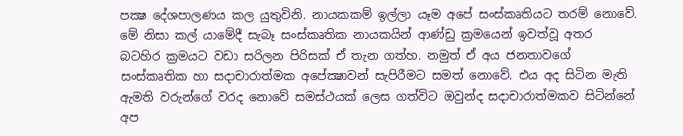පක්‍ෂ දේශපාලණය කල යුතුවිනි. නායකකම් ඉල්ලා යෑම අපේ සංස්කෘතියට තරම් නොවේ. මේ නිසා කල් යාමේදී සැබෑ සංස්කෘතික නායකයින් ආණ්ඩු ක්‍රමයෙන් ඉවත්වූ අතර බටහිර ක්‍රමයට වඩා සරිලන පිරිසක් ඒ තැන ගත්හ. නමුත් ඒ අය ජනතාවගේ සංස්කෘතික හා සදාචාරාත්මක අපේක්‍ෂාවන් සැපිරීමට සමත් නොවේ. එය අද සිටින මැති ඇමති වරුන්ගේ වරද නොවේ සමස්ථයක් ලෙස ගත්විට ඔවුන්ද සදාචාරාත්මකව සිටින්නේ අප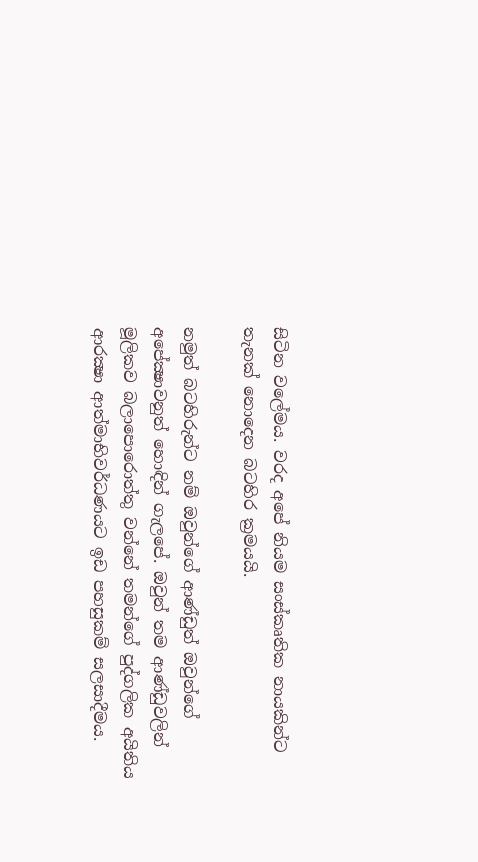සිටින වලේමය. වරද අපේ නියම සංස්කෘතික නායකින්ට තැනක් නොදෙන බටහිර ක්‍රමයයි.

නමුත් බටහිරුන්ට නම් ඔවුන්ගේ ආණ්ඩුත් ඔවුන්ගේ අපේක්‍ෂාවනුත් හොඳින් ගැලපේ. ඔවුන් තම ආණ්ඩුවලින් මූලිකව බලාපොරොත්තු වන්නේ තමන්ගේ පුද්ගලික අයිතිය ආරක්‍ෂා ආත්මාභිවර්ධණයට ඉඩ පහසුකම් සලසාදීමය.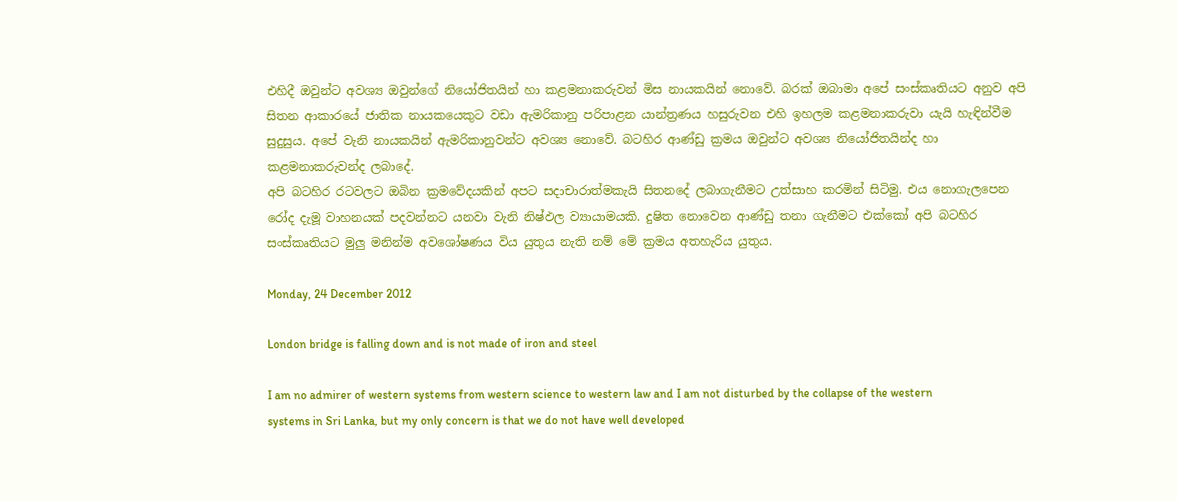එහිදී ඔවුන්ට අවශ්‍ය ඔවුන්ගේ නියෝජිතයින් හා කළමනාකරුවන් මිස නායකයින් නොවේ. බරක් ඔබාමා අපේ සංස්කෘතියට අනුව අපි සිතන ආකාරයේ ජාතික නායකයෙකුට වඩා ඇමරිකානු පරිපාළන යාන්ත්‍රණය හසුරුවන එහි ඉහලම කළමනාකරුවා යැයි හැඳින්වීම සුදුසුය. අපේ වැනි නායකයින් ඇමරිකානුවන්ට අවශ්‍ය නොවේ. බටහිර ආණ්ඩු ක්‍රමය ඔවුන්ට අවශ්‍ය නියෝජිතයින්ද හා කළමනාකරුවන්ද ලබාදේ.
අපි බටහිර රටවලට ඔබින ක්‍රමවේදයකින් අපට සදාචාරාත්මකැයි සිතනදේ ලබාගැනීමට උත්සාහ කරමින් සිටිමු. එය නොගැලපෙන රෝද දැමූ වාහනයක් පදවන්නට යනවා වැනි නිෂ්ඵල ව්‍යායාමයකි. දුෂිත නොවෙන ආණ්ඩු තනා ගැනීමට එක්කෝ අපි බටහිර සංස්කෘතියට මුලු මනින්ම අවශෝෂණය විය යුතුය නැති නම් මේ ක්‍රමය අතහැරිය යුතුය.

Monday, 24 December 2012

London bridge is falling down and is not made of iron and steel

I am no admirer of western systems from western science to western law and I am not disturbed by the collapse of the western systems in Sri Lanka, but my only concern is that we do not have well developed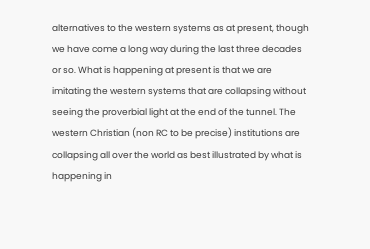alternatives to the western systems as at present, though we have come a long way during the last three decades or so. What is happening at present is that we are imitating the western systems that are collapsing without seeing the proverbial light at the end of the tunnel. The western Christian (non RC to be precise) institutions are collapsing all over the world as best illustrated by what is happening in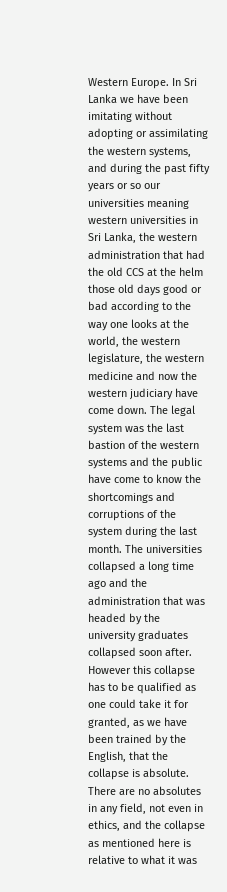Western Europe. In Sri Lanka we have been imitating without adopting or assimilating the western systems, and during the past fifty years or so our universities meaning western universities in Sri Lanka, the western administration that had the old CCS at the helm those old days good or bad according to the way one looks at the world, the western legislature, the western medicine and now the western judiciary have come down. The legal system was the last bastion of the western systems and the public have come to know the shortcomings and corruptions of the system during the last month. The universities collapsed a long time ago and the administration that was headed by the university graduates collapsed soon after. However this collapse has to be qualified as one could take it for granted, as we have been trained by the English, that the collapse is absolute. There are no absolutes in any field, not even in ethics, and the collapse as mentioned here is relative to what it was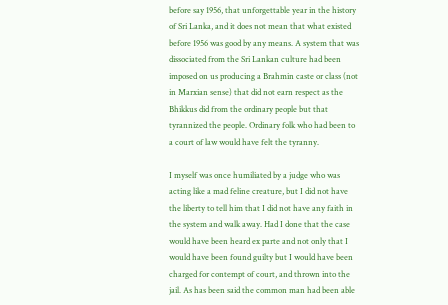before say 1956, that unforgettable year in the history of Sri Lanka, and it does not mean that what existed before 1956 was good by any means. A system that was dissociated from the Sri Lankan culture had been imposed on us producing a Brahmin caste or class (not in Marxian sense) that did not earn respect as the Bhikkus did from the ordinary people but that tyrannized the people. Ordinary folk who had been to a court of law would have felt the tyranny.

I myself was once humiliated by a judge who was acting like a mad feline creature, but I did not have the liberty to tell him that I did not have any faith in the system and walk away. Had I done that the case would have been heard ex parte and not only that I would have been found guilty but I would have been charged for contempt of court, and thrown into the jail. As has been said the common man had been able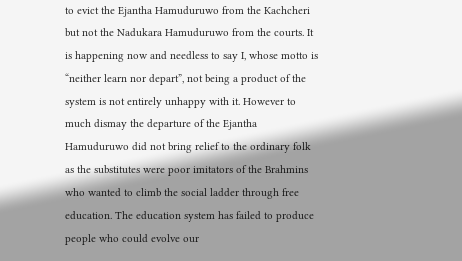to evict the Ejantha Hamuduruwo from the Kachcheri but not the Nadukara Hamuduruwo from the courts. It is happening now and needless to say I, whose motto is “neither learn nor depart”, not being a product of the system is not entirely unhappy with it. However to much dismay the departure of the Ejantha Hamuduruwo did not bring relief to the ordinary folk as the substitutes were poor imitators of the Brahmins who wanted to climb the social ladder through free education. The education system has failed to produce people who could evolve our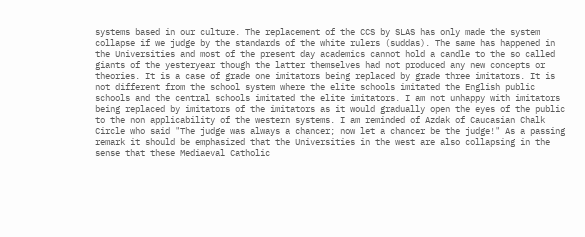systems based in our culture. The replacement of the CCS by SLAS has only made the system collapse if we judge by the standards of the white rulers (suddas). The same has happened in the Universities and most of the present day academics cannot hold a candle to the so called giants of the yesteryear though the latter themselves had not produced any new concepts or theories. It is a case of grade one imitators being replaced by grade three imitators. It is not different from the school system where the elite schools imitated the English public schools and the central schools imitated the elite imitators. I am not unhappy with imitators being replaced by imitators of the imitators as it would gradually open the eyes of the public to the non applicability of the western systems. I am reminded of Azdak of Caucasian Chalk Circle who said "The judge was always a chancer; now let a chancer be the judge!" As a passing remark it should be emphasized that the Universities in the west are also collapsing in the sense that these Mediaeval Catholic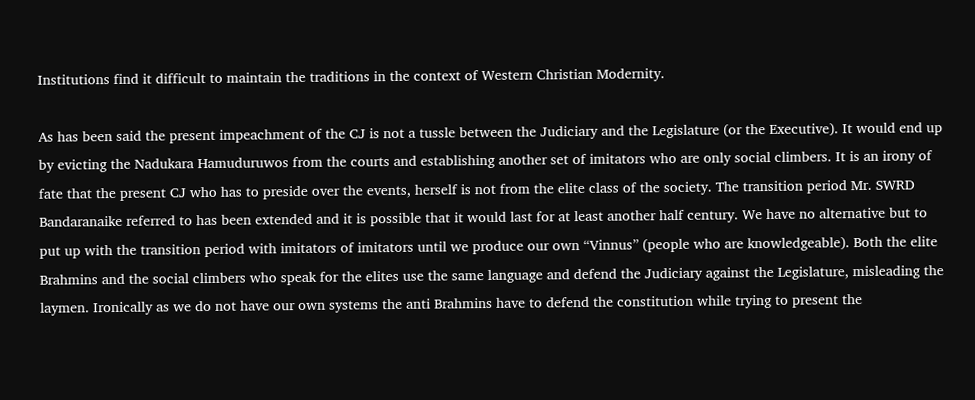Institutions find it difficult to maintain the traditions in the context of Western Christian Modernity.

As has been said the present impeachment of the CJ is not a tussle between the Judiciary and the Legislature (or the Executive). It would end up by evicting the Nadukara Hamuduruwos from the courts and establishing another set of imitators who are only social climbers. It is an irony of fate that the present CJ who has to preside over the events, herself is not from the elite class of the society. The transition period Mr. SWRD Bandaranaike referred to has been extended and it is possible that it would last for at least another half century. We have no alternative but to put up with the transition period with imitators of imitators until we produce our own “Vinnus” (people who are knowledgeable). Both the elite Brahmins and the social climbers who speak for the elites use the same language and defend the Judiciary against the Legislature, misleading the laymen. Ironically as we do not have our own systems the anti Brahmins have to defend the constitution while trying to present the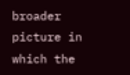broader picture in which the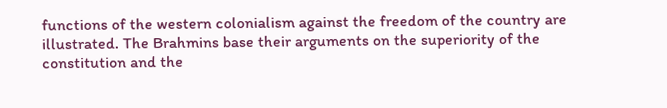functions of the western colonialism against the freedom of the country are illustrated. The Brahmins base their arguments on the superiority of the constitution and the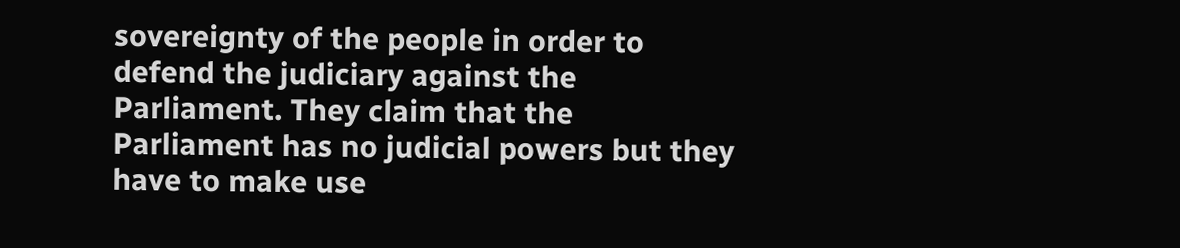sovereignty of the people in order to defend the judiciary against the Parliament. They claim that the Parliament has no judicial powers but they have to make use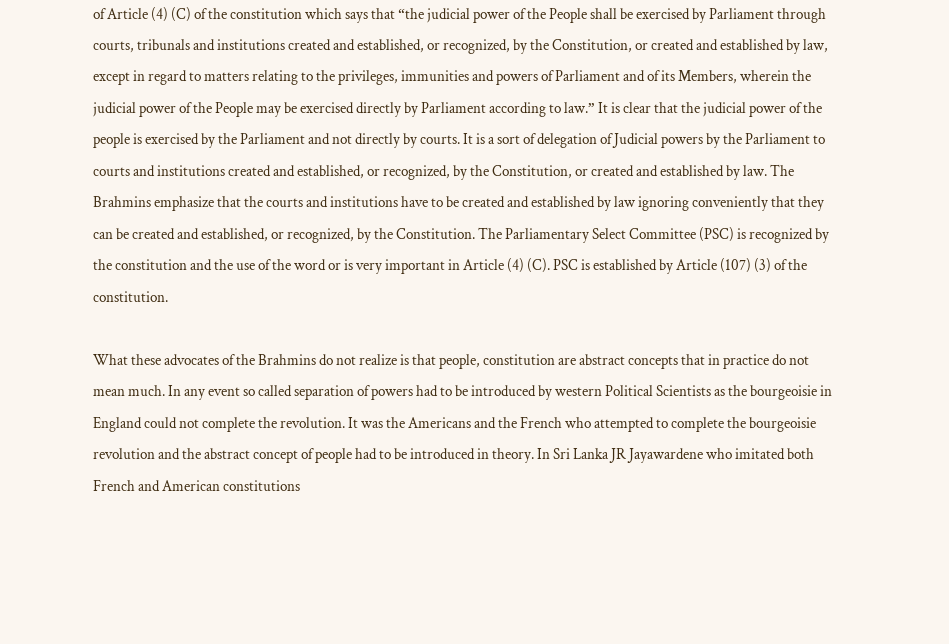of Article (4) (C) of the constitution which says that “the judicial power of the People shall be exercised by Parliament through courts, tribunals and institutions created and established, or recognized, by the Constitution, or created and established by law, except in regard to matters relating to the privileges, immunities and powers of Parliament and of its Members, wherein the judicial power of the People may be exercised directly by Parliament according to law.” It is clear that the judicial power of the people is exercised by the Parliament and not directly by courts. It is a sort of delegation of Judicial powers by the Parliament to courts and institutions created and established, or recognized, by the Constitution, or created and established by law. The Brahmins emphasize that the courts and institutions have to be created and established by law ignoring conveniently that they can be created and established, or recognized, by the Constitution. The Parliamentary Select Committee (PSC) is recognized by the constitution and the use of the word or is very important in Article (4) (C). PSC is established by Article (107) (3) of the constitution.

What these advocates of the Brahmins do not realize is that people, constitution are abstract concepts that in practice do not mean much. In any event so called separation of powers had to be introduced by western Political Scientists as the bourgeoisie in England could not complete the revolution. It was the Americans and the French who attempted to complete the bourgeoisie revolution and the abstract concept of people had to be introduced in theory. In Sri Lanka JR Jayawardene who imitated both French and American constitutions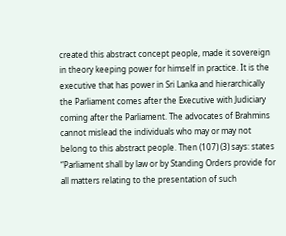created this abstract concept people, made it sovereign in theory keeping power for himself in practice. It is the executive that has power in Sri Lanka and hierarchically the Parliament comes after the Executive with Judiciary coming after the Parliament. The advocates of Brahmins cannot mislead the individuals who may or may not belong to this abstract people. Then (107) (3) says: states “Parliament shall by law or by Standing Orders provide for all matters relating to the presentation of such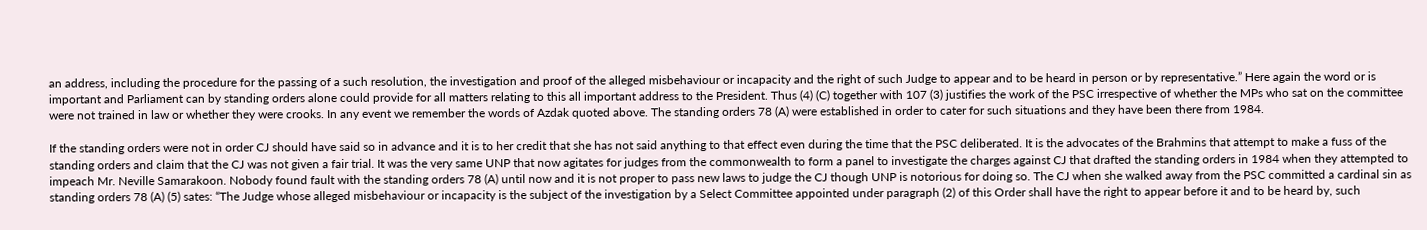an address, including the procedure for the passing of a such resolution, the investigation and proof of the alleged misbehaviour or incapacity and the right of such Judge to appear and to be heard in person or by representative.” Here again the word or is important and Parliament can by standing orders alone could provide for all matters relating to this all important address to the President. Thus (4) (C) together with 107 (3) justifies the work of the PSC irrespective of whether the MPs who sat on the committee were not trained in law or whether they were crooks. In any event we remember the words of Azdak quoted above. The standing orders 78 (A) were established in order to cater for such situations and they have been there from 1984.

If the standing orders were not in order CJ should have said so in advance and it is to her credit that she has not said anything to that effect even during the time that the PSC deliberated. It is the advocates of the Brahmins that attempt to make a fuss of the standing orders and claim that the CJ was not given a fair trial. It was the very same UNP that now agitates for judges from the commonwealth to form a panel to investigate the charges against CJ that drafted the standing orders in 1984 when they attempted to impeach Mr. Neville Samarakoon. Nobody found fault with the standing orders 78 (A) until now and it is not proper to pass new laws to judge the CJ though UNP is notorious for doing so. The CJ when she walked away from the PSC committed a cardinal sin as standing orders 78 (A) (5) sates: “The Judge whose alleged misbehaviour or incapacity is the subject of the investigation by a Select Committee appointed under paragraph (2) of this Order shall have the right to appear before it and to be heard by, such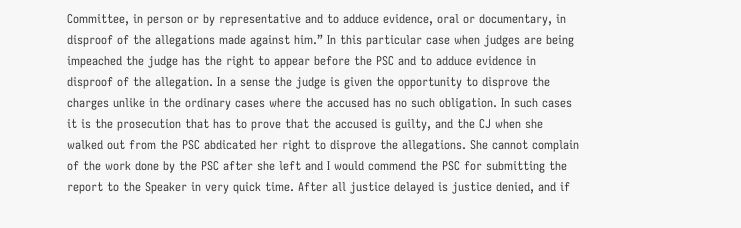Committee, in person or by representative and to adduce evidence, oral or documentary, in disproof of the allegations made against him.” In this particular case when judges are being impeached the judge has the right to appear before the PSC and to adduce evidence in disproof of the allegation. In a sense the judge is given the opportunity to disprove the charges unlike in the ordinary cases where the accused has no such obligation. In such cases it is the prosecution that has to prove that the accused is guilty, and the CJ when she walked out from the PSC abdicated her right to disprove the allegations. She cannot complain of the work done by the PSC after she left and I would commend the PSC for submitting the report to the Speaker in very quick time. After all justice delayed is justice denied, and if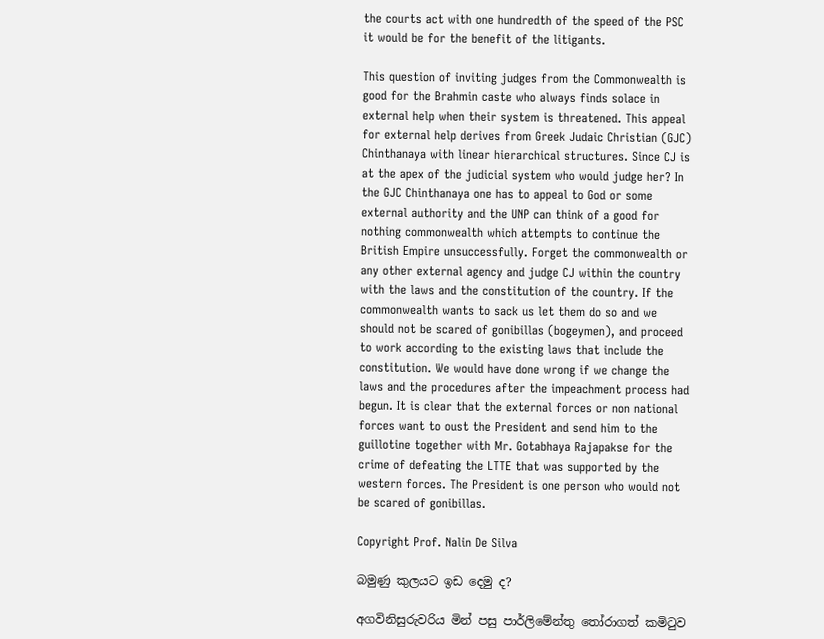the courts act with one hundredth of the speed of the PSC it would be for the benefit of the litigants.

This question of inviting judges from the Commonwealth is good for the Brahmin caste who always finds solace in external help when their system is threatened. This appeal for external help derives from Greek Judaic Christian (GJC) Chinthanaya with linear hierarchical structures. Since CJ is at the apex of the judicial system who would judge her? In the GJC Chinthanaya one has to appeal to God or some external authority and the UNP can think of a good for nothing commonwealth which attempts to continue the British Empire unsuccessfully. Forget the commonwealth or any other external agency and judge CJ within the country with the laws and the constitution of the country. If the commonwealth wants to sack us let them do so and we should not be scared of gonibillas (bogeymen), and proceed to work according to the existing laws that include the constitution. We would have done wrong if we change the laws and the procedures after the impeachment process had begun. It is clear that the external forces or non national forces want to oust the President and send him to the guillotine together with Mr. Gotabhaya Rajapakse for the crime of defeating the LTTE that was supported by the western forces. The President is one person who would not be scared of gonibillas.

Copyright Prof. Nalin De Silva

බමුණු කුලයට ඉඩ දෙමු ද?

අගවිනිසුරුවරිය මින් පසු පාර්ලිමේන්තු තෝරාගත් කමිටුව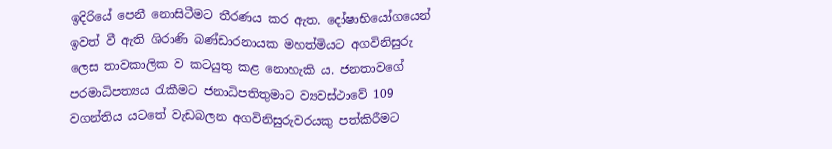ඉදිරියේ පෙනී නොසිටීමට තීරණය කර ඇත. දෝෂාභියෝගයෙන් ඉවත් වී ඇති ශිරාණි බණ්ඩාරනායක මහත්මියට අගවිනිසුරු ලෙස තාවකාලික ව කටයුතු කළ නොහැකි ය. ජනතාවගේ පරමාධිපත්‍යය රැකීමට ජනාධිපතිතුමාට ව්‍යවස්ථාවේ 109 වගන්තිය යටතේ වැඩබලන අගවිනිසුරුවරයකු පත්කිරීමට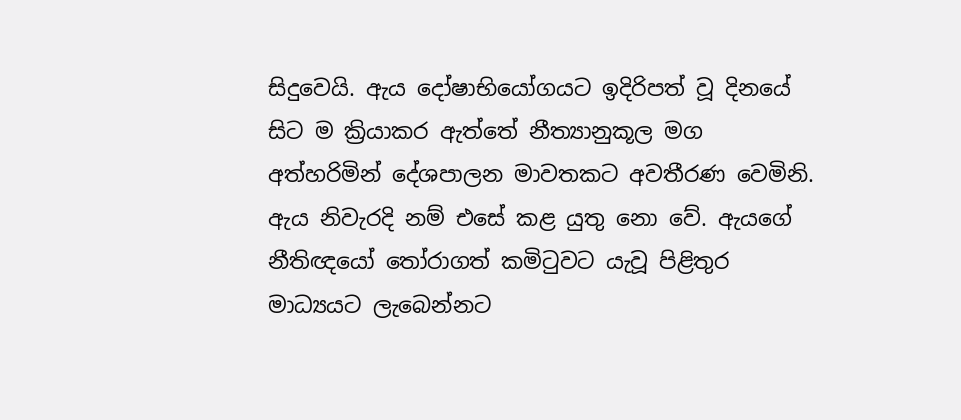සිදුවෙයි. ඇය දෝෂාභියෝගයට ඉදිරිපත් වූ දිනයේ සිට ම ක්‍රියාකර ඇත්තේ නීත්‍යානුකූල මග අත්හරිමින් දේශපාලන මාවතකට අවතීරණ වෙමිනි. ඇය නිවැරදි නම් එසේ කළ යුතු නො වේ. ඇයගේ නීතිඥයෝ තෝරාගත් කමිටුවට යැවූ පිළිතුර මාධ්‍යයට ලැබෙන්නට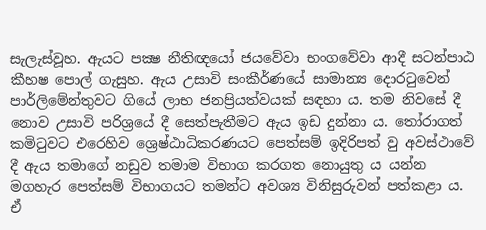සැලැස්වූහ. ඇයට පක්‍ෂ නීතිඥයෝ ජයවේවා භංගවේවා ආදී සටන්පාඨ කීහෂ පොල් ගැසුහ. ඇය උසාවි සංකීර්ණයේ සාමාන්‍ය දොරටුවෙන් පාර්ලිමේන්තුවට ගියේ ලාභ ජනප්‍රියත්වයක් සඳහා ය. තම නිවසේ දී නොව උසාවි පරිශ්‍රයේ දී සෙත්පැතීමට ඇය ඉඩ දුන්නා ය. තෝරාගත් කමිටුවට එරෙහිව ශ්‍රෙෂ්ඨාධිකරණයට පෙත්සම් ඉදිරිපත් වු අවස්ථාවේ දී ඇය තමාගේ නඩුව තමාම විභාග කරගත නොයුතු ය යන්න මගහැර පෙත්සම් විභාගයට තමන්ට අවශ්‍ය විනිසුරුවන් පත්කළා ය. ඒ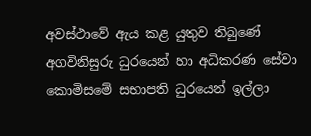අවස්ථාවේ ඇය කළ යුතුව තිබුණේ අගවිනිසුරු ධුරයෙන් හා අධිකරණ සේවා කොමිසමේ සභාපති ධුරයෙන් ඉල්ලා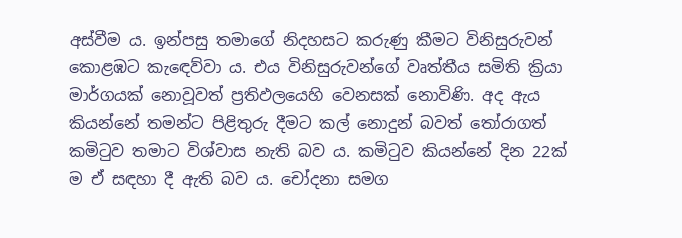අස්වීම ය. ඉන්පසු තමාගේ නිදහසට කරුණු කීමට විනිසුරුවන් කොළඹට කැඳෙව්වා ය. එය විනිසුරුවන්ගේ වෘත්තීය සමිති ක්‍රියා මාර්ගයක් නොවූවත් ප්‍රතිඵලයෙහි වෙනසක් නොවිණි. අද ඇය කියන්නේ තමන්ට පිළිතුරු දීමට කල් නොදුන් බවත් තෝරාගත් කමිටුව තමාට විශ්වාස නැති බව ය. කමිටුව කියන්නේ දින 22ක් ම ඒ සඳහා දී ඇති බව ය. චෝදනා සමග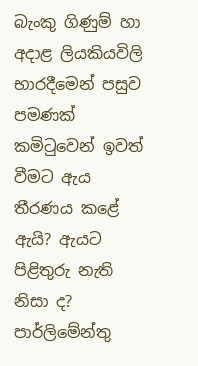බැංකු ගිණුම් හා අදාළ ලියකියවිලි භාරදීමෙන් පසුව පමණක් කමිටුවෙන් ඉවත් වීමට ඇය තීරණය කළේ ඇයි? ඇයට පිළිතුරු නැති නිසා ද? පාර්ලිමේන්තු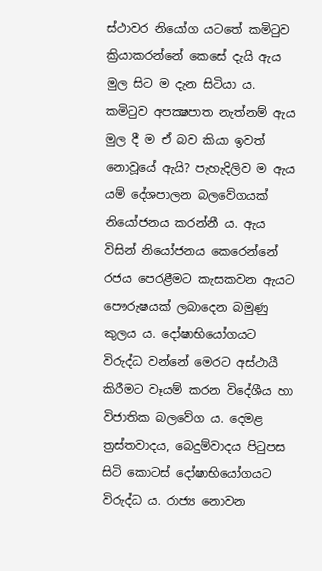ස්ථාවර නියෝග යටතේ කමිටුව ක්‍රියාකරන්නේ කෙසේ දැයි ඇය මුල සිට ම දැන සිටියා ය. කමිටුව අපක්‍ෂපාත නැත්නම් ඇය මුල දී ම ඒ බව කියා ඉවත් නොවූයේ ඇයි? පැහැදිලිව ම ඇය යම් දේශපාලන බලවේගයක් නියෝජනය කරන්නී ය. ඇය විසින් නියෝජනය කෙරෙන්නේ රජය පෙරළීමට කැසකවන ඇයට පෞරුෂයක් ලබාදෙන බමුණු කුලය ය. දෝෂාභියෝගයට විරුද්ධ වන්නේ මෙරට අස්ථායී කිරීමට වෑයම් කරන විදේශීය හා විජාතික බලවේග ය. දෙමළ ත්‍රස්තවාදය, බෙදුම්වාදය පිටුපස සිටි කොටස් දෝෂාභියෝගයට විරුද්ධ ය. රාජ්‍ය නොවන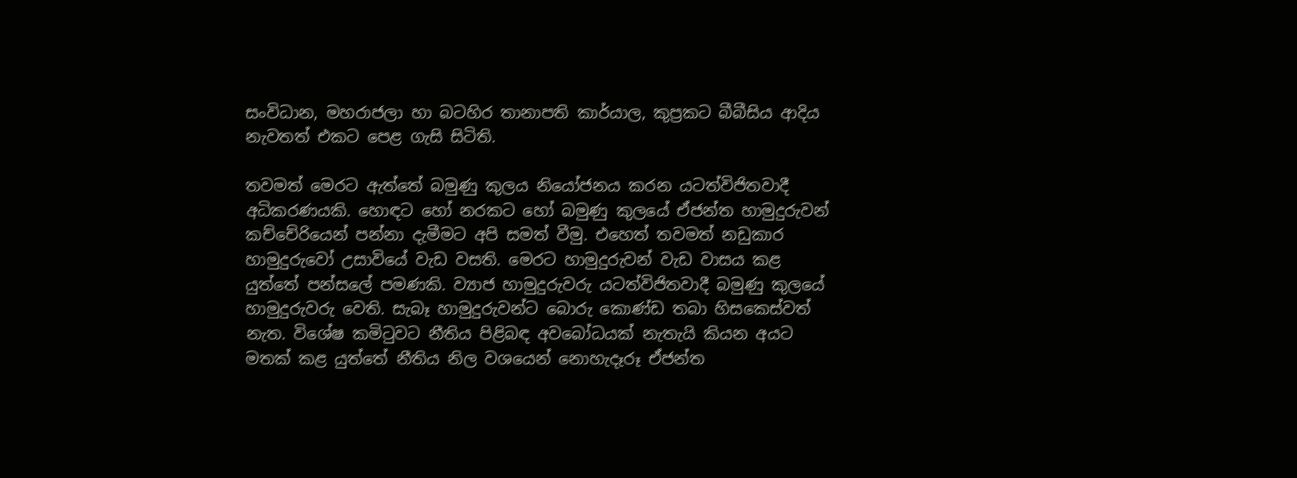සංවිධාන, මහරාජලා හා බටහිර තානාපති කාර්යාල, කුප්‍රකට බීබීසිය ආදිය නැවතත් එකට පෙළ ගැසි සිටිති.

තවමත් මෙරට ඇත්තේ බමුණු කුලය නියෝජනය කරන යටත්විජිතවාදී අධිකරණයකි. හොඳට හෝ නරකට හෝ බමුණු කුලයේ ඒජන්ත හාමුදුරුවන් කච්චේරියෙන් පන්නා දැමීමට අපි සමත් වීමු. එහෙත් තවමත් නඩුකාර හාමුදුරුවෝ උසාවියේ වැඩ වසති. මෙරට හාමුදුරුවන් වැඩ වාසය කළ යුත්තේ පන්සලේ පමණකි. ව්‍යාජ හාමුදුරුවරු යටත්විජිතවාදී බමුණු කුලයේ හාමුදුරුවරු වෙති. සැබෑ හාමුදුරුවන්ට බොරු කොණ්ඩ තබා හිසකෙස්වත් නැත. විශේෂ කමිටුවට නීතිය පිළිබඳ අවබෝධයක් නැතැයි කියන අයට මතක් කළ යුත්තේ නීතිය නිල වශයෙන් නොහැදෑරූ ඒජන්ත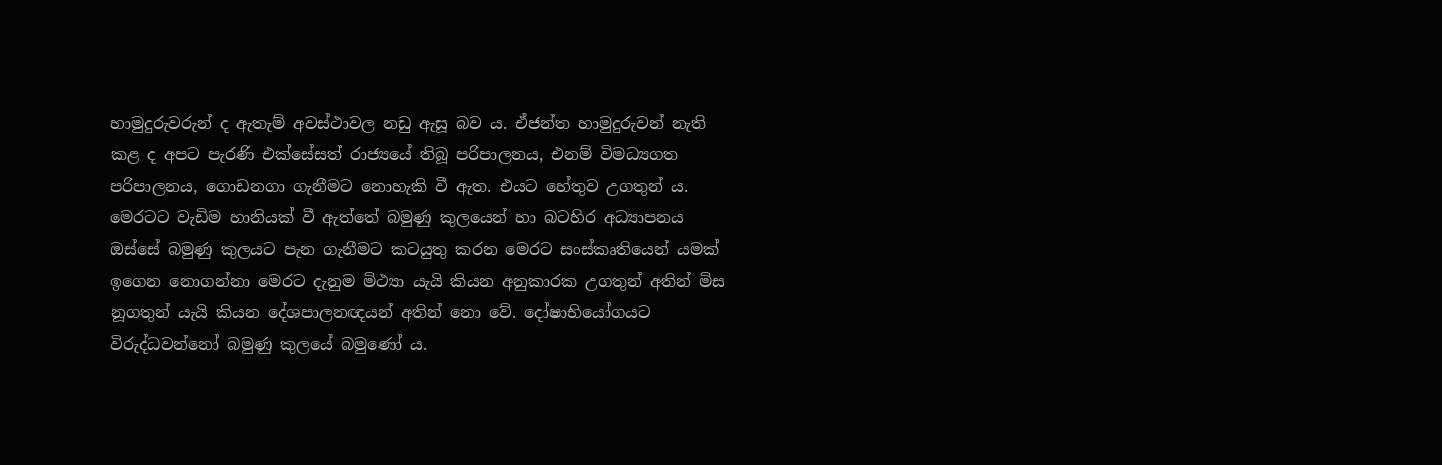හාමුදුරුවරුන් ද ඇතැම් අවස්ථාවල නඩු ඇසූ බව ය. ඒජන්ත හාමුදුරුවන් නැති කළ ද අපට පැරණි එක්සේසත් රාජ්‍යයේ තිබූ පරිපාලනය, එනම් විමධ්‍යගත පරිපාලනය, ගොඩනගා ගැනීමට නොහැකි වී ඇත. එයට හේතුව උගතුන් ය. මෙරටට වැඩිම හානියක් වී ඇත්තේ බමුණු කුලයෙන් හා බටහිර අධ්‍යාපනය ඔස්සේ බමුණු කුලයට පැන ගැනීමට කටයුතු කරන මෙරට සංස්කෘතියෙන් යමක් ඉගෙන නොගන්නා මෙරට දැනුම මිථ්‍යා යැයි කියන අනුකාරක උගතුන් අතින් මිස නූගතුන් යැයි කියන දේශපාලනඥයන් අතින් නො වේ. දෝෂාභියෝගයට විරුද්ධවන්නෝ බමුණු කුලයේ බමුණෝ ය.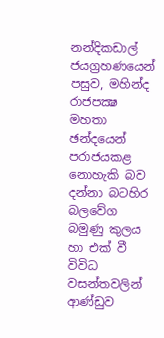නන්දිකඩාල් ජයග්‍රහණයෙන් පසුව, මහින්ද රාජපක්‍ෂ මහතා ඡන්දයෙන් පරාජයකළ නොහැකි බව දන්නා බටහිර බලවේග බමුණු කුලය හා එක් වී විවිධ වසන්තවලින් ආණ්ඩුව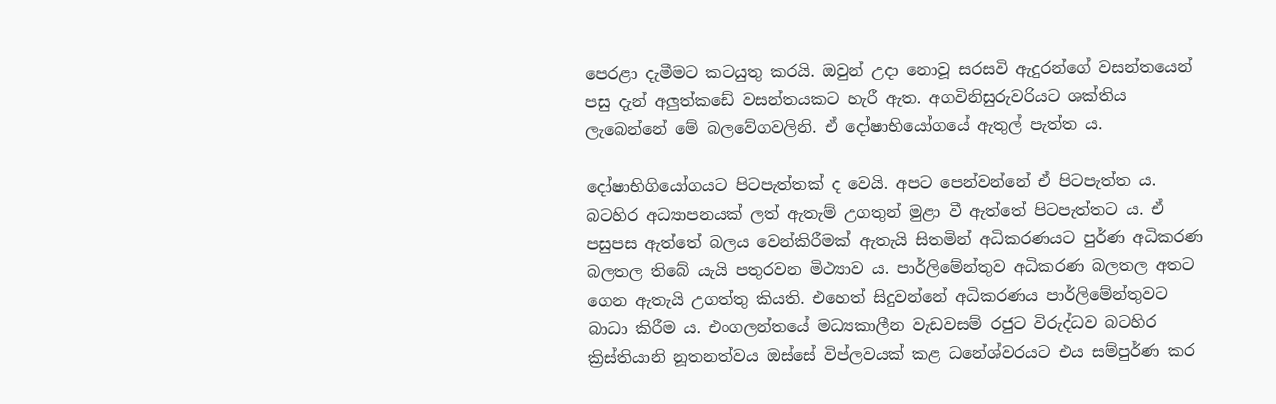පෙරළා දැමීමට කටයුතු කරයි. ඔවුන් උදා නොවූ සරසවි ඇදුරන්ගේ වසන්තයෙන් පසු දැන් අලුත්කඩේ වසන්තයකට හැරී ඇත. අගවිනිසුරුවරියට ශක්තිය ලැබෙන්නේ මේ බලවේගවලිනි. ඒ දෝෂාභියෝගයේ ඇතුල් පැත්ත ය.

දෝෂාභිගියෝගයට පිටපැත්තක් ද වෙයි. අපට පෙන්වන්නේ ඒ පිටපැත්ත ය. බටහිර අධ්‍යාපනයක් ලත් ඇතැම් උගතුන් මුළා වී ඇත්තේ පිටපැත්තට ය. ඒ පසුපස ඇත්තේ බලය වෙන්කිරීමක් ඇතැයි සිතමින් අධිකරණයට පුර්ණ අධිකරණ බලතල තිබේ යැයි පතුරවන මිථ්‍යාව ය. පාර්ලිමේන්තුව අධිකරණ බලතල අතට ගෙන ඇතැයි උගත්තු කියති. එහෙත් සිදුවන්නේ අධිකරණය පාර්ලිමේන්තුවට බාධා කිරීම ය. එංගලන්තයේ මධ්‍යකාලීන වැඩවසම් රජුට විරුද්ධව බටහිර ක්‍රිස්තියානි නූතනත්වය ඔස්සේ විප්ලවයක් කළ ධනේශ්වරයට එය සම්පුර්ණ කර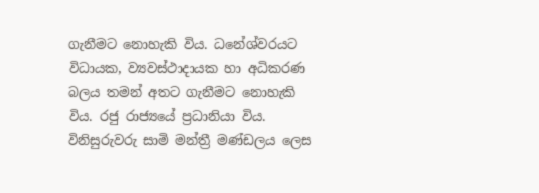ගැනීමට නොහැකි විය. ධනේශ්වරයට විධායක, ව්‍යවස්ථාදායක හා අධිකරණ බලය තමන් අතට ගැනීමට නොහැකි විය. රජු රාජ්‍යයේ ප්‍රධානියා විය. විනිසුරුවරු සාමි මන්ත්‍රී මණ්ඩලය ලෙස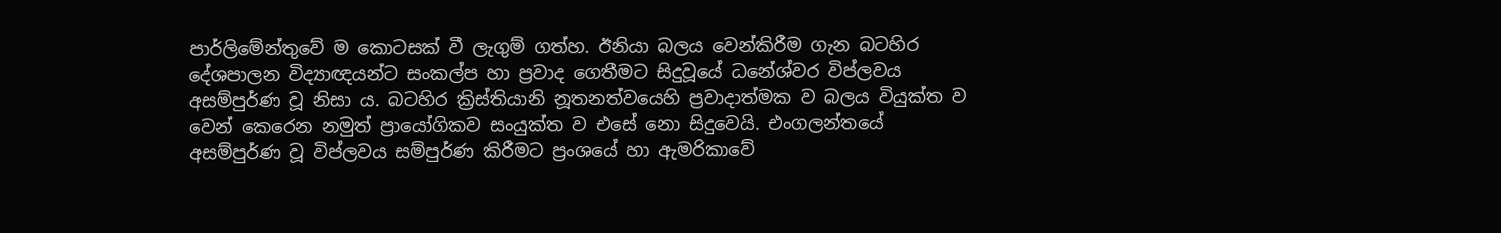පාර්ලිමේන්තුවේ ම කොටසක් වී ලැගුම් ගත්හ. ඊනියා බලය වෙන්කිරීම ගැන බටහිර දේශපාලන විද්‍යාඥයන්ට සංකල්ප හා ප්‍රවාද ගෙතීමට සිදුවූයේ ධනේශ්වර විප්ලවය අසම්පුර්ණ වූ නිසා ය. බටහිර ක්‍රිස්තියානි නූතනත්වයෙහි ප්‍රවාදාත්මක ව බලය වියුක්ත ව වෙන් කෙරෙන නමුත් ප්‍රායෝගිකව සංයුක්ත ව එසේ නො සිදුවෙයි. එංගලන්තයේ අසම්පුර්ණ වූ විප්ලවය සම්පුර්ණ කිරීමට ප්‍රංශයේ හා ඇමරිකාවේ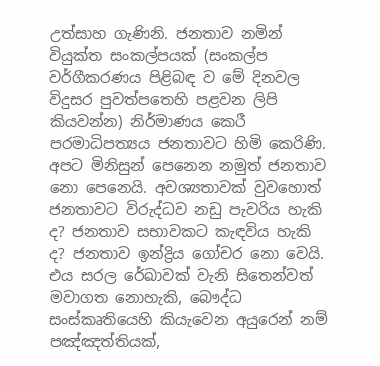උත්සාහ ගැණිනි. ජනතාව නමින් වියුක්ත සංකල්පයක් (සංකල්ප වර්ගීකරණය පිළිබඳ ව මේ දිනවල විදුසර පුවත්පතෙහි පළවන ලිපි කියවන්න) නිර්මාණය කෙරී පරමාධිපත්‍යය ජනතාවට හිමි කෙරිණි. අපට මිනිසුන් පෙනෙන නමුත් ජනතාව නො පෙනෙයි. අවශ්‍යතාවක් වුවහොත් ජනතාවට විරුද්ධව නඩු පැවරිය හැකි ද? ජනතාව සභාවකට කැඳවිය හැකි ද? ජනතාව ඉන්ද්‍රිය ගෝචර නො වෙයි. එය සරල රේඛාවක් වැනි සිතෙන්වත් මවාගත නොහැකි, බෞද්ධ සංස්කෘතියෙහි කියැවෙන අයුරෙන් නම් පඤ්ඤත්තියක්,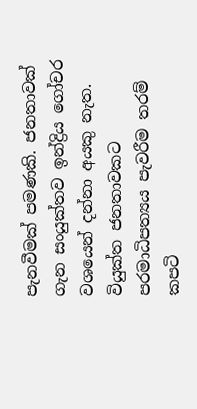පැනවීමක් පමණකි. ජනතාවක් ගැන සංයුක්තව ඉන්ද්‍රිය ගෝචර වශයෙන් දන්නා අයකු නැත. වියුක්ත ජනතාවකට පරමාධිපත්‍යය පැවරීම තරම් කපටි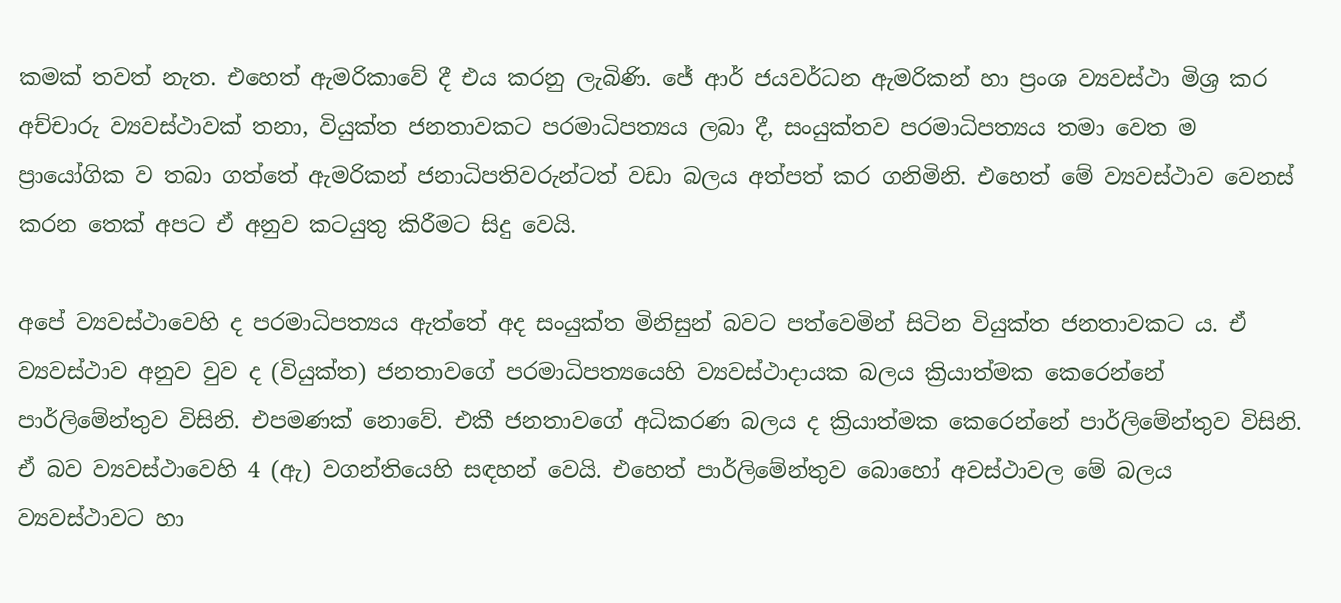කමක් තවත් නැත. එහෙත් ඇමරිකාවේ දී එය කරනු ලැබිණි. ජේ ආර් ජයවර්ධන ඇමරිකන් හා ප්‍රංශ ව්‍යවස්ථා මිශ්‍ර කර අච්චාරු ව්‍යවස්ථාවක් තනා, වියුක්ත ජනතාවකට පරමාධිපත්‍යය ලබා දී, සංයුක්තව පරමාධිපත්‍යය තමා වෙත ම ප්‍රායෝගික ව තබා ගත්තේ ඇමරිකන් ජනාධිපතිවරුන්ටත් වඩා බලය අත්පත් කර ගනිමිනි. එහෙත් මේ ව්‍යවස්ථාව වෙනස් කරන තෙක් අපට ඒ අනුව කටයුතු කිරීමට සිදු වෙයි.

අපේ ව්‍යවස්ථාවෙහි ද පරමාධිපත්‍යය ඇත්තේ අද සංයුක්ත මිනිසුන් බවට පත්වෙමින් සිටින වියුක්ත ජනතාවකට ය. ඒ ව්‍යවස්ථාව අනුව වුව ද (වියුක්ත) ජනතාවගේ පරමාධිපත්‍යයෙහි ව්‍යවස්ථාදායක බලය ක්‍රියාත්මක කෙරෙන්නේ පාර්ලිමේන්තුව විසිනි. එපමණක් නොවේ. එකී ජනතාවගේ අධිකරණ බලය ද ක්‍රියාත්මක කෙරෙන්නේ පාර්ලිමේන්තුව විසිනි. ඒ බව ව්‍යවස්ථාවෙහි 4 (ඇ) වගන්තියෙහි සඳහන් වෙයි. එහෙත් පාර්ලිමේන්තුව බොහෝ අවස්ථාවල මේ බලය ව්‍යවස්ථාවට හා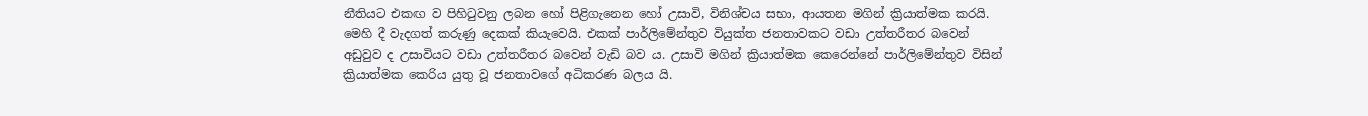නීතියට එකඟ ව පිහිටුවනු ලබන හෝ පිළිගැනෙන හෝ උසාවි, විනිශ්චය සභා, ආයතන මගින් ක්‍රියාත්මක කරයි. මෙහි දී වැදගත් කරුණු දෙකක් කියැවෙයි. එකක් පාර්ලිමේන්තුව වියුක්ත ජනතාවකට වඩා උත්තරීතර බවෙන් අඩුවුව ද උසාවියට වඩා උත්තරීතර බවෙන් වැඩි බව ය. උසාවි මගින් ක්‍රියාත්මක කෙරෙන්නේ පාර්ලිමේන්තුව විසින් ක්‍රියාත්මක කෙරිය යුතු වූ ජනතාවගේ අධිකරණ බලය යි.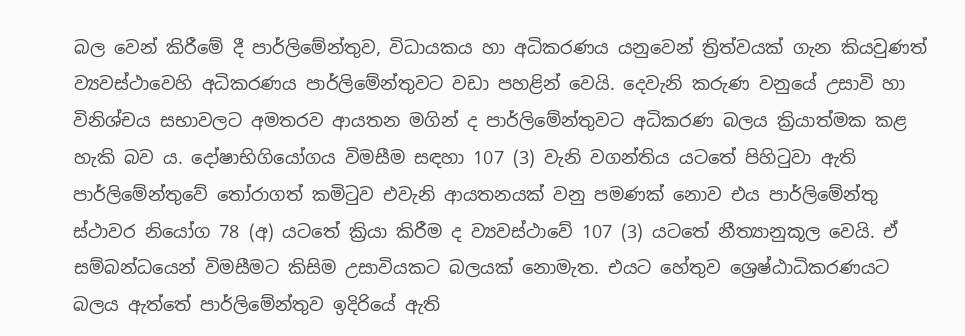බල වෙන් කිරීමේ දී පාර්ලිමේන්තුව, විධායකය හා අධිකරණය යනුවෙන් ත්‍රිත්වයක් ගැන කියවුණත් ව්‍යවස්ථාවෙහි අධිකරණය පාර්ලිමේන්තුවට වඩා පහළින් වෙයි. දෙවැනි කරුණ වනුයේ උසාවි හා විනිශ්චය සභාවලට අමතරව ආයතන මගින් ද පාර්ලිමේන්තුවට අධිකරණ බලය ක්‍රියාත්මක කළ හැකි බව ය. දෝෂාභිගියෝගය විමසීම සඳහා 107 (3) වැනි වගන්තිය යටතේ පිහිටුවා ඇති පාර්ලිමේන්තුවේ තෝරාගත් කමිටුව එවැනි ආයතනයක් වනු පමණක් නොව එය පාර්ලිමේන්තු ස්ථාවර නියෝග 78 (අ) යටතේ ක්‍රියා කිරීම ද ව්‍යවස්ථාවේ 107 (3) යටතේ නීත්‍යානුකූල වෙයි. ඒ සම්බන්ධයෙන් විමසීමට කිසිම උසාවියකට බලයක් නොමැත. එයට හේතුව ශ්‍රෙෂ්ඨාධිකරණයට බලය ඇත්තේ පාර්ලිමේන්තුව ඉදිරියේ ඇති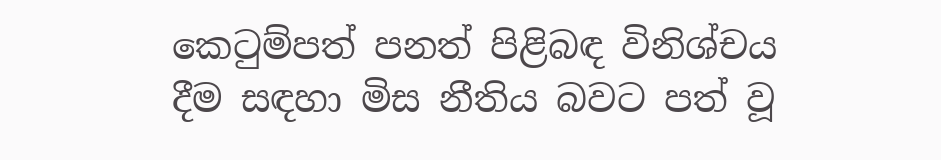කෙටුම්පත් පනත් පිළිබඳ විනිශ්චය දීම සඳහා මිස නීතිය බවට පත් වූ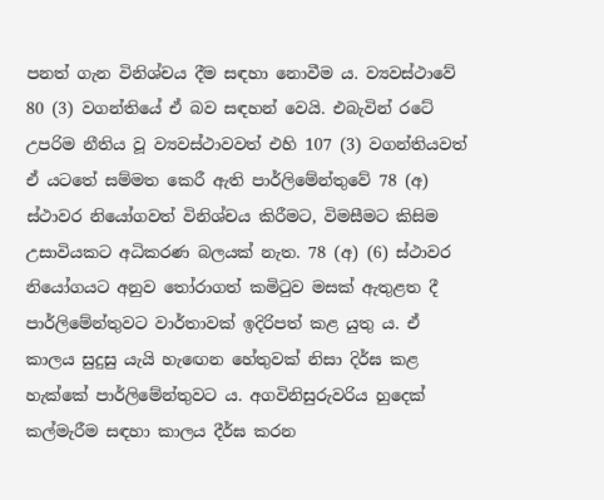පනත් ගැන විනිශ්චය දීම සඳහා නොවීම ය. ව්‍යවස්ථාවේ 80 (3) වගන්තියේ ඒ බව සඳහන් වෙයි. එබැවින් රටේ උපරිම නීතිය වූ ව්‍යවස්ථාවවත් එහි 107 (3) වගන්තියවත් ඒ යටතේ සම්මත කෙරී ඇති පාර්ලිමේන්තුවේ 78 (අ) ස්ථාවර නියෝගවත් විනිශ්චය කිරීමට, විමසීමට කිසිම උසාවියකට අධිකරණ බලයක් නැත. 78 (අ) (6) ස්ථාවර නියෝගයට අනුව තෝරාගත් කමිටුව මසක් ඇතුළත දී පාර්ලිමේන්තුවට වාර්තාවක් ඉදිරිපත් කළ යුතු ය. ඒ කාලය සුදුසු යැයි හැඟෙන හේතුවක් නිසා දිර්ඝ කළ හැක්කේ පාර්ලිමේන්තුවට ය. අගවිනිසුරුවරිය හුදෙක් කල්මැරීම සඳහා කාලය දීර්ඝ කරන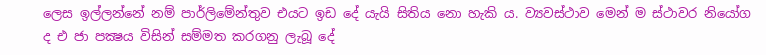ලෙස ඉල්ලන්නේ නම් පාර්ලිමේන්තුව එයට ඉඩ දේ යැයි සිතිය නො හැකි ය. ව්‍යවස්ථාව මෙන් ම ස්ථාවර නියෝග ද එ ජා පක්‍ෂය විසින් සම්මත කරගනු ලැබූ දේ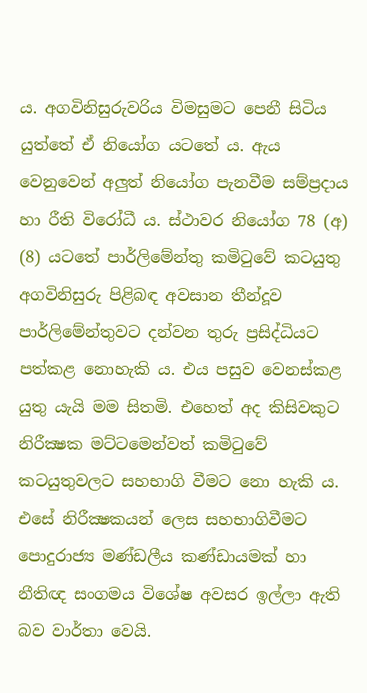ය. අගවිනිසුරුවරිය විමසුමට පෙනී සිටිය යුත්තේ ඒ නියෝග යටතේ ය. ඇය වෙනුවෙන් අලුත් නියෝග පැනවීම සම්ප්‍රදාය හා රීති විරෝධී ය. ස්ථාවර නියෝග 78 (අ) (8) යටතේ පාර්ලිමේන්තු කමිටුවේ කටයුතු අගවිනිසුරු පිළිබඳ අවසාන තීන්දූව පාර්ලිමේන්තුවට දන්වන තුරු ප්‍රසිද්ධියට පත්කළ නොහැකි ය. එය පසුව වෙනස්කළ යුතු යැයි මම සිතමි. එහෙත් අද කිසිවකුට නිරීක්‍ෂක මට්ටමෙන්වත් කමිටුවේ කටයුතුවලට සහභාගි වීමට නො හැකි ය. එසේ නිරීක්‍ෂකයන් ලෙස සහභාගිවීමට පොදුරාජ්‍ය මණ්ඩලීය කණ්ඩායමක් හා නීතිඥ සංගමය විශේෂ අවසර ඉල්ලා ඇති බව වාර්තා වෙයි.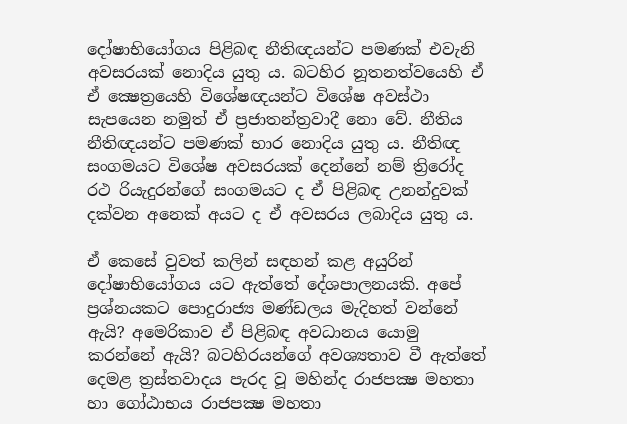දෝෂාභියෝගය පිළිබඳ නීතිඥයන්ට පමණක් එවැනි අවසරයක් නොදිය යුතු ය. බටහිර නූතනත්වයෙහි ඒ ඒ ක්‍ෂෙත්‍රයෙහි විශේෂඥයන්ට විශේෂ අවස්ථා සැපයෙන නමුත් ඒ ප්‍රජාතන්ත්‍රවාදී නො වේ. නීතිය නීතිඥයන්ට පමණක් භාර නොදිය යුතු ය. නීතිඥ සංගමයට විශේෂ අවසරයක් දෙන්නේ නම් ත්‍රිරෝද රථ රියැදුරන්ගේ සංගමයට ද ඒ පිළිබඳ උනන්දුවක් දක්වන අනෙක් අයට ද ඒ අවසරය ලබාදිය යුතු ය.

ඒ කෙසේ වුවත් කලින් සඳහන් කළ අයුරින් දෝෂාභියෝගය යට ඇත්තේ දේශපාලනයකි. අපේ ප්‍රශ්නයකට පොදුරාජ්‍ය මණ්ඩලය මැදිහත් වන්නේ ඇයි? අමෙරිකාව ඒ පිළිබඳ අවධානය යොමු කරන්නේ ඇයි? බටහිරයන්ගේ අවශ්‍යතාව වී ඇත්තේ දෙමළ ත්‍රස්තවාදය පැරද වූ මහින්ද රාජපක්‍ෂ මහතා හා ගෝඨාභය රාජපක්‍ෂ මහතා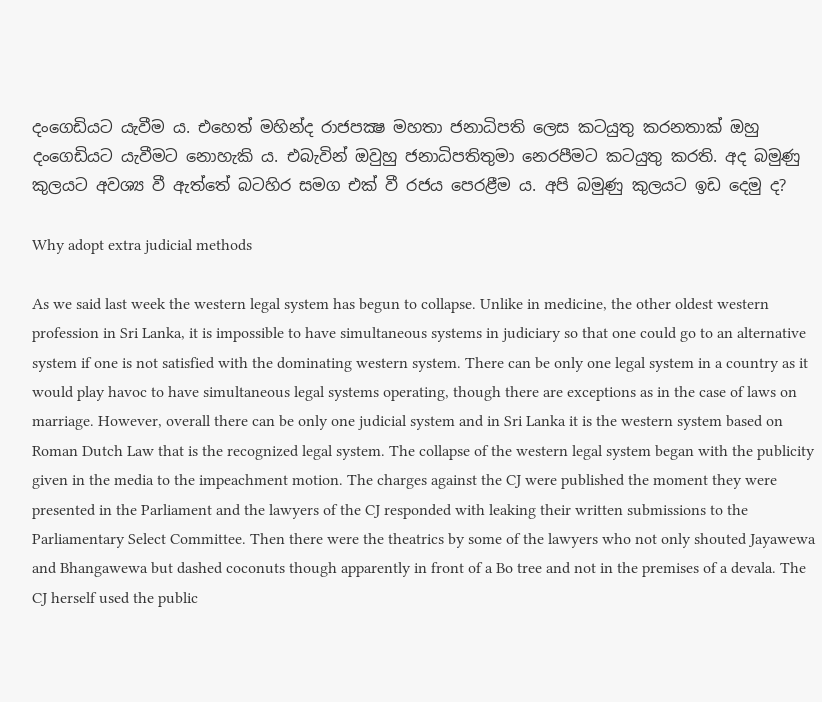දංගෙඩියට යැවීම ය. එහෙත් මහින්ද රාජපක්‍ෂ මහතා ජනාධිපති ලෙස කටයුතු කරනතාක් ඔහු දංගෙඩියට යැවීමට නොහැකි ය. එබැවින් ඔවුහු ජනාධිපතිතුමා නෙරපීමට කටයුතු කරති. අද බමුණු කුලයට අවශ්‍ය වී ඇත්තේ බටහිර සමග එක් වී රජය පෙරළීම ය. අපි බමුණු කුලයට ඉඩ දෙමු ද?

Why adopt extra judicial methods

As we said last week the western legal system has begun to collapse. Unlike in medicine, the other oldest western profession in Sri Lanka, it is impossible to have simultaneous systems in judiciary so that one could go to an alternative system if one is not satisfied with the dominating western system. There can be only one legal system in a country as it would play havoc to have simultaneous legal systems operating, though there are exceptions as in the case of laws on marriage. However, overall there can be only one judicial system and in Sri Lanka it is the western system based on Roman Dutch Law that is the recognized legal system. The collapse of the western legal system began with the publicity given in the media to the impeachment motion. The charges against the CJ were published the moment they were presented in the Parliament and the lawyers of the CJ responded with leaking their written submissions to the Parliamentary Select Committee. Then there were the theatrics by some of the lawyers who not only shouted Jayawewa and Bhangawewa but dashed coconuts though apparently in front of a Bo tree and not in the premises of a devala. The CJ herself used the public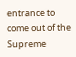entrance to come out of the Supreme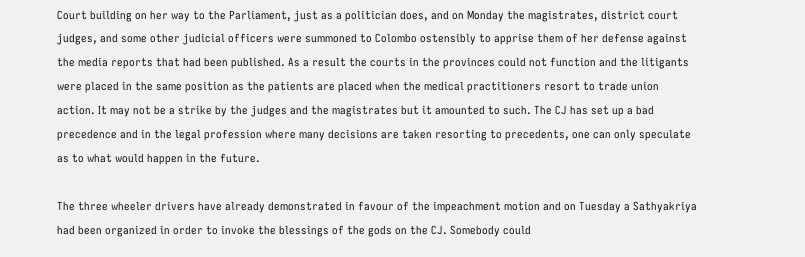Court building on her way to the Parliament, just as a politician does, and on Monday the magistrates, district court judges, and some other judicial officers were summoned to Colombo ostensibly to apprise them of her defense against the media reports that had been published. As a result the courts in the provinces could not function and the litigants were placed in the same position as the patients are placed when the medical practitioners resort to trade union action. It may not be a strike by the judges and the magistrates but it amounted to such. The CJ has set up a bad precedence and in the legal profession where many decisions are taken resorting to precedents, one can only speculate as to what would happen in the future.

The three wheeler drivers have already demonstrated in favour of the impeachment motion and on Tuesday a Sathyakriya had been organized in order to invoke the blessings of the gods on the CJ. Somebody could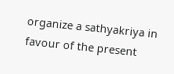organize a sathyakriya in favour of the present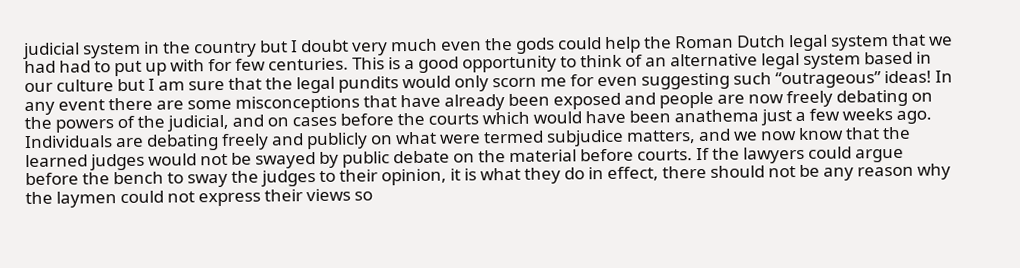judicial system in the country but I doubt very much even the gods could help the Roman Dutch legal system that we had had to put up with for few centuries. This is a good opportunity to think of an alternative legal system based in our culture but I am sure that the legal pundits would only scorn me for even suggesting such “outrageous” ideas! In any event there are some misconceptions that have already been exposed and people are now freely debating on the powers of the judicial, and on cases before the courts which would have been anathema just a few weeks ago. Individuals are debating freely and publicly on what were termed subjudice matters, and we now know that the learned judges would not be swayed by public debate on the material before courts. If the lawyers could argue before the bench to sway the judges to their opinion, it is what they do in effect, there should not be any reason why the laymen could not express their views so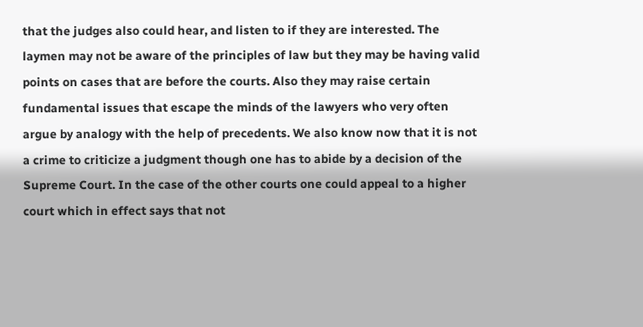that the judges also could hear, and listen to if they are interested. The laymen may not be aware of the principles of law but they may be having valid points on cases that are before the courts. Also they may raise certain fundamental issues that escape the minds of the lawyers who very often argue by analogy with the help of precedents. We also know now that it is not a crime to criticize a judgment though one has to abide by a decision of the Supreme Court. In the case of the other courts one could appeal to a higher court which in effect says that not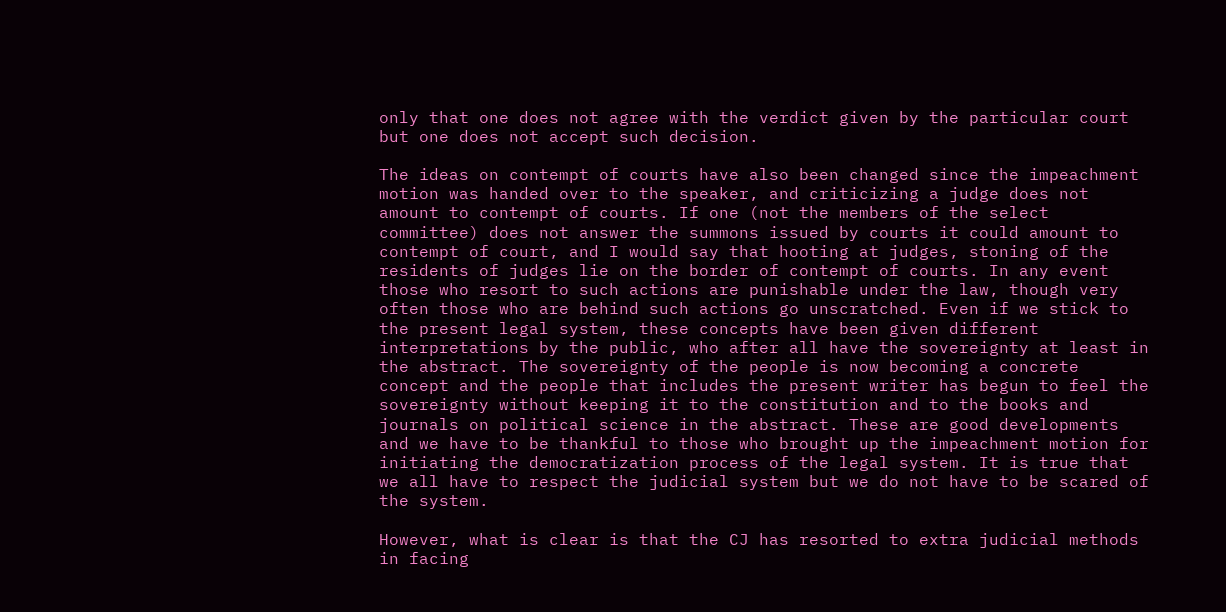only that one does not agree with the verdict given by the particular court but one does not accept such decision.

The ideas on contempt of courts have also been changed since the impeachment motion was handed over to the speaker, and criticizing a judge does not amount to contempt of courts. If one (not the members of the select committee) does not answer the summons issued by courts it could amount to contempt of court, and I would say that hooting at judges, stoning of the residents of judges lie on the border of contempt of courts. In any event those who resort to such actions are punishable under the law, though very often those who are behind such actions go unscratched. Even if we stick to the present legal system, these concepts have been given different interpretations by the public, who after all have the sovereignty at least in the abstract. The sovereignty of the people is now becoming a concrete concept and the people that includes the present writer has begun to feel the sovereignty without keeping it to the constitution and to the books and journals on political science in the abstract. These are good developments and we have to be thankful to those who brought up the impeachment motion for initiating the democratization process of the legal system. It is true that we all have to respect the judicial system but we do not have to be scared of the system.

However, what is clear is that the CJ has resorted to extra judicial methods in facing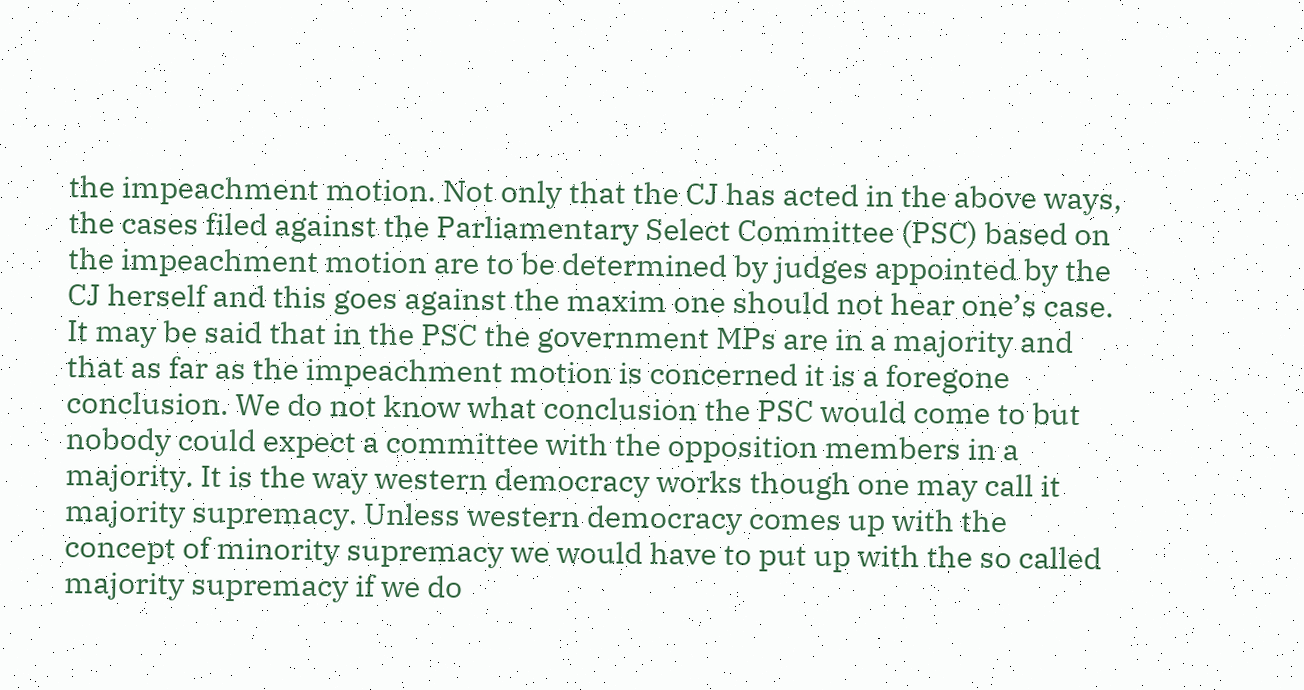the impeachment motion. Not only that the CJ has acted in the above ways, the cases filed against the Parliamentary Select Committee (PSC) based on the impeachment motion are to be determined by judges appointed by the CJ herself and this goes against the maxim one should not hear one’s case. It may be said that in the PSC the government MPs are in a majority and that as far as the impeachment motion is concerned it is a foregone conclusion. We do not know what conclusion the PSC would come to but nobody could expect a committee with the opposition members in a majority. It is the way western democracy works though one may call it majority supremacy. Unless western democracy comes up with the concept of minority supremacy we would have to put up with the so called majority supremacy if we do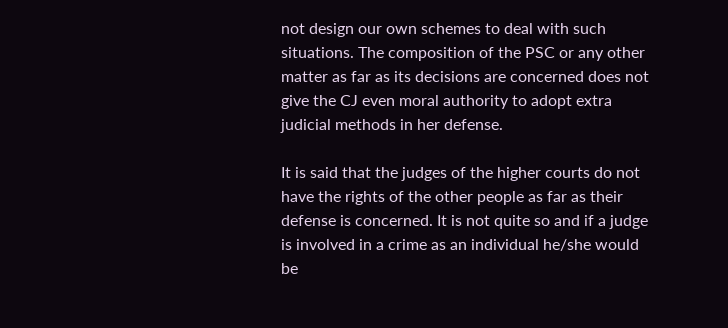not design our own schemes to deal with such situations. The composition of the PSC or any other matter as far as its decisions are concerned does not give the CJ even moral authority to adopt extra judicial methods in her defense.

It is said that the judges of the higher courts do not have the rights of the other people as far as their defense is concerned. It is not quite so and if a judge is involved in a crime as an individual he/she would be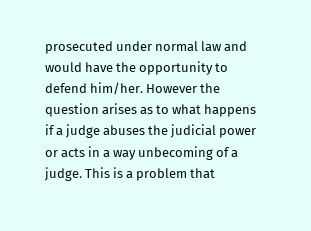prosecuted under normal law and would have the opportunity to defend him/her. However the question arises as to what happens if a judge abuses the judicial power or acts in a way unbecoming of a judge. This is a problem that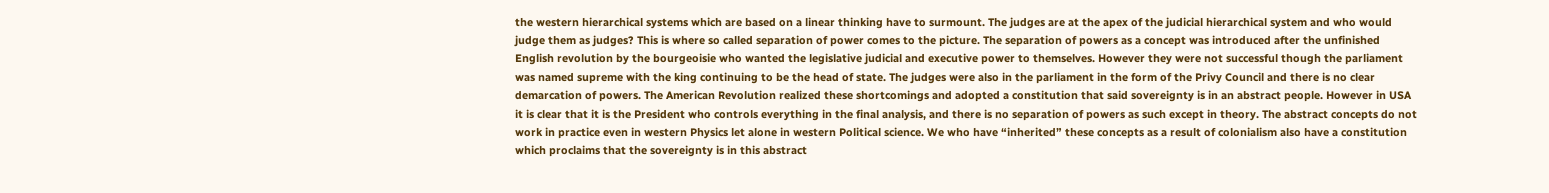the western hierarchical systems which are based on a linear thinking have to surmount. The judges are at the apex of the judicial hierarchical system and who would judge them as judges? This is where so called separation of power comes to the picture. The separation of powers as a concept was introduced after the unfinished English revolution by the bourgeoisie who wanted the legislative judicial and executive power to themselves. However they were not successful though the parliament was named supreme with the king continuing to be the head of state. The judges were also in the parliament in the form of the Privy Council and there is no clear demarcation of powers. The American Revolution realized these shortcomings and adopted a constitution that said sovereignty is in an abstract people. However in USA it is clear that it is the President who controls everything in the final analysis, and there is no separation of powers as such except in theory. The abstract concepts do not work in practice even in western Physics let alone in western Political science. We who have “inherited” these concepts as a result of colonialism also have a constitution which proclaims that the sovereignty is in this abstract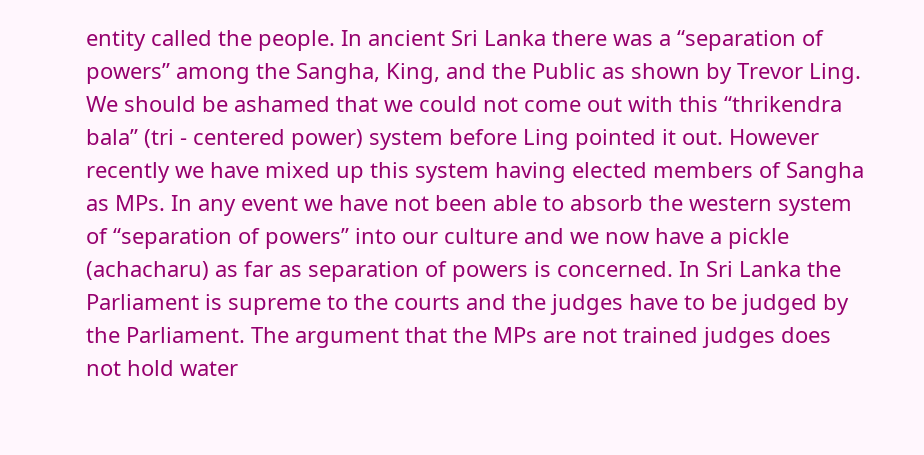entity called the people. In ancient Sri Lanka there was a “separation of powers” among the Sangha, King, and the Public as shown by Trevor Ling. We should be ashamed that we could not come out with this “thrikendra bala” (tri - centered power) system before Ling pointed it out. However recently we have mixed up this system having elected members of Sangha as MPs. In any event we have not been able to absorb the western system of “separation of powers” into our culture and we now have a pickle (achacharu) as far as separation of powers is concerned. In Sri Lanka the Parliament is supreme to the courts and the judges have to be judged by the Parliament. The argument that the MPs are not trained judges does not hold water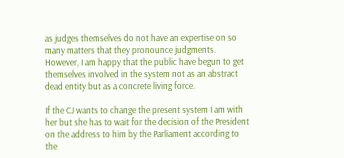as judges themselves do not have an expertise on so many matters that they pronounce judgments. However, I am happy that the public have begun to get themselves involved in the system not as an abstract dead entity but as a concrete living force.

If the CJ wants to change the present system I am with her but she has to wait for the decision of the President on the address to him by the Parliament according to the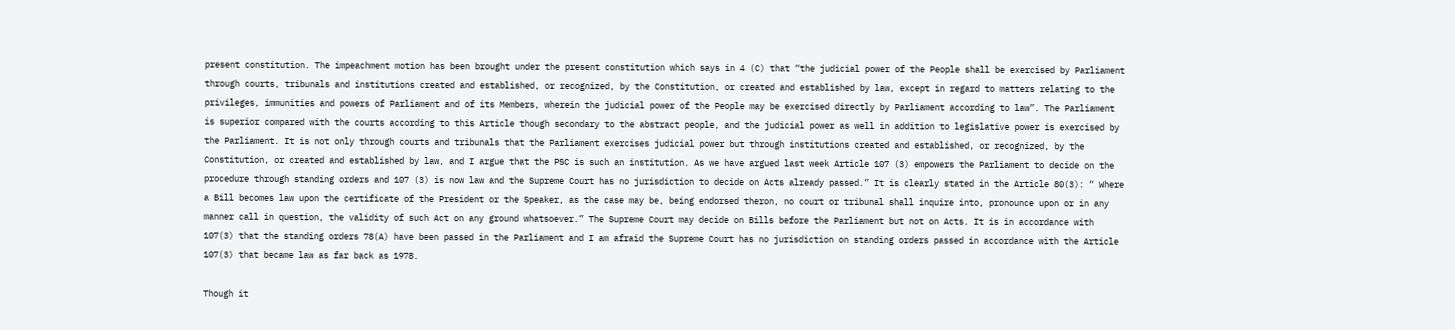present constitution. The impeachment motion has been brought under the present constitution which says in 4 (C) that “the judicial power of the People shall be exercised by Parliament through courts, tribunals and institutions created and established, or recognized, by the Constitution, or created and established by law, except in regard to matters relating to the privileges, immunities and powers of Parliament and of its Members, wherein the judicial power of the People may be exercised directly by Parliament according to law”. The Parliament is superior compared with the courts according to this Article though secondary to the abstract people, and the judicial power as well in addition to legislative power is exercised by the Parliament. It is not only through courts and tribunals that the Parliament exercises judicial power but through institutions created and established, or recognized, by the Constitution, or created and established by law, and I argue that the PSC is such an institution. As we have argued last week Article 107 (3) empowers the Parliament to decide on the procedure through standing orders and 107 (3) is now law and the Supreme Court has no jurisdiction to decide on Acts already passed.” It is clearly stated in the Article 80(3): “ Where a Bill becomes law upon the certificate of the President or the Speaker, as the case may be, being endorsed theron, no court or tribunal shall inquire into, pronounce upon or in any manner call in question, the validity of such Act on any ground whatsoever.” The Supreme Court may decide on Bills before the Parliament but not on Acts. It is in accordance with 107(3) that the standing orders 78(A) have been passed in the Parliament and I am afraid the Supreme Court has no jurisdiction on standing orders passed in accordance with the Article 107(3) that became law as far back as 1978.

Though it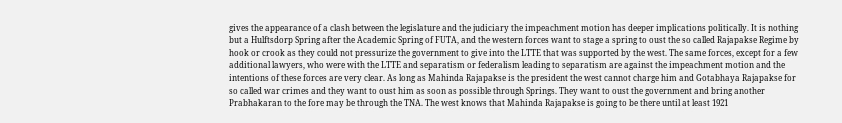gives the appearance of a clash between the legislature and the judiciary the impeachment motion has deeper implications politically. It is nothing but a Hulftsdorp Spring after the Academic Spring of FUTA, and the western forces want to stage a spring to oust the so called Rajapakse Regime by hook or crook as they could not pressurize the government to give into the LTTE that was supported by the west. The same forces, except for a few additional lawyers, who were with the LTTE and separatism or federalism leading to separatism are against the impeachment motion and the intentions of these forces are very clear. As long as Mahinda Rajapakse is the president the west cannot charge him and Gotabhaya Rajapakse for so called war crimes and they want to oust him as soon as possible through Springs. They want to oust the government and bring another Prabhakaran to the fore may be through the TNA. The west knows that Mahinda Rajapakse is going to be there until at least 1921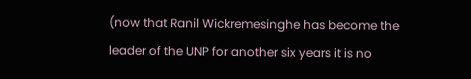(now that Ranil Wickremesinghe has become the leader of the UNP for another six years it is no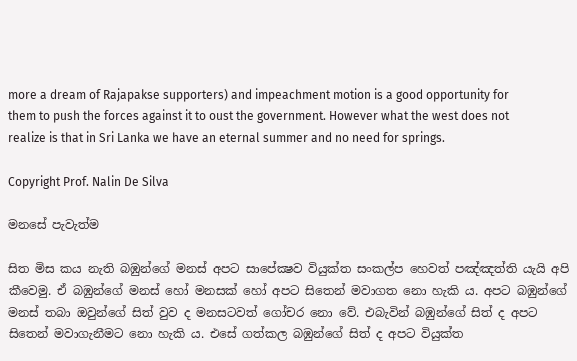more a dream of Rajapakse supporters) and impeachment motion is a good opportunity for them to push the forces against it to oust the government. However what the west does not realize is that in Sri Lanka we have an eternal summer and no need for springs.

Copyright Prof. Nalin De Silva

මනසේ පැවැත්ම

සිත මිස කය නැති බඹුන්ගේ මනස් අපට සාපේක්‍ෂව වියුක්ත සංකල්ප හෙවත් පඤ්ඤත්ති යැයි අපි කීවෙමු. ඒ බඹුන්ගේ මනස් හෝ මනසක් හෝ අපට සිතෙන් මවාගත නො හැකි ය. අපට බඹුන්ගේ මනස් තබා ඔවුන්ගේ සිත් වුව ද මනසටවත් ගෝචර නො වේ. එබැවින් බඹුන්ගේ සිත් ද අපට සිතෙන් මවාගැනීමට නො හැකි ය. එසේ ගත්කල බඹුන්ගේ සිත් ද අපට වියුක්ත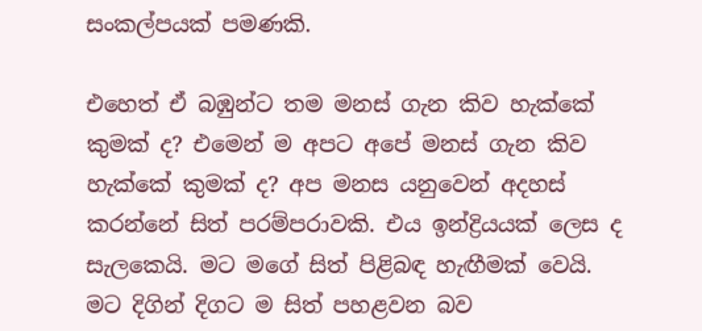සංකල්පයක් පමණකි.

එහෙත් ඒ බඹුන්ට තම මනස් ගැන කිව හැක්කේ කුමක් ද? එමෙන් ම අපට අපේ මනස් ගැන කිව හැක්කේ කුමක් ද? අප මනස යනුවෙන් අදහස් කරන්නේ සිත් පරම්පරාවකි. එය ඉන්ද්‍රියයක් ලෙස ද සැලකෙයි. මට මගේ සිත් පිළිබඳ හැඟීමක් වෙයි. මට දිගින් දිගට ම සිත් පහළවන බව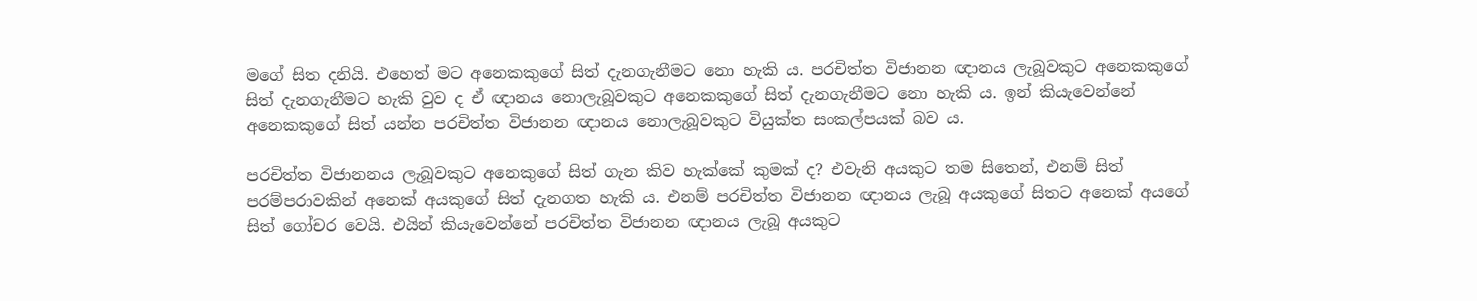මගේ සිත දනියි. එහෙත් මට අනෙකකුගේ සිත් දැනගැනීමට නො හැකි ය. පරචිත්ත විජානන ඥානය ලැබූවකුට අනෙකකුගේ සිත් දැනගැනීමට හැකි වුව ද ඒ ඥානය නොලැබූවකුට අනෙකකුගේ සිත් දැනගැනීමට නො හැකි ය. ඉන් කියැවෙන්නේ අනෙකකුගේ සිත් යන්න පරචිත්ත විජානන ඥානය නොලැබූවකුට වියුක්ත සංකල්පයක් බව ය.

පරචිත්ත විජානනය ලැබූවකුට අනෙකුගේ සිත් ගැන කිව හැක්කේ කුමක් ද? එවැනි අයකුට තම සිතෙන්, එනම් සිත් පරම්පරාවකින් අනෙක් අයකුගේ සිත් දැනගත හැකි ය. එනම් පරචිත්ත විජානන ඥානය ලැබූ අයකුගේ සිතට අනෙක් අයගේ සිත් ගෝචර වෙයි. එයින් කියැවෙන්නේ පරචිත්ත විජානන ඥානය ලැබූ අයකුට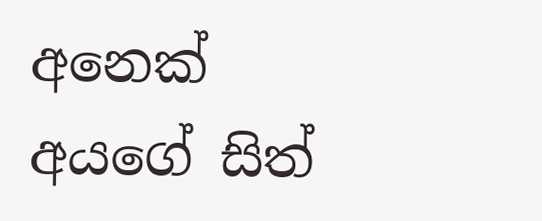අනෙක් අයගේ සිත්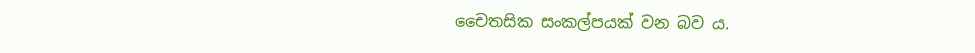චෛතසික සංකල්පයක් වන බව ය.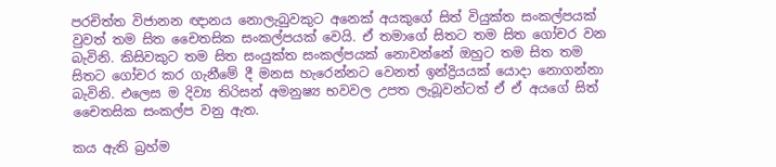පරචිත්ත විජානන ඥානය නොලැබුවකුට අනෙක් අයකුගේ සිත් වියුක්ත සංකල්පයක් වුවත් තම සිත චෛතසික සංකල්පයක් වෙයි. ඒ තමාගේ සිතට තම සිත ගෝචර වන බැවිනි. කිසිවකුට තම සිත සංයුක්ත සංකල්පයක් නොවන්නේ ඔහුට තම සිත තම සිතට ගෝචර කර ගැනීමේ දී මනස හැරෙන්නට වෙනත් ඉන්ද්‍රියයක් යොදා නොගන්නා බැවිනි. එලෙස ම දිව්‍ය තිරිසන් අමනුෂ්‍ය භවවල උපත ලැබූවන්ටත් ඒ ඒ අයගේ සිත් චෛතසික සංකල්ප වනු ඇත.

කය ඇති බ්‍රහ්ම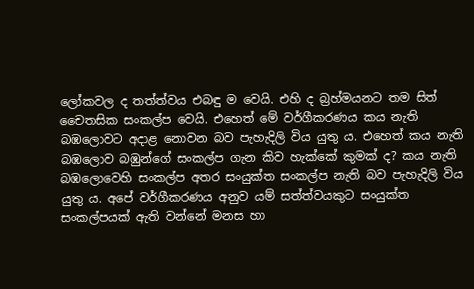ලෝකවල ද තත්ත්වය එබඳු ම වෙයි. එහි ද බ්‍රහ්මයනට තම සිත් චෛතසික සංකල්ප වෙයි. එහෙත් මේ වර්ගීකරණය කය නැති බඹලොවට අදාළ නොවන බව පැහැදිලි විය යුතු ය. එහෙත් කය නැති බඹලොව බඹුන්ගේ සංකල්ප ගැන කිව හැක්කේ කුමක් ද? කය නැති බඹලොවෙහි සංකල්ප අතර සංයුක්ත සංකල්ප නැති බව පැහැදිලි විය යුතු ය. අපේ වර්ගීකරණය අනුව යම් සත්ත්වයකුට සංයුක්ත සංකල්පයක් ඇති වන්නේ මනස හා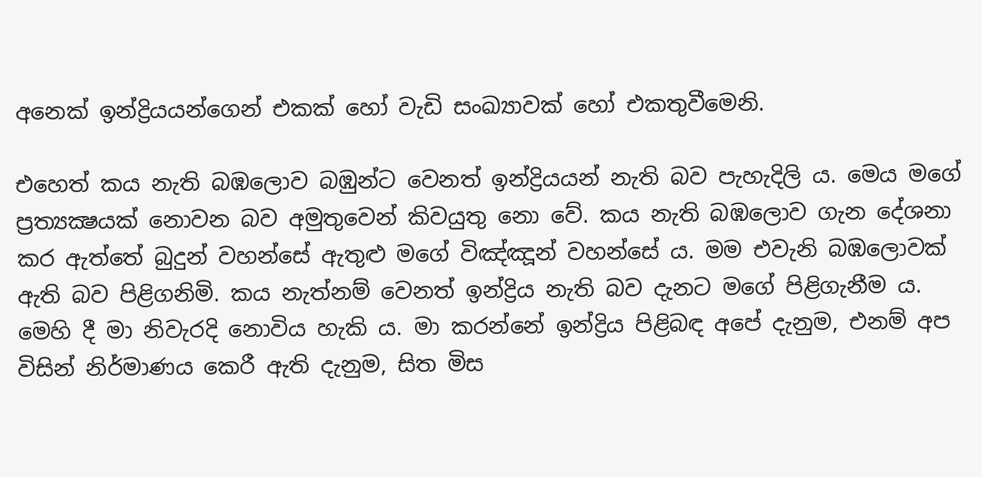අනෙක් ඉන්ද්‍රියයන්ගෙන් එකක් හෝ වැඩි සංඛ්‍යාවක් හෝ එකතුවීමෙනි.

එහෙත් කය නැති බඹලොව බඹුන්ට වෙනත් ඉන්ද්‍රියයන් නැති බව පැහැදිලි ය. මෙය මගේ ප්‍රත්‍යක්‍ෂයක් නොවන බව අමුතුවෙන් කිවයුතු නො වේ. කය නැති බඹලොව ගැන දේශනා කර ඇත්තේ බුදුන් වහන්සේ ඇතුළු මගේ විඤ්ඤූන් වහන්සේ ය. මම එවැනි බඹලොවක් ඇති බව පිළිගනිමි. කය නැත්නම් වෙනත් ඉන්ද්‍රිය නැති බව දැනට මගේ පිළිගැනීම ය. මෙහි දී මා නිවැරදි නොවිය හැකි ය. මා කරන්නේ ඉන්ද්‍රිය පිළිබඳ අපේ දැනුම, එනම් අප විසින් නිර්මාණය කෙරී ඇති දැනුම, සිත මිස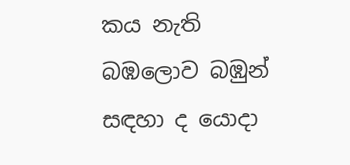කය නැති බඹලොව බඹුන් සඳහා ද යොදා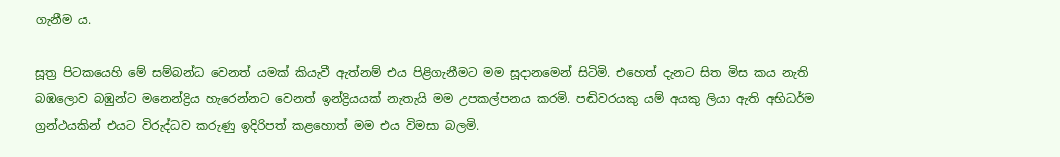ගැනීම ය.

සූත්‍ර පිටකයෙහි මේ සම්බන්ධ වෙනත් යමක් කියැවී ඇත්නම් එය පිළිගැනීමට මම සූදානමෙන් සිටිමි. එහෙත් දැනට සිත මිස කය නැති බඹලොව බඹුන්ට මනෙන්ද්‍රිය හැරෙන්නට වෙනත් ඉන්ද්‍රියයක් නැතැයි මම උපකල්පනය කරමි. පඬිවරයකු යම් අයකු ලියා ඇති අභිධර්ම ග්‍රන්ථයකින් එයට විරුද්ධව කරුණු ඉදිරිපත් කළහොත් මම එය විමසා බලමි.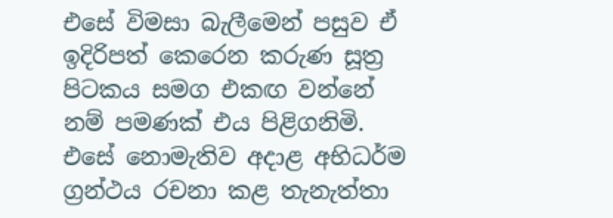එසේ විමසා බැලීමෙන් පසුව ඒ ඉදිරිපත් කෙරෙන කරුණ සූත්‍ර පිටකය සමග එකඟ වන්නේ නම් පමණක් එය පිළිගනිමි. එසේ නොමැතිව අදාළ අභිධර්ම ග්‍රන්ථය රචනා කළ තැනැත්තා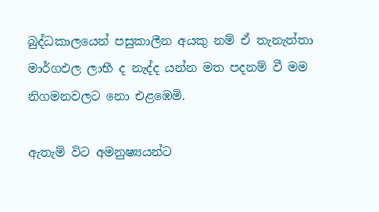බුද්ධකාලයෙන් පසුකාලීන අයකු නම් ඒ තැනැත්තා මාර්ගඵල ලාභී ද නැද්ද යන්න මත පදනම් වී මම නිගමනවලට නො එළඹෙමි.

ඇතැම් විට අමනුෂ්‍යයන්ට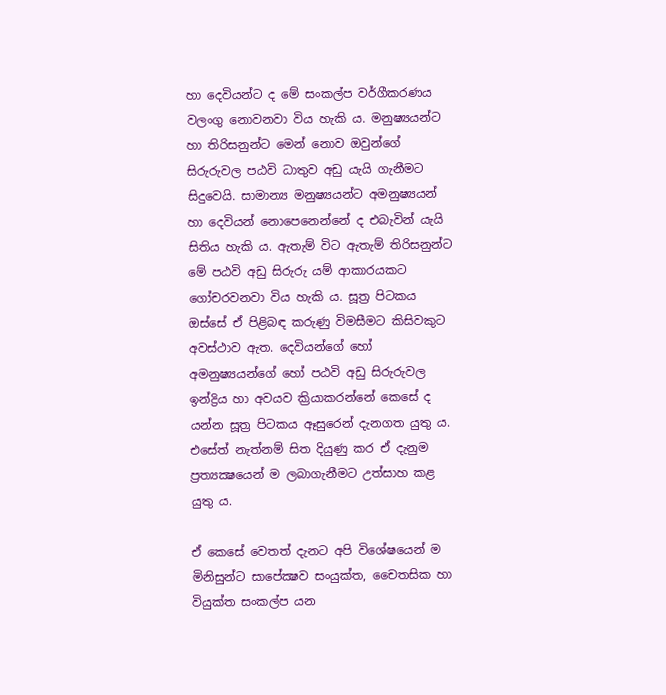හා දෙවියන්ට ද මේ සංකල්ප වර්ගීකරණය වලංගු නොවනවා විය හැකි ය. මනුෂ්‍යයන්ට හා තිරිසනුන්ට මෙන් නොව ඔවුන්ගේ සිරුරුවල පඨවි ධාතුව අඩු යැයි ගැනීමට සිදුවෙයි. සාමාන්‍ය මනුෂ්‍යයන්ට අමනුෂ්‍යයන් හා දෙවියන් නොපෙනෙන්නේ ද එබැවින් යැයි සිතිය හැකි ය. ඇතැම් විට ඇතැම් තිරිසනුන්ට මේ පඨවි අඩු සිරුරු යම් ආකාරයකට ගෝචරවනවා විය හැකි ය. සූත්‍ර පිටකය ඔස්සේ ඒ පිළිබඳ කරුණු විමසීමට කිසිවකුට අවස්ථාව ඇත. දෙවියන්ගේ හෝ අමනුෂ්‍යයන්ගේ හෝ පඨවි අඩු සිරුරුවල ඉන්ද්‍රිය හා අවයව ක්‍රියාකරන්නේ කෙසේ ද යන්න සූත්‍ර පිටකය ඈසුරෙන් දැනගත යුතු ය. එසේත් නැත්නම් සිත දියුණු කර ඒ දැනුම ප්‍රත්‍යක්‍ෂයෙන් ම ලබාගැනීමට උත්සාහ කළ යුතු ය.

ඒ කෙසේ වෙතත් දැනට අපි විශේෂයෙන් ම මිනිසුන්ට සාපේක්‍ෂව සංයුක්ත, චෛතසික හා වියුක්ත සංකල්ප යන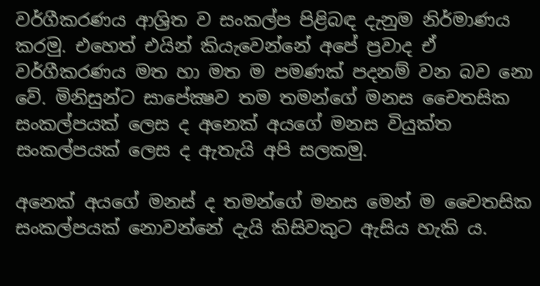වර්ගීකරණය ආශ්‍රිත ව සංකල්ප පිළිබඳ දැනුම නිර්මාණය කරමු. එහෙත් එයින් කියැවෙන්නේ අපේ ප්‍රවාද ඒ වර්ගීකරණය මත හා මත ම පමණක් පදනම් වන බව නො වේ. මිනිසුන්ට සාපේක්‍ෂව තම තමන්ගේ මනස චෛතසික සංකල්පයක් ලෙස ද අනෙක් අයගේ මනස වියුක්ත සංකල්පයක් ලෙස ද ඇතැයි අපි සලකමු.

අනෙක් අයගේ මනස් ද තමන්ගේ මනස මෙන් ම චෛතසික සංකල්පයක් නොවන්නේ දැයි කිසිවකුට ඇසිය හැකි ය.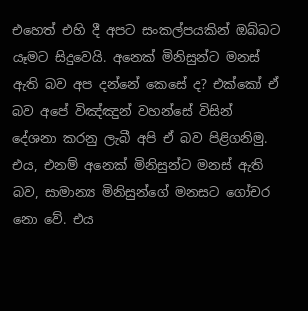එහෙත් එහි දී අපට සංකල්පයකින් ඔබ්බට යෑමට සිදුවෙයි. අනෙක් මිනිසුන්ට මනස් ඇති බව අප දන්නේ කෙසේ ද? එක්කෝ ඒ බව අපේ විඤ්ඤුන් වහන්සේ විසින් දේශනා කරනු ලැබී අපි ඒ බව පිළිගනිමු. එය, එනම් අනෙක් මිනිසුන්ට මනස් ඇති බව, සාමාන්‍ය මිනිසුන්ගේ මනසට ගෝචර නො වේ. එය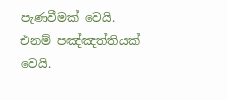පැණවීමක් වෙයි. එනම් පඤ්ඤත්තියක් වෙයි.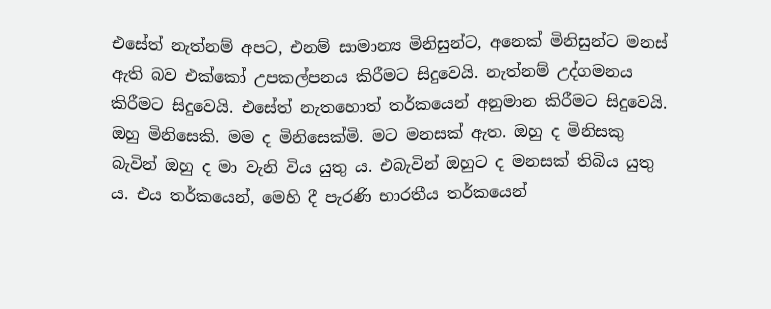එසේත් නැත්නම් අපට, එනම් සාමාන්‍ය මිනිසුන්ට, අනෙක් මිනිසුන්ට මනස් ඇති බව එක්කෝ උපකල්පනය කිරීමට සිදුවෙයි. නැත්නම් උද්ගමනය කිරීමට සිදුවෙයි. එසේත් නැතහොත් තර්කයෙන් අනුමාන කිරීමට සිදුවෙයි. ඔහු මිනිසෙකි. මම ද මිනිසෙක්මි. මට මනසක් ඇත. ඔහු ද මිනිසකු බැවින් ඔහු ද මා වැනි විය යුතු ය. එබැවින් ඔහුට ද මනසක් තිබිය යුතු ය. එය තර්කයෙන්, මෙහි දී පැරණි භාරතීය තර්කයෙන්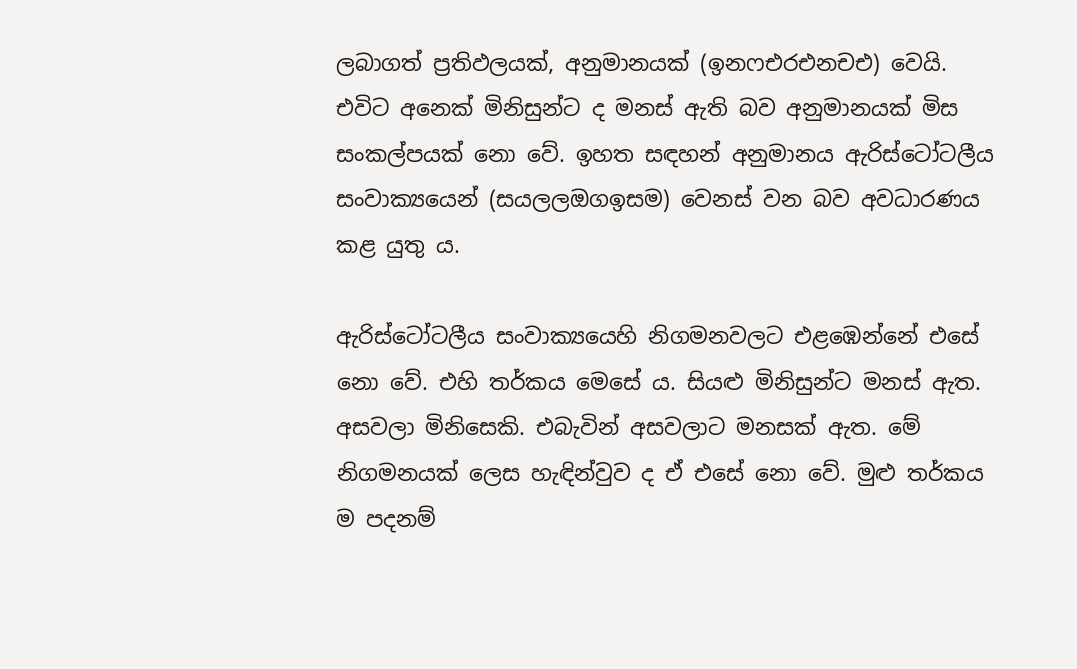ලබාගත් ප්‍රතිඵලයක්, අනුමානයක් (ඉනෆඑරඑනචඑ) වෙයි. එවිට අනෙක් මිනිසුන්ට ද මනස් ඇති බව අනුමානයක් මිස සංකල්පයක් නො වේ. ඉහත සඳහන් අනුමානය ඇරිස්ටෝටලීය සංවාක්‍යයෙන් (සයලලඔගඉසම) වෙනස් වන බව අවධාරණය කළ යුතු ය.

ඇරිස්ටෝටලීය සංවාක්‍යයෙහි නිගමනවලට එළඹෙන්නේ එසේ නො වේ. එහි තර්කය මෙසේ ය. සියළු මිනිසුන්ට මනස් ඇත. අසවලා මිනිසෙකි. එබැවින් අසවලාට මනසක් ඇත. මේ නිගමනයක් ලෙස හැඳින්වුව ද ඒ එසේ නො වේ. මුළු තර්කය ම පදනම්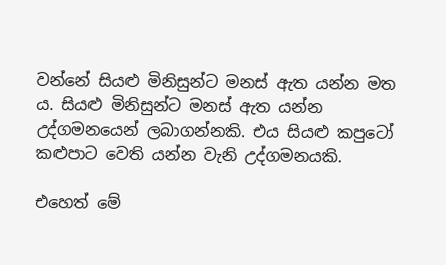වන්නේ සියළු මිනිසුන්ට මනස් ඇත යන්න මත ය. සියළු මිනිසුන්ට මනස් ඇත යන්න උද්ගමනයෙන් ලබාගන්නකි. එය සියළු කපුටෝ කළුපාට වෙති යන්න වැනි උද්ගමනයකි.

එහෙත් මේ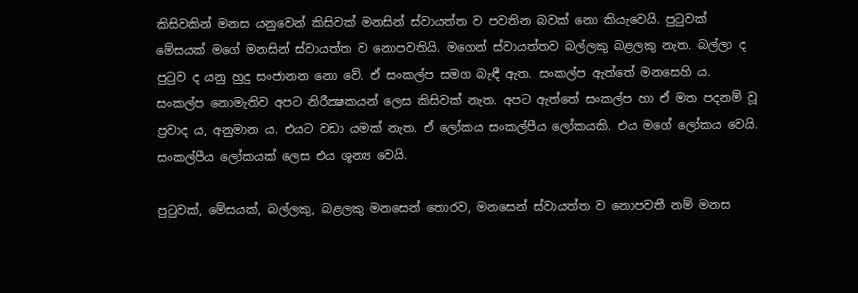කිසිවකින් මනස යනුවෙන් කිසිවක් මනසින් ස්වායත්ත ව පවතින බවක් නො කියැවෙයි. පුටුවක් මේසයක් මගේ මනසින් ස්වායත්ත ව නොපවතියි. මගෙන් ස්වායත්තව බල්ලකු බළලකු නැත. බල්ලා ද පුටුව ද යනු හුදු සංජානන නො වේ. ඒ සංකල්ප සමග බැඳී ඇත. සංකල්ප ඇත්තේ මනසෙහි ය. සංකල්ප නොමැතිව අපට නිරීක්‍ෂකයන් ලෙස කිසිවක් නැත. අපට ඇත්තේ සංකල්ප හා ඒ මත පදනම් වූ ප්‍රවාද ය, අනුමාන ය. එයට වඩා යමක් නැත. ඒ ලෝකය සංකල්පීය ලෝකයකි. එය මගේ ලෝකය වෙයි. සංකල්පීය ලෝකයක් ලෙස එය ශූන්‍ය වෙයි.

පුටුවක්, මේසයක්, බල්ලකු, බළලකු මනසෙන් තොරව, මනසෙන් ස්වායත්ත ව නොපවතී නම් මනස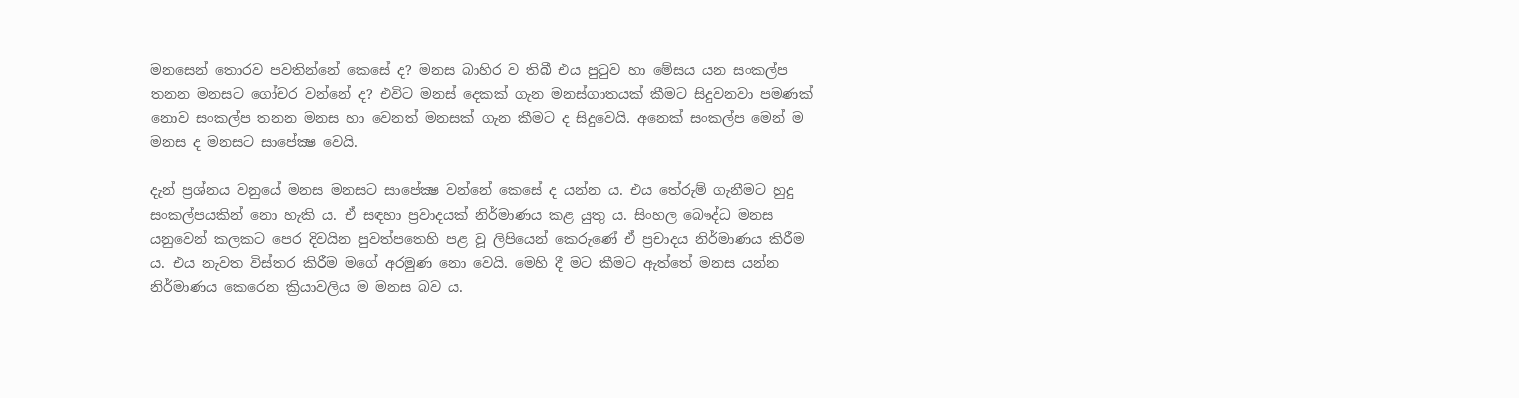මනසෙන් තොරව පවතින්නේ කෙසේ ද? මනස බාහිර ව තිබී එය පුටුව හා මේසය යන සංකල්ප තනන මනසට ගෝචර වන්නේ ද? එවිට මනස් දෙකක් ගැන මනස්ගාතයක් කීමට සිදුවනවා පමණක් නොව සංකල්ප තනන මනස හා වෙනත් මනසක් ගැන කීමට ද සිදුවෙයි. අනෙක් සංකල්ප මෙන් ම මනස ද මනසට සාපේක්‍ෂ වෙයි.

දැන් ප්‍රශ්නය වනුයේ මනස මනසට සාපේක්‍ෂ වන්නේ කෙසේ ද යන්න ය. එය තේරුම් ගැනීමට හුදු සංකල්පයකින් නො හැකි ය. ඒ සඳහා ප්‍රවාදයක් නිර්මාණය කළ යුතු ය. සිංහල බෞද්ධ මනස යනුවෙන් කලකට පෙර දිවයින පුවත්පතෙහි පළ වූ ලිපියෙන් කෙරුණේ ඒ ප්‍රචාදය නිර්මාණය කිරීම ය. එය නැවත විස්තර කිරීම මගේ අරමුණ නො වෙයි. මෙහි දී මට කීමට ඇත්තේ මනස යන්න නිර්මාණය කෙරෙන ක්‍රියාවලිය ම මනස බව ය.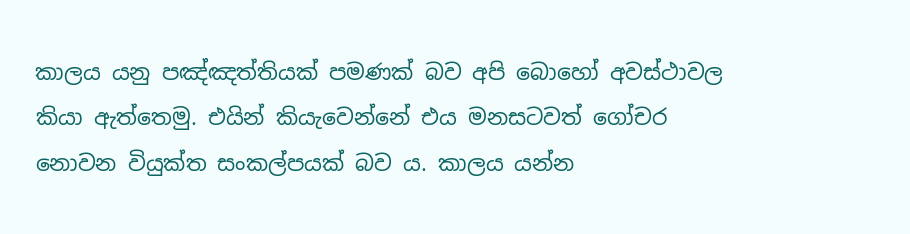කාලය යනු පඤ්ඤත්තියක් පමණක් බව අපි බොහෝ අවස්ථාවල කියා ඇත්තෙමු. එයින් කියැවෙන්නේ එය මනසටවත් ගෝචර නොවන වියුක්ත සංකල්පයක් බව ය. කාලය යන්න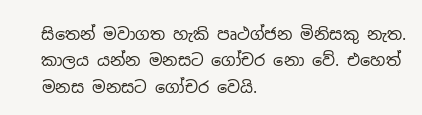සිතෙන් මවාගත හැකි පෘථග්ජන මිනිසකු නැත. කාලය යන්න මනසට ගෝචර නො වේ. එහෙත් මනස මනසට ගෝචර වෙයි.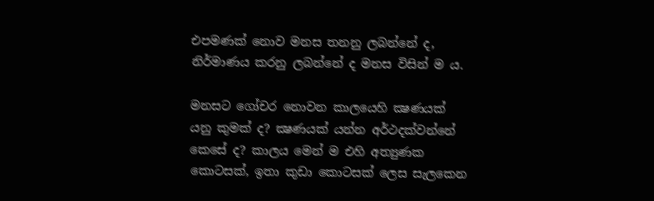එපමණක් නොව මනස තනනු ලබන්නේ ද, නිර්මාණය කරනු ලබන්නේ ද මනස විසින් ම ය.

මනසට ගෝචර නොවන කාලයෙහි ක්‍ෂණයක් යනු කුමක් ද? ක්‍ෂණයක් යන්න අර්ථදක්වන්නේ කෙසේ ද? කාලය මෙන් ම එහි අත්‍යුණක කොටසක්, ඉතා කුඩා කොටසක් ලෙස සැලකෙන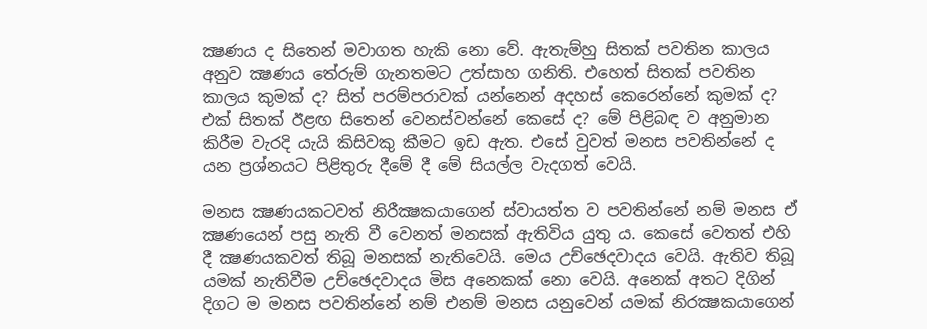ක්‍ෂණය ද සිතෙන් මවාගත හැකි නො වේ. ඇතැම්හු සිතක් පවතින කාලය අනුව ක්‍ෂණය තේරුම් ගැනතමට උත්සාහ ගනිති. එහෙත් සිතක් පවතින කාලය කුමක් ද? සිත් පරම්පරාවක් යන්නෙන් අදහස් කෙරෙන්නේ කුමක් ද? එක් සිතක් ඊළඟ සිතෙන් වෙනස්වන්නේ කෙසේ ද? මේ පිළිබඳ ව අනුමාන කිරීම වැරදි යැයි කිසිවකු කීමට ඉඩ ඇත. එසේ වුවත් මනස පවතින්නේ ද යන ප්‍රශ්නයට පිළිතුරු දීමේ දී මේ සියල්ල වැදගත් වෙයි.

මනස ක්‍ෂණයකටවත් නිරීක්‍ෂකයාගෙන් ස්වායත්ත ව පවතින්නේ නම් මනස ඒ ක්‍ෂණයෙන් පසු නැති වී වෙනත් මනසක් ඇතිවිය යුතු ය. කෙසේ වෙතත් එහි දී ක්‍ෂණයකවත් තිබූ මනසක් නැතිවෙයි. මෙය උච්ඡෙදවාදය වෙයි. ඇතිව තිබූ යමක් නැතිවීම උච්ඡෙදවාදය මිස අනෙකක් නො වෙයි. අනෙක් අතට දිගින් දිගට ම මනස පවතින්නේ නම් එනම් මනස යනුවෙන් යමක් නිරක්‍ෂකයාගෙන්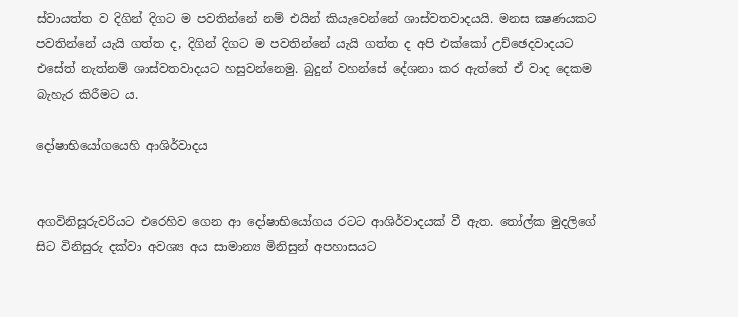ස්වායත්ත ව දිගින් දිගට ම පවතින්නේ නම් එයින් කියැවෙන්නේ ශාස්වතවාදයයි. මනස ක්‍ෂණයකට පවතින්නේ යැයි ගත්ත ද, දිගින් දිගට ම පවතින්නේ යැයි ගත්ත ද අපි එක්කෝ උච්ඡෙදවාදයට එසේත් නැත්නම් ශාස්වතවාදයට හසුවන්නෙමු. බුදුන් වහන්සේ දේශනා කර ඇත්තේ ඒ වාද දෙකම බැහැර කිරීමට ය.

දෝෂාභියෝගයෙහි ආශිර්වාදය


අගවිනිසූරුවරියට එරෙහිව ගෙන ආ දෝෂාභියෝගය රටට ආශිර්වාදයක් වී ඇත. තෝල්ක මුදලිගේ සිට විනිසුරු දක්වා අවශ්‍ය අය සාමාන්‍ය මිනිසුන් අපහාසයට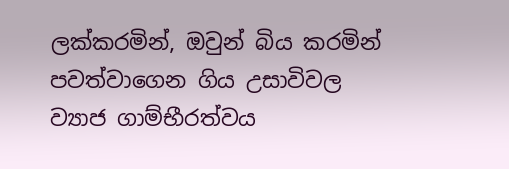ලක්කරමින්, ඔවුන් බිය කරමින් පවත්වාගෙන ගිය උසාවිවල ව්‍යාජ ගාම්භීරත්වය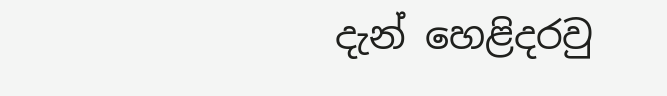දැන් හෙළිදරවු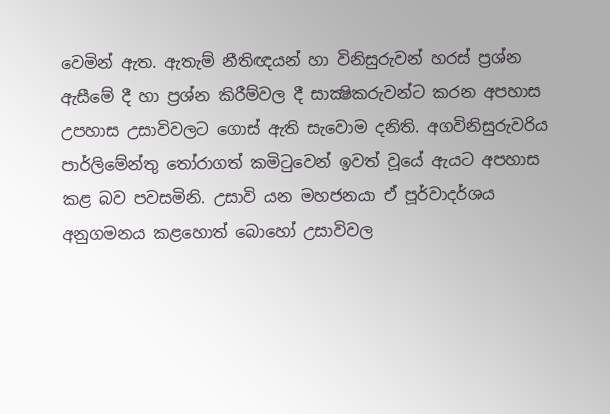වෙමින් ඇත. ඇතැම් නීතිඥයන් හා විනිසුරුවන් හරස් ප්‍රශ්න ඇසීමේ දී හා ප්‍රශ්න කිරීම්වල දී සාක්‍ෂිකරුවන්ට කරන අපහාස උපහාස උසාවිවලට ගොස් ඇති සැවොම දනිති. අගවිනිසුරුවරිය පාර්ලිමේන්තු තෝරාගත් කමිටුවෙන් ඉවත් වූයේ ඇයට අපහාස කළ බව පවසමිනි. උසාවි යන මහජනයා ඒ පූර්වාදර්ශය අනුගමනය කළහොත් බොහෝ උසාවිවල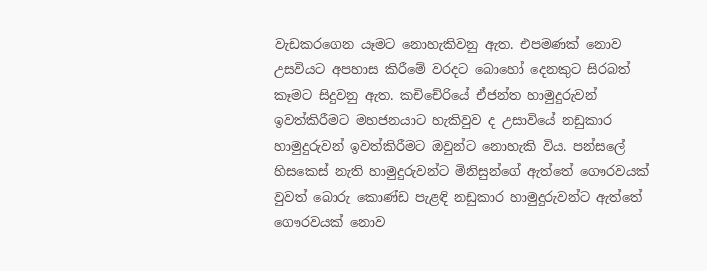වැඩකරගෙන යෑමට නොහැකිවනු ඇත. එපමණක් නොව උසවියට අපහාස කිරීමේ වරදට බොහෝ දෙනකුට සිරබත් කෑමට සිදුවනු ඇත. කචිචේරියේ ඒජන්ත හාමුදුරුවන් ඉවත්කිරීමට මහජනයාට හැකිවුව ද උසාවියේ නඩුකාර හාමුදුරුවන් ඉවත්කිරීමට ඔවුන්ට නොහැකි විය. පන්සලේ හිසකෙස් නැති හාමුදුරුවන්ට මිනිසුන්ගේ ඇත්තේ ගෞරවයක් වුවත් බොරු කොණ්ඩ පැළඳි නඩුකාර හාමුදුරුවන්ට ඇත්තේ ගෞරවයක් නොව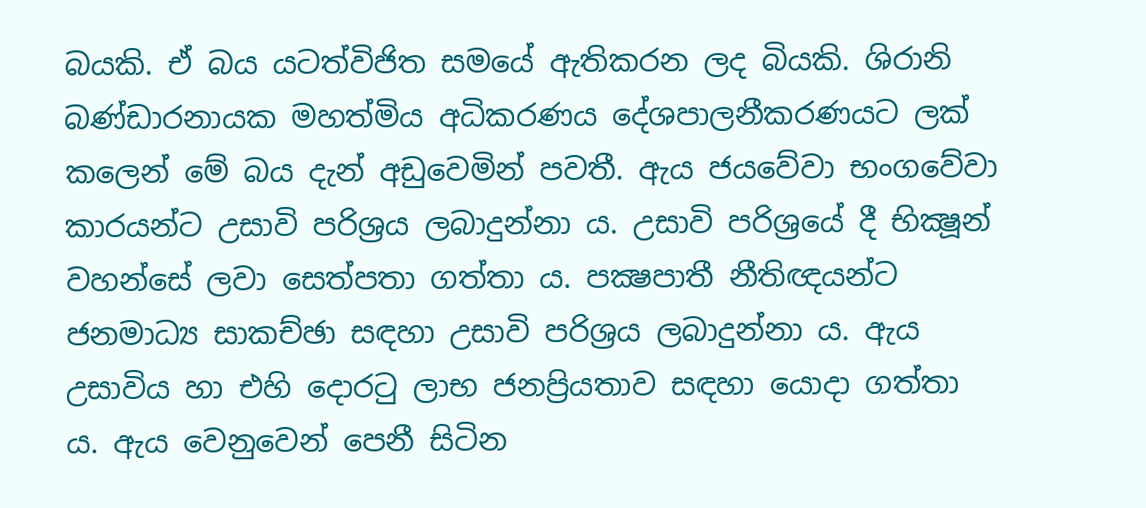බයකි. ඒ බය යටත්විජිත සමයේ ඇතිකරන ලද බියකි. ශිරානි බණ්ඩාරනායක මහත්මිය අධිකරණය දේශපාලනීකරණයට ලක් කලෙන් මේ බය දැන් අඩුවෙමින් පවතී. ඇය ජයවේවා භංගවේවා කාරයන්ට උසාවි පරිශ්‍රය ලබාදුන්නා ය. උසාවි පරිශ්‍රයේ දී භික්‍ෂූන් වහන්සේ ලවා සෙත්පතා ගත්තා ය. පක්‍ෂපාතී නීතිඥයන්ට ජනමාධ්‍ය සාකච්ඡා සඳහා උසාවි පරිශ්‍රය ලබාදුන්නා ය. ඇය උසාවිය හා එහි දොරටු ලාභ ජනප්‍රියතාව සඳහා යොදා ගත්තා ය. ඇය වෙනුවෙන් පෙනී සිටින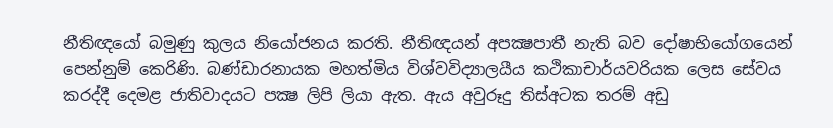නීතිඥයෝ බමුණු කුලය නියෝජනය කරති. නීතිඥයන් අපක්‍ෂපාතී නැති බව දෝෂාභියෝගයෙන් පෙන්නුම් කෙරිණි. බණ්ඩාරනායක මහත්මිය විශ්වවිද්‍යාලයීය කථිකාචාර්යවරියක ලෙස සේවය කරද්දී දෙමළ ජාතිවාදයට පක්‍ෂ ලිපි ලියා ඇත. ඇය අවුරූදු තිස්අටක තරම් අඩු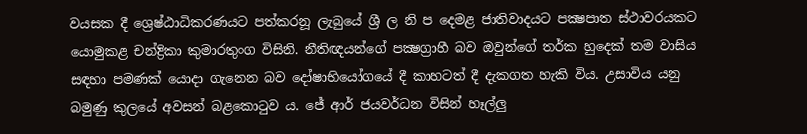වයසක දී ශ්‍රෙෂ්ඨාධිකරණයට පත්කරනූ ලැබුයේ ශ්‍රී ල නි ප දෙමළ ජාතිවාදයට පක්‍ෂපාත ස්ථාවරයකට යොමුකළ චන්ද්‍රිකා කුමාරතුංග විසිනි. නීතිඥයන්ගේ පක්‍ෂග්‍රාහී බව ඔවුන්ගේ තර්ක හුදෙක් තම වාසිය සඳහා පමණක් යොදා ගැනෙන බව දෝෂාභියෝගයේ දී කාහටත් දී දැකගත හැකි විය. උසාවිය යනු බමුණු කුලයේ අවසන් බළකොටුව ය. ජේ ආර් ජයවර්ධන විසින් හෑල්ලු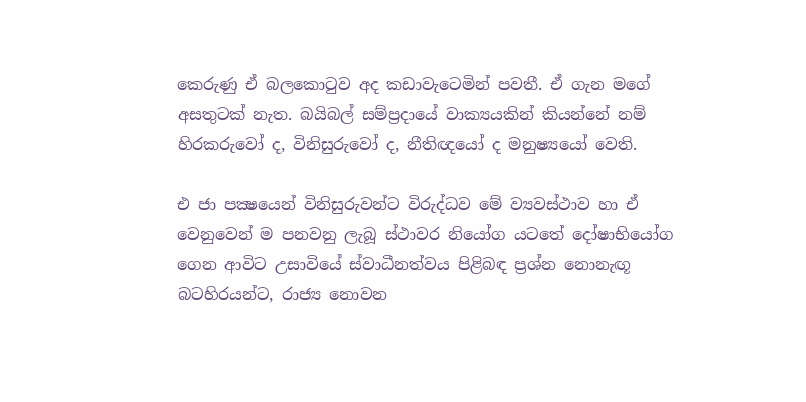කෙරුණු ඒ බලකොටුව අද කඩාවැටෙමින් පවතී. ඒ ගැන මගේ අසතුටක් නැත. බයිබල් සම්ප්‍රදායේ වාක්‍යයකින් කියන්නේ නම් හිරකරුවෝ ද, විනිසුරුවෝ ද, නීතිඥයෝ ද මනුෂ්‍යයෝ වෙති.

එ ජා පක්‍ෂයෙන් විනිසුරුවන්ට විරුද්ධව මේ ව්‍යවස්ථාව හා ඒ වෙනුවෙන් ම පනවනු ලැබූ ස්ථාවර නියෝග යටතේ දෝෂාභියෝග ගෙන ආවිට උසාවියේ ස්වාධීනත්වය පිළිබඳ ප්‍රශ්න නොනැඟූ බටහිරයන්ට, රාජ්‍ය නොවන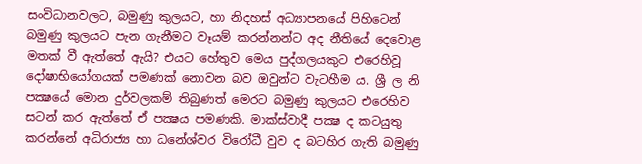සංවිධානවලට, බමුණු කුලයට, හා නිදහස් අධ්‍යාපනයේ පිහිටෙන් බමුණු කුලයට පැන ගැනීමට වෑයම් කරන්නන්ට අද නීතියේ දෙවොළ මතක් වී ඇත්තේ ඇයි? එයට හේතුව මෙය පුද්ගලයකුට එරෙහිවූ දෝෂාභියෝගයක් පමණක් නොවන බව ඔවුන්ට වැටහීම ය. ශ්‍රී ල නි පක්‍ෂයේ මොන දුර්වලකම් තිබුණත් මෙරට බමුණු කුලයට එරෙහිව සටන් කර ඇත්තේ ඒ පක්‍ෂය පමණකි. මාක්ස්වාදී පක්‍ෂ ද කටයුතු කරන්නේ අධිරාජ්‍ය හා ධනේශ්වර විරෝධී වුව ද බටහිර ගැති බමුණු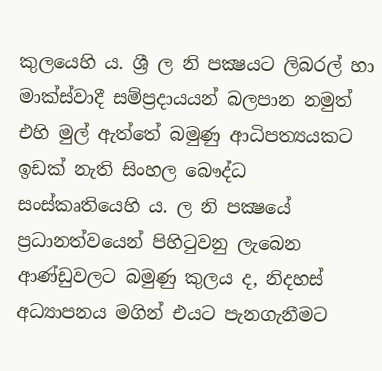කුලයෙහි ය. ශ්‍රී ල නි පක්‍ෂයට ලිබරල් හා මාක්ස්වාදී සම්ප්‍රදායයන් බලපාන නමුත් එහි මුල් ඇත්තේ බමුණු ආධිපත්‍යයකට ඉඩක් නැති සිංහල බෞද්ධ සංස්කෘතියෙහි ය. ල නි පක්‍ෂයේ ප්‍රධානත්වයෙන් පිහිටුවනු ලැබෙන ආණ්ඩුවලට බමුණු කුලය ද, නිදහස් අධ්‍යාපනය මගින් එයට පැනගැනීමට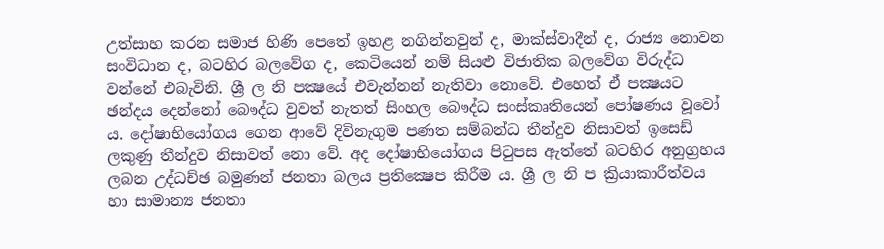උත්සාහ කරන සමාජ හිණි පෙතේ ඉහළ නගින්නවුන් ද, මාක්ස්වාදීන් ද, රාජ්‍ය නොවන සංවිධාන ද, බටහිර බලවේග ද, කෙටියෙන් නම් සියළු විජාතික බලවේග විරුද්ධ වන්නේ එබැවිනි. ශ්‍රී ල නි පක්‍ෂයේ එවැන්නන් නැතිවා නොවේ. එහෙත් ඒ පක්‍ෂයට ඡන්දය දෙන්නෝ බෞද්ධ වුවත් නැතත් සිංහල බෞද්ධ සංස්කෘතියෙන් පෝෂණය වූවෝ ය. දෝෂාභියෝගය ගෙන ආවේ දිවිනැගුම පණත සම්බන්ධ තීන්දුව නිසාවත් ඉසෙඩ් ලකුණු තීන්දුව නිසාවත් නො වේ. අද දෝෂාභියෝගය පිටුපස ඇත්තේ බටහිර අනුග්‍රහය ලබන උද්ධච්ඡ බමුණන් ජනතා බලය ප්‍රතික්‍ෂෙප කිරීම ය. ශ්‍රී ල නි ප ක්‍රියාකාරීත්වය හා සාමාන්‍ය ජනතා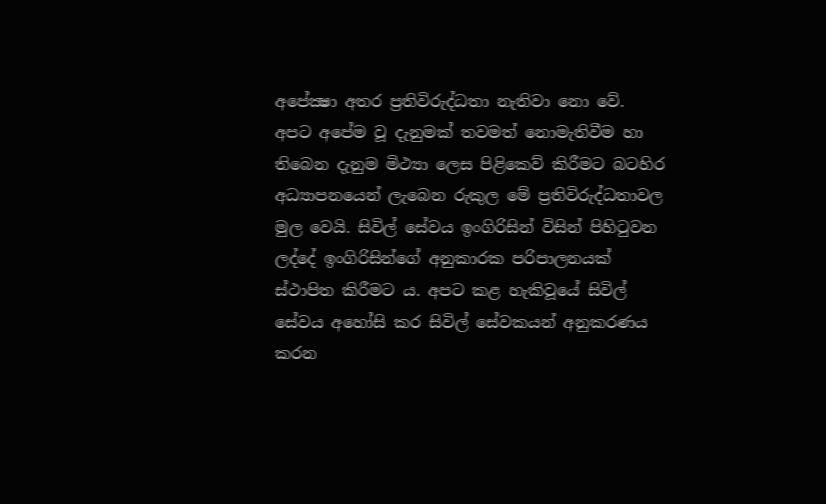අපේක්‍ෂා අතර ප්‍රතිවිරුද්ධතා නැතිවා නො වේ. අපට අපේම වූ දැනුමක් තවමත් නොමැතිවීම හා තිබෙන දැනුම මිථ්‍යා ලෙස පිළිකෙව් කිරීමට බටහිර අධ්‍යාපනයෙන් ලැබෙන රුකුල මේ ප්‍රතිවිරුද්ධතාවල මුල වෙයි. සිවිල් සේවය ඉංගිරිසින් විසින් පිහිටුවන ලද්දේ ඉංගිරිසින්ගේ අනුකාරක පරිපාලනයක් ස්ථාපිත කිරීමට ය. අපට කළ හැකිවූයේ සිවිල් සේවය අහෝසි කර සිවිල් සේවකයන් අනුකරණය කරන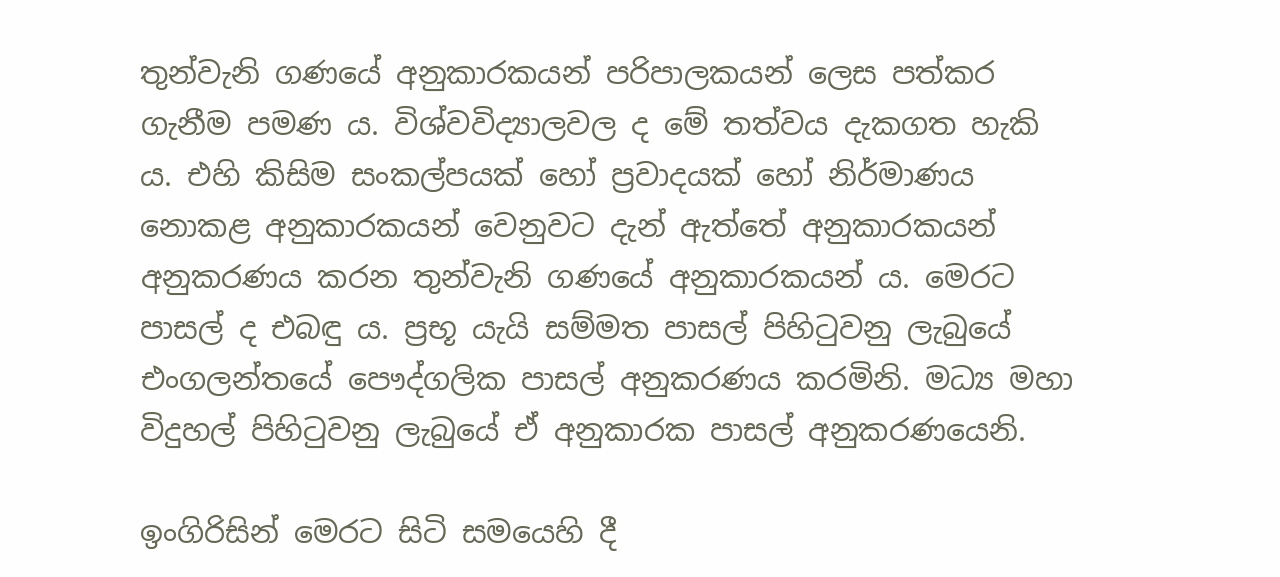තුන්වැනි ගණයේ අනුකාරකයන් පරිපාලකයන් ලෙස පත්කර ගැනීම පමණ ය. විශ්වවිද්‍යාලවල ද මේ තත්වය දැකගත හැකි ය. එහි කිසිම සංකල්පයක් හෝ ප්‍රවාදයක් හෝ නිර්මාණය නොකළ අනුකාරකයන් වෙනුවට දැන් ඇත්තේ අනුකාරකයන් අනුකරණය කරන තුන්වැනි ගණයේ අනුකාරකයන් ය. මෙරට පාසල් ද එබඳු ය. ප්‍රභූ යැයි සම්මත පාසල් පිහිටුවනු ලැබුයේ එංගලන්තයේ පෞද්ගලික පාසල් අනුකරණය කරමිනි. මධ්‍ය මහා විදුහල් පිහිටුවනු ලැබුයේ ඒ අනුකාරක පාසල් අනුකරණයෙනි.

ඉංගිරිසින් මෙරට සිටි සමයෙහි දී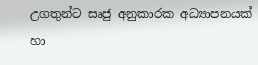උගතුන්ට සෘජු අනුකාරක අධ්‍යාපනයක් හා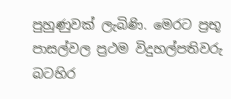පුහුණුවක් ලැබිණි. මෙරට ප්‍රභූ පාසල්වල ප්‍රථම විදුහල්පතිවරු බටහිර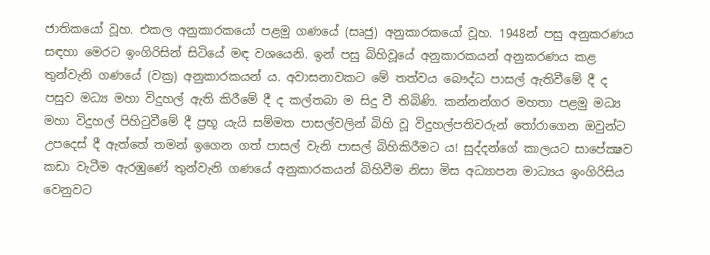ජාතිකයෝ වූහ. එකල අනුකාරකයෝ පළමු ගණයේ (සෘජු) අනුකාරකයෝ වූහ. 1948න් පසු අනුකරණය සඳහා මෙරට ඉංගිරිසින් සිටියේ මඳ වශයෙනි. ඉන් පසු බිහිවූයේ අනුකාරකයන් අනුකරණය කළ තුන්වැනි ගණයේ (වක්‍ර) අනුකාරකයන් ය. අවාසනාවකට මේ තත්වය බෞද්ධ පාසල් ඇතිවීමේ දී ද පසුව මධ්‍ය මහා විදුහල් ඇති කිරීමේ දී ද කල්තබා ම සිදු වී තිබිණි. කන්නන්ගර මහතා පළමු මධ්‍ය මහා විදුහල් පිහිටුවීමේ දී ප්‍රභූ යැයි සම්මත පාසල්වලින් බිහි වූ විදුහල්පතිවරුන් තෝරාගෙන ඔවුන්ට උපදෙස් දී ඇත්තේ තමන් ඉගෙන ගත් පාසල් වැනි පාසල් බිහිකිරීමට ය! සුද්දන්ගේ කාලයට සාපේක්‍ෂව කඩා වැටීම ඇරඹුණේ තුන්වැනි ගණයේ අනුකාරකයන් බිහිවීම නිසා මිස අධ්‍යාපන මාධ්‍යය ඉංගිරිසිය වෙනුවට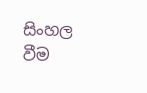සිංහල වීම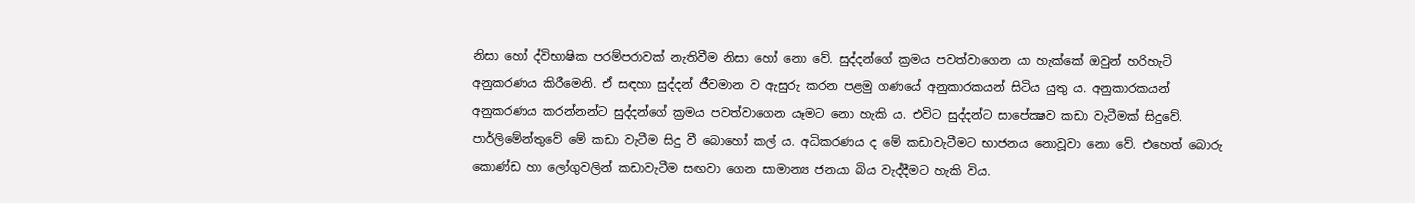නිසා හෝ ද්විභාෂික පරම්පරාවක් නැතිවීම නිසා හෝ නො වේ. සුද්දන්ගේ ක්‍රමය පවත්වාගෙන යා හැක්කේ ඔවුන් හරිහැටි අනුකරණය කිරීමෙනි. ඒ සඳහා සුද්දන් ජීවමාන ව ඇසුරු කරන පළමු ගණයේ අනුකාරකයන් සිටිය යුතු ය. අනුකාරකයන් අනුකරණය කරන්නන්ට සුද්දන්ගේ ක්‍රමය පවත්වාගෙන යෑමට නො හැකි ය. එවිට සුද්දන්ට සාපේක්‍ෂව කඩා වැටීමක් සිදුවේ. පාර්ලිමේන්තුවේ මේ කඩා වැටීම සිදු වී බොහෝ කල් ය. අධිකරණය ද මේ කඩාවැටීමට භාජනය නොවූවා නො වේ. එහෙත් බොරු කොණ්ඩ හා ලෝගුවලින් කඩාවැටීම සඟවා ගෙන සාමාන්‍ය ජනයා බිය වැද්දීමට හැකි විය.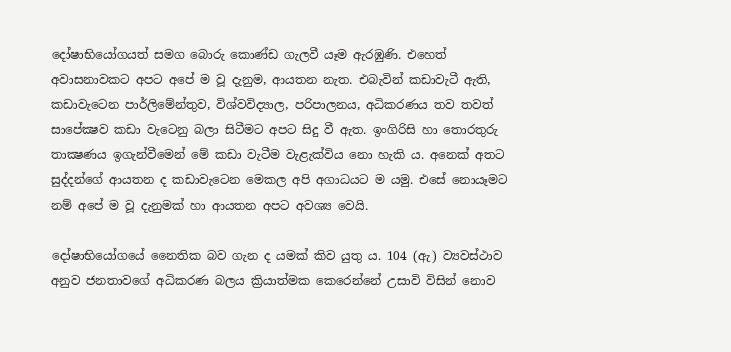දෝෂාභියෝගයත් සමග බොරු කොණ්ඩ ගැලවී යෑම ඇරඹුණි. එහෙත් අවාසනාවකට අපට අපේ ම වූ දැනුම, ආයතන නැත. එබැවින් කඩාවැටී ඇති, කඩාවැටෙන පාර්ලිමේන්තුව, විශ්වවිද්‍යාල, පරිපාලනය, අධිකරණය තව තවත් සාපේක්‍ෂව කඩා වැටෙනු බලා සිටීමට අපට සිදු වී ඇත. ඉංගිරිසි හා තොරතුරු තාක්‍ෂණය ඉගැන්වීමෙන් මේ කඩා වැටීම වැළැක්විය නො හැකි ය. අනෙක් අතට සුද්දන්ගේ ආයතන ද කඩාවැටෙන මෙකල අපි අගාධයට ම යමු. එසේ නොයෑමට නම් අපේ ම වූ දැනුමක් හා ආයතන අපට අවශ්‍ය වෙයි.

දෝෂාභියෝගයේ නෛතික බව ගැන ද යමක් කිව යුතු ය. 104 (ඇ) ව්‍යවස්ථාව අනුව ජනතාවගේ අධිකරණ බලය ක්‍රියාත්මක කෙරෙන්නේ උසාවි විසින් නොව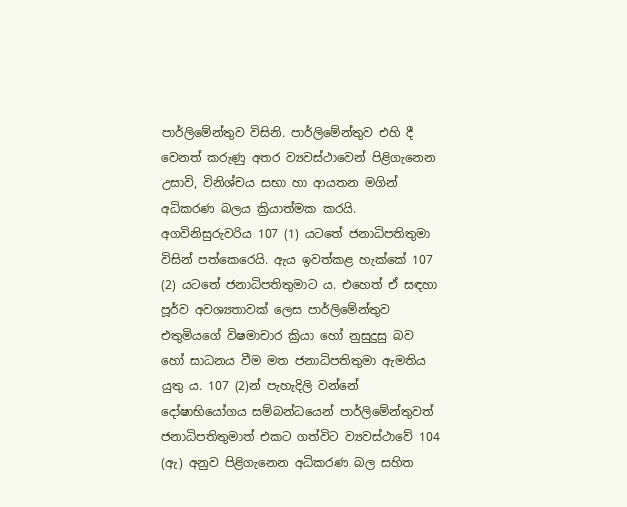පාර්ලිමේන්තුව විසිනි. පාර්ලිමේන්තුව එහි දී වෙනත් කරුණු අතර ව්‍යවස්ථාවෙන් පිළිගැනෙන උසාවි, විනිශ්චය සභා හා ආයතන මගින් අධිකරණ බලය ක්‍රියාත්මක කරයි. අගවිනිසුරුවරිය 107 (1) යටතේ ජනාධිපතිතුමා විසින් පත්කෙරෙයි. ඇය ඉවත්කළ හැක්කේ 107 (2) යටතේ ජනාධිපතිතුමාට ය. එහෙත් ඒ සඳහා පූර්ව අවශ්‍යතාවක් ලෙස පාර්ලිමේන්තුව එතුමියගේ විෂමාචාර ක්‍රියා හෝ නුසුදුසු බව හෝ සාධනය වීම මත ජනාධිපතිතුමා ඇමතිය යුතු ය. 107 (2)න් පැහැදිලි වන්නේ දෝෂාභියෝගය සම්බන්ධයෙන් පාර්ලිමේන්තුවත් ජනාධිපතිතුමාත් එකට ගත්විට ව්‍යවස්ථාවේ 104 (ඇ) අනුව පිළිගැනෙන අධිකරණ බල සහිත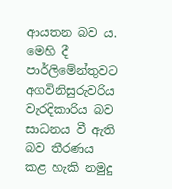ආයතන බව ය. මෙහි දී පාර්ලිමේන්තුවට අගවිනිසුරුවරිය වැරදිකාරිය බව සාධනය වී ඇති බව තීරණය කළ හැකි නමුදු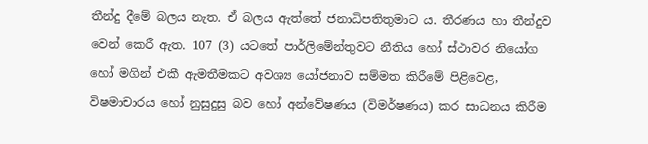තීන්දු දීමේ බලය නැත. ඒ බලය ඇත්තේ ජනාධිපතිතුමාට ය. තීරණය හා තීන්දුව වෙන් කෙරී ඇත. 107 (3) යටතේ පාර්ලිමේන්තුවට නීතිය හෝ ස්ථාවර නියෝග හෝ මගින් එකී ඇමතීමකට අවශ්‍ය යෝජනාව සම්මත කිරීමේ පිළිවෙළ, විෂමාචාරය හෝ නුසුදුසු බව හෝ අන්වේෂණය (විමර්ෂණය) කර සාධනය කිරීම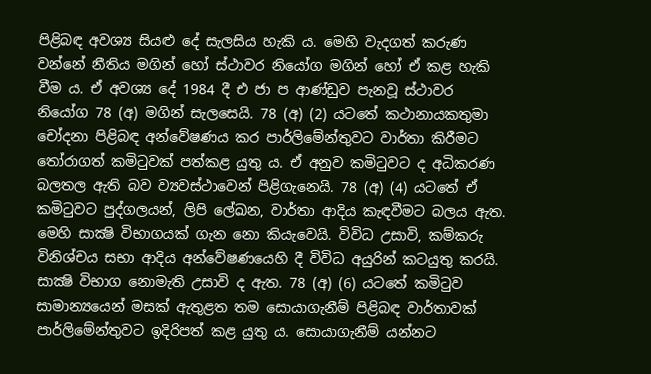පිළිබඳ අවශ්‍ය සියළු දේ සැලසිය හැකි ය. මෙහි වැදගත් කරුණ වන්නේ නීතිය මගින් හෝ ස්ථාවර නියෝග මගින් හෝ ඒ කළ හැකි වීම ය. ඒ අවශ්‍ය දේ 1984 දී එ ජා ප ආණ්ඩුව පැනවූ ස්ථාවර නියෝග 78 (අ) මගින් සැලසෙයි. 78 (අ) (2) යටතේ කථානායකතුමා චෝදනා පිළිබඳ අන්වේෂණය කර පාර්ලිමේන්තුවට වාර්තා කිරීමට තෝරාගත් කමිටුවක් පත්කළ යුතු ය. ඒ අනුව කමිටුවට ද අධිකරණ බලතල ඇති බව ව්‍යවස්ථාවෙන් පිළිගැනෙයි. 78 (අ) (4) යටතේ ඒ කමිටුවට පුද්ගලයන්, ලිපි ලේඛන, වාර්තා ආදිය කැඳවීමට බලය ඇත. මෙහි සාක්‍ෂි විභාගයක් ගැන නො කියැවෙයි. විවිධ උසාවි, කම්කරු විනිශ්චය සභා ආදිය අන්වේෂණයෙහි දී විවිධ අයුරින් කටයුතු කරයි. සාක්‍ෂි විභාග නොමැති උසාවි ද ඇත. 78 (අ) (6) යටතේ කමිටුව සාමාන්‍යයෙන් මසක් ඇතුළත තම සොයාගැනීම් පිළිබඳ වාර්තාවක් පාර්ලිමේන්තුවට ඉදිරිපත් කළ යුතු ය. සොයාගැනීම් යන්නට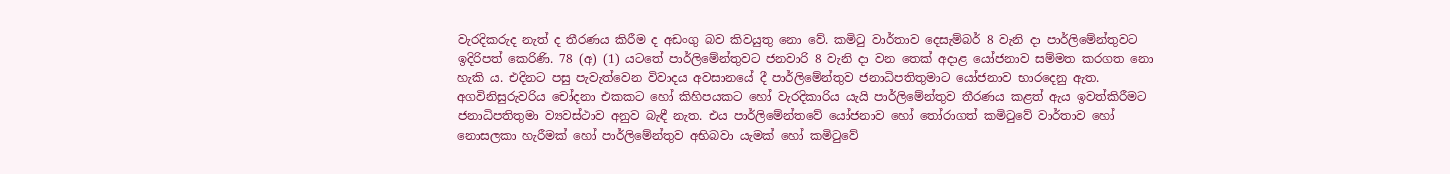වැරදිකරුද නැත් ද තීරණය කිරීම ද අඩංගු බව කිවයුතු නො වේ. කමිටු වාර්තාව දෙසැම්බර් 8 වැනි දා පාර්ලිමේන්තුවට ඉදිරිපත් කෙරිණි. 78 (අ) (1) යටතේ පාර්ලිමේන්තුවට ජනවාරි 8 වැනි දා වන තෙක් අදාළ යෝජනාව සම්මත කරගත නො හැකි ය. එදිනට පසු පැවැත්වෙන විවාදය අවසානයේ දී පාර්ලිමේන්තුව ජනාධිපතිතුමාට යෝජනාව භාරදෙනු ඇත. අගවිනිසුරුවරිය චෝදනා එකකට හෝ කිහිපයකට හෝ වැරදිකාරිය යැයි පාර්ලිමේන්තුව තීරණය කළත් ඇය ඉවත්කිරීමට ජනාධිපතිතුමා ව්‍යවස්ථාව අනුව බැඳී නැත. එය පාර්ලිමේන්තවේ යෝජනාව හෝ තෝරාගත් කමිටුවේ වාර්තාව හෝ නොසලකා හැරීමක් හෝ පාර්ලිමේන්තුව අභිබවා යැමක් හෝ කමිටුවේ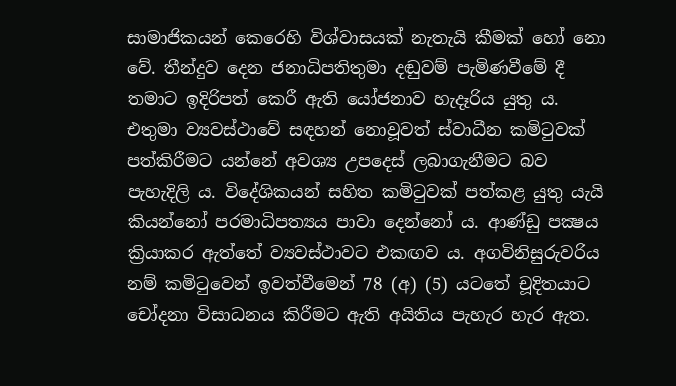සාමාජිකයන් කෙරෙහි විශ්වාසයක් නැතැයි කීමක් හෝ නො වේ. තීන්දුව දෙන ජනාධිපතිතුමා දඬුවම් පැමිණවීමේ දී තමාට ඉදිරිපත් කෙරී ඇති යෝජනාව හැදෑරිය යුතු ය. එතුමා ව්‍යවස්ථාවේ සඳහන් නොවූවත් ස්වාධීන කමිටුවක් පත්කිරීමට යන්නේ අවශ්‍ය උපදෙස් ලබාගැනීමට බව පැහැදිලි ය. විදේශිකයන් සහිත කමිටුවක් පත්කළ යුතු යැයි කියන්නෝ පරමාධිපත්‍යය පාවා දෙන්නෝ ය. ආණ්ඩු පක්‍ෂය ක්‍රියාකර ඇත්තේ ව්‍යවස්ථාවට එකඟව ය. අගවිනිසුරුවරිය නම් කමිටුවෙන් ඉවත්වීමෙන් 78 (අ) (5) යටතේ චූදිතයාට චෝදනා විසාධනය කිරීමට ඇති අයිතිය පැහැර හැර ඇත.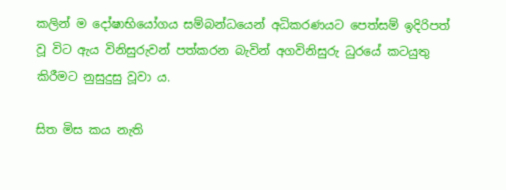කලින් ම දෝෂාභියෝගය සම්බන්ධයෙන් අධිකරණයට පෙත්සම් ඉදිරිපත් වූ විට ඇය විනිසුරුවන් පත්කරන බැවින් අගවිනිසුරු ධුරයේ කටයුතු කිරීමට නුසුදුසු වූවා ය.

සිත මිස කය නැති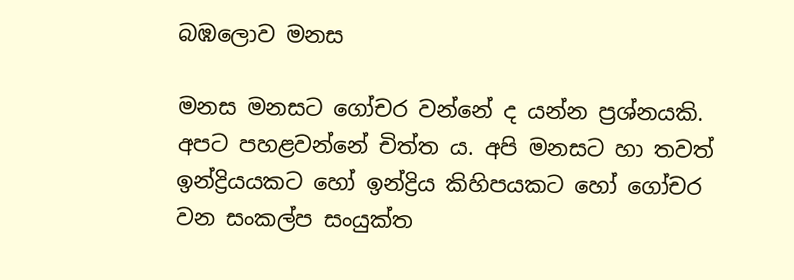බඹලොව මනස

මනස මනසට ගෝචර වන්නේ ද යන්න ප්‍රශ්නයකි. අපට පහළවන්නේ චිත්ත ය. අපි මනසට හා තවත් ඉන්ද්‍රියයකට හෝ ඉන්ද්‍රිය කිහිපයකට හෝ ගෝචර වන සංකල්ප සංයුක්ත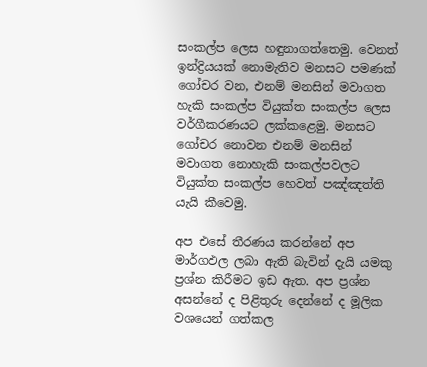සංකල්ප ලෙස හඳුනාගත්තෙමු. වෙනත් ඉන්ද්‍රියයක් නොමැතිව මනසට පමණක් ගෝචර වන, එනම් මනසින් මවාගත හැකි සංකල්ප වියුක්ත සංකල්ප ලෙස වර්ගීකරණයට ලක්කළෙමු. මනසට ගෝචර නොවන එනම් මනසින් මවාගත නොහැකි සංකල්පවලට වියුක්ත සංකල්ප හෙවත් පඤ්ඤත්ති යැයි කීවෙමු.

අප එසේ තීරණය කරන්නේ අප මාර්ගඵල ලබා ඇති බැවින් දැයි යමකු ප්‍රශ්න කිරීමට ඉඩ ඇත. අප ප්‍රශ්න අසන්නේ ද පිළිතුරු දෙන්නේ ද මූලික වශයෙන් ගත්කල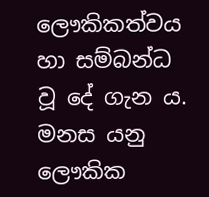ලෞකිකත්වය හා සම්බන්ධ වූ දේ ගැන ය. මනස යනු ලෞකික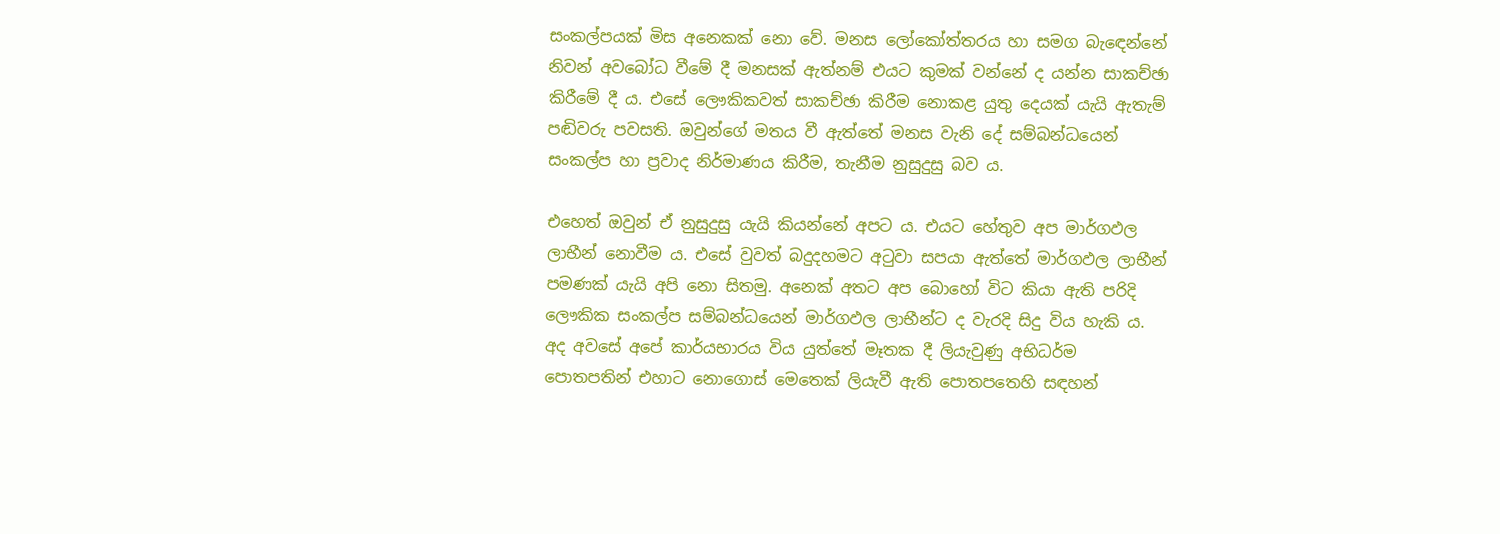සංකල්පයක් මිස අනෙකක් නො වේ. මනස ලෝකෝත්තරය හා සමග බැඳෙන්නේ නිවන් අවබෝධ වීමේ දී මනසක් ඇත්නම් එයට කුමක් වන්නේ ද යන්න සාකච්ඡා කිරීමේ දී ය. එසේ ලෞකිකවත් සාකච්ඡා කිරීම නොකළ යුතු දෙයක් යැයි ඇතැම් පඬිවරු පවසති. ඔවුන්ගේ මතය වී ඇත්තේ මනස වැනි දේ සම්බන්ධයෙන් සංකල්ප හා ප්‍රවාද නිර්මාණය කිරීම, තැනීම නුසුදුසු බව ය.

එහෙත් ඔවුන් ඒ නුසුදුසු යැයි කියන්නේ අපට ය. එයට හේතුව අප මාර්ගඵල ලාභීන් නොවීම ය. එසේ වුවත් බදුදහමට අටුවා සපයා ඇත්තේ මාර්ගඵල ලාභීන් පමණක් යැයි අපි නො සිතමු. අනෙක් අතට අප බොහෝ විට කියා ඇති පරිදි ලෞකික සංකල්ප සම්බන්ධයෙන් මාර්ගඵල ලාභීන්ට ද වැරදි සිදු විය හැකි ය. අද අවසේ අපේ කාර්යභාරය විය යුත්තේ මෑතක දී ලියැවුණු අභිධර්ම පොතපතින් එහාට නොගොස් මෙතෙක් ලියැවී ඇති පොතපතෙහි සඳහන්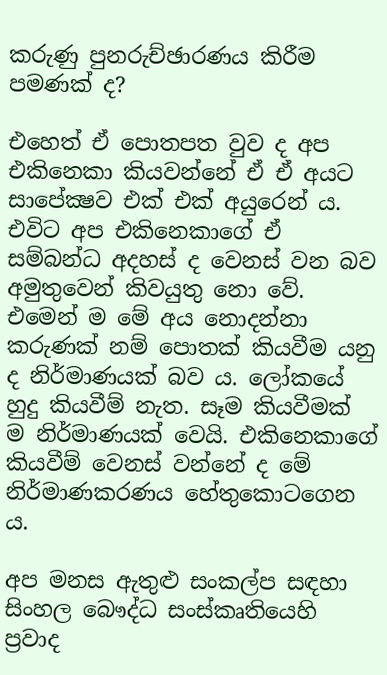කරුණු පුනරුච්ඡාරණය කිරීම පමණක් ද?

එහෙත් ඒ පොතපත වුව ද අප එකිනෙකා කියවන්නේ ඒ ඒ අයට සාපේක්‍ෂව එක් එක් අයුරෙන් ය. එවිට අප එකිනෙකාගේ ඒ සම්බන්ධ අදහස් ද වෙනස් වන බව අමුතුවෙන් කිවයුතු නො වේ. එමෙන් ම මේ අය නොදන්නා කරුණක් නම් පොතක් කියවීම යනු ද නිර්මාණයක් බව ය. ලෝකයේ හුදු කියවීම් නැත. සෑම කියවීමක් ම නිර්මාණයක් වෙයි. එකිනෙකාගේ කියවීම් වෙනස් වන්නේ ද මේ නිර්මාණකරණය හේතුකොටගෙන ය.

අප මනස ඇතුළු සංකල්ප සඳහා සිංහල බෞද්ධ සංස්කෘතියෙහි ප්‍රවාද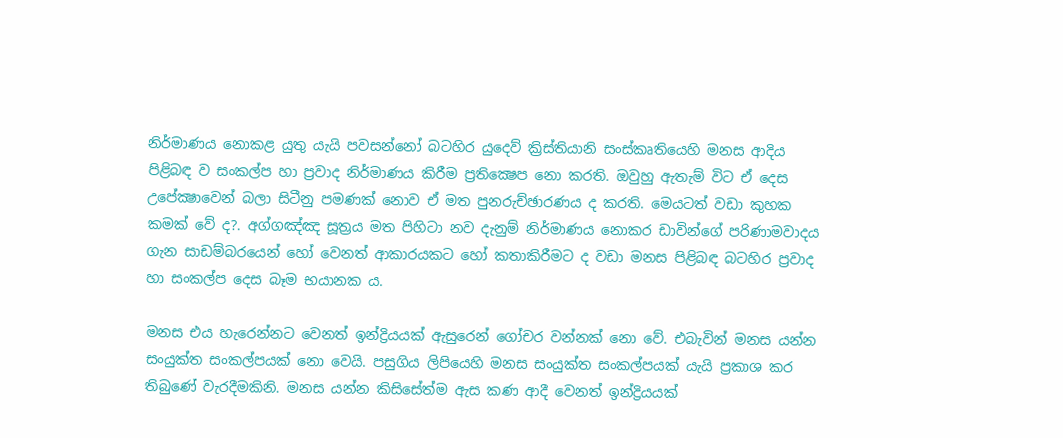නිර්මාණය නොකළ යුතු යැයි පවසන්නෝ බටහිර යුදෙව් ක්‍රිස්තියානි සංස්කෘතියෙහි මනස ආදිය පිළිබඳ ව සංකල්ප හා ප්‍රවාද නිර්මාණය කිරීම ප්‍රතික්‍ෂෙප නො කරති. ඔවුහු ඇතැම් විට ඒ දෙස උපේක්‍ෂාවෙන් බලා සිටීනු පමණක් නොව ඒ මත පුනරුච්ඡාරණය ද කරති. මෙයටත් වඩා කුහක කමක් වේ ද?. අග්ගඤ්ඤ සූත්‍රය මත පිහිටා නව දැනුම් නිර්මාණය නොකර ඩාවින්ගේ පරිණාමවාදය ගැන සාඩම්බරයෙන් හෝ වෙනත් ආකාරයකට හෝ කතාකිරීමට ද වඩා මනස පිළිබඳ බටහිර ප්‍රවාද හා සංකල්ප දෙස බෑම භයානක ය.

මනස එය හැරෙන්නට වෙනත් ඉන්ද්‍රියයක් ඇසුරෙන් ගෝචර වන්නක් නො වේ. එබැවින් මනස යන්න සංයුක්ත සංකල්පයක් නො වෙයි. පසුගිය ලිපියෙහි මනස සංයුක්ත සංකල්පයක් යැයි ප්‍රකාශ කර තිබුණේ වැරදීමකිනි. මනස යන්න කිසිසේත්ම ඇස කණ ආදී වෙනත් ඉන්ද්‍රියයක්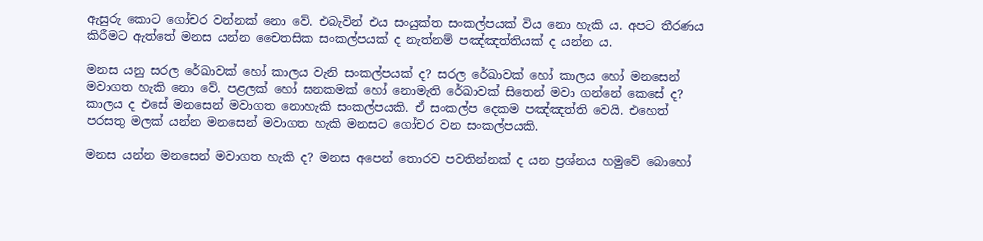ඇසුරු කොට ගෝචර වන්නක් නො වේ. එබැවින් එය සංයුක්ත සංකල්පයක් විය නො හැකි ය. අපට තීරණය කිරීමට ඇත්තේ මනස යන්න චෛතසික සංකල්පයක් ද නැත්නම් පඤ්ඤත්තියක් ද යන්න ය.

මනස යනු සරල රේඛාවක් හෝ කාලය වැනි සංකල්පයක් ද? සරල රේඛාවක් හෝ කාලය හෝ මනසෙන් මවාගත හැකි නො වේ. පළලක් හෝ ඝනකමක් හෝ නොමැති රේඛාවක් සිතෙන් මවා ගන්නේ කෙසේ ද? කාලය ද එසේ මනසෙන් මවාගත නොහැකි සංකල්පයකි. ඒ සංකල්ප දෙකම පඤ්ඤත්ති වෙයි. එහෙත් පරසතු මලක් යන්න මනසෙන් මවාගත හැකි මනසට ගෝචර වන සංකල්පයකි.

මනස යන්න මනසෙන් මවාගත හැකි ද? මනස අපෙන් තොරව පවතින්නක් ද යන ප්‍රශ්නය හමුවේ බොහෝ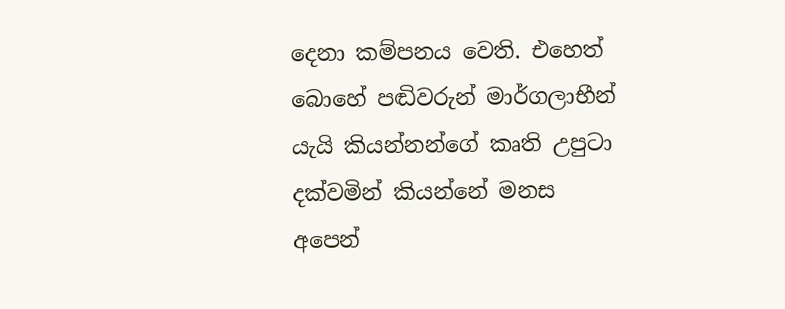දෙනා කම්පනය වෙති. එහෙත් බොහේ පඬිවරුන් මාර්ගලාභීන් යැයි කියන්නන්ගේ කෘති උපුටා දක්වමින් කියන්නේ මනස අපෙන්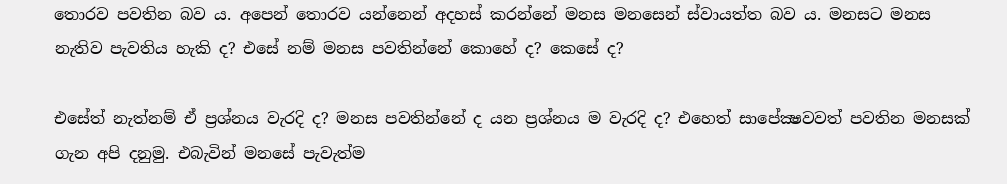තොරව පවතින බව ය. අපෙන් තොරව යන්නෙන් අදහස් කරන්නේ මනස මනසෙන් ස්වායත්ත බව ය. මනසට මනස නැතිව පැවතිය හැකි ද? එසේ නම් මනස පවතින්නේ කොහේ ද? කෙසේ ද?

එසේත් නැත්නම් ඒ ප්‍රශ්නය වැරදි ද? මනස පවතින්නේ ද යන ප්‍රශ්නය ම වැරදි ද? එහෙත් සාපේක්‍ෂවවත් පවතින මනසක් ගැන අපි දනුමු. එබැවින් මනසේ පැවැත්ම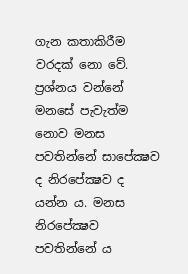ගැන කතාකිරීම වරදක් නො වේ. ප්‍රශ්නය වන්නේ මනසේ පැවැත්ම නොව මනස පවතින්නේ සාපේක්‍ෂව ද නිරපේක්‍ෂව ද යන්න ය. මනස නිරපේක්‍ෂව පවතින්නේ ය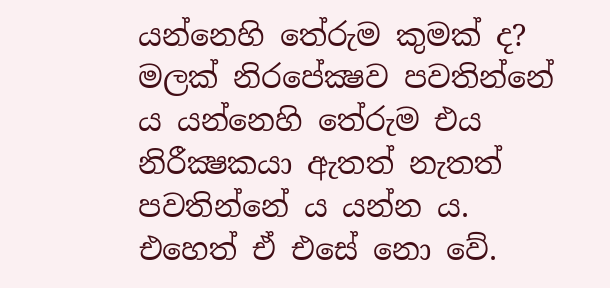යන්නෙහි තේරුම කුමක් ද? මලක් නිරපේක්‍ෂව පවතින්නේ ය යන්නෙහි තේරුම එය නිරීක්‍ෂකයා ඇතත් නැතත් පවතින්නේ ය යන්න ය. එහෙත් ඒ එසේ නො වේ.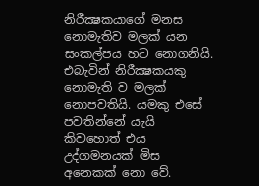නිරීක්‍ෂකයාගේ මනස නොමැතිව මලක් යන සංකල්පය හට නොගනියි. එබැවින් නිරීක්‍ෂකයකු නොමැති ව මලක් නොපවතියි. යමකු එසේ පවතින්නේ යැයි කිවහොත් එය උද්ගමනයක් මිස අනෙකක් නො වේ.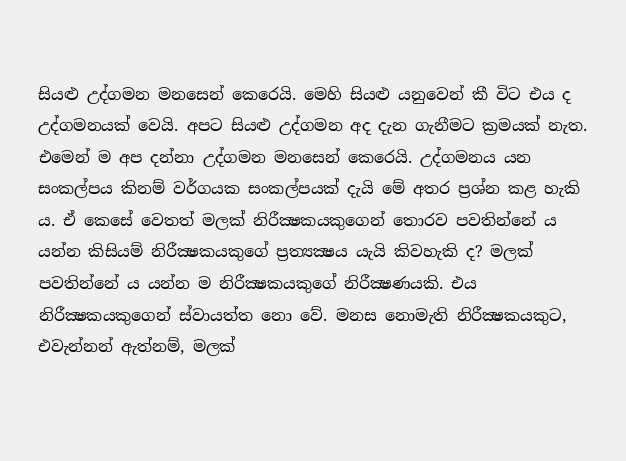සියළු උද්ගමන මනසෙන් කෙරෙයි. මෙහි සියළු යනුවෙන් කී විට එය ද උද්ගමනයක් වෙයි. අපට සියළු උද්ගමන අද දැන ගැනීමට ක්‍රමයක් නැත. එමෙන් ම අප දන්නා උද්ගමන මනසෙන් කෙරෙයි. උද්ගමනය යන සංකල්පය කිනම් වර්ගයක සංකල්පයක් දැයි මේ අතර ප්‍රශ්න කළ හැකි ය. ඒ කෙසේ වෙතත් මලක් නිරීක්‍ෂකයකුගෙන් තොරව පවතින්නේ ය යන්න කිසියම් නිරීක්‍ෂකයකුගේ ප්‍රත්‍යක්‍ෂය යැයි කිවහැකි ද? මලක් පවතින්නේ ය යන්න ම නිරීක්‍ෂකයකුගේ නිරීක්‍ෂණයකි. එය නිරීක්‍ෂකයකුගෙන් ස්වායත්ත නො වේ. මනස නොමැති නිරීක්‍ෂකයකුට, එවැන්නන් ඇත්නම්, මලක්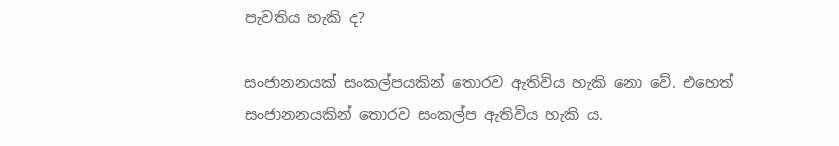පැවතිය හැකි ද?

සංජානනයක් සංකල්පයකින් තොරව ඇතිවිය හැකි නො වේ. එහෙත් සංජානනයකින් තොරව සංකල්ප ඇතිවිය හැකි ය.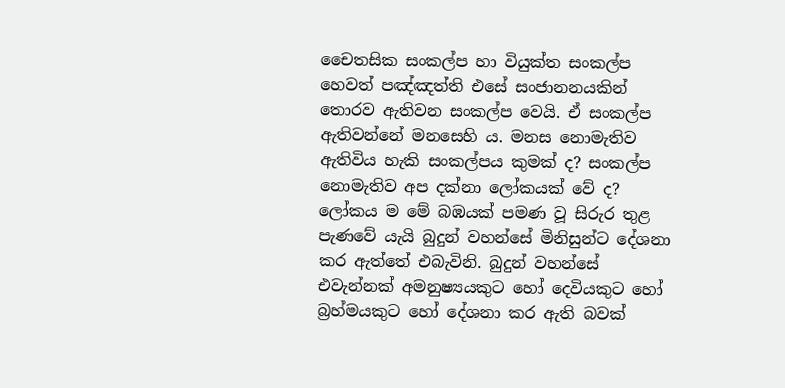චෛතසික සංකල්ප හා වියුක්ත සංකල්ප හෙවත් පඤ්ඤත්ති එසේ සංජානනයකින් තොරව ඇතිවන සංකල්ප වෙයි. ඒ සංකල්ප ඇතිවන්නේ මනසෙහි ය. මනස නොමැතිව ඇතිවිය හැකි සංකල්පය කුමක් ද? සංකල්ප නොමැතිව අප දක්නා ලෝකයක් වේ ද? ලෝකය ම මේ බඹයක් පමණ වූ සිරුර තුළ පැණවේ යැයි බුදුන් වහන්සේ මිනිසුන්ට දේශනා කර ඇත්තේ එබැවිනි. බුදුන් වහන්සේ එවැන්නක් අමනුෂ්‍යයකුට හෝ දෙවියකුට හෝ බ්‍රහ්මයකුට හෝ දේශනා කර ඇති බවක්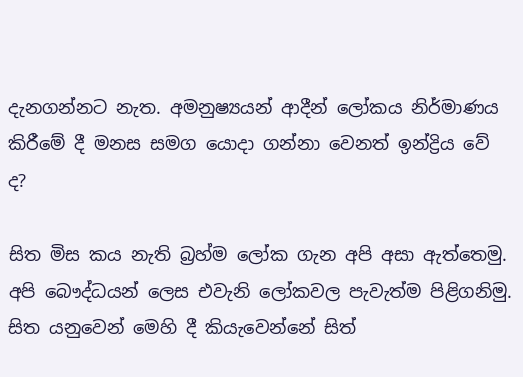දැනගන්නට නැත. අමනුෂ්‍යයන් ආදීන් ලෝකය නිර්මාණය කිරීමේ දී මනස සමග යොදා ගන්නා වෙනත් ඉන්ද්‍රිය වේ ද?

සිත මිස කය නැති බ්‍රහ්ම ලෝක ගැන අපි අසා ඇත්තෙමු. අපි බෞද්ධයන් ලෙස එවැනි ලෝකවල පැවැත්ම පිළිගනිමු. සිත යනුවෙන් මෙහි දී කියැවෙන්නේ සිත්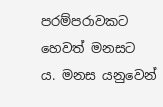පරම්පරාවකට හෙවත් මනසට ය. මනස යනුවෙන්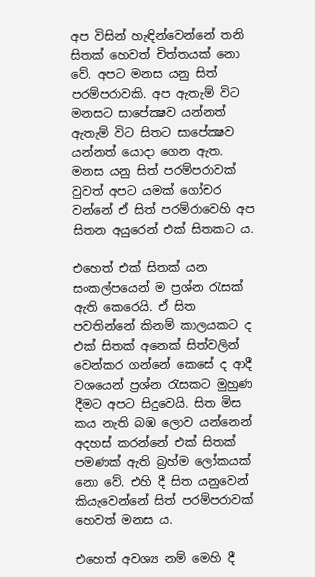අප විසින් හැඳින්වෙන්නේ තනි සිතක් හෙවත් චිත්තයක් නො වේ. අපට මනස යනු සිත් පරම්පරාවකි. අප ඇතැම් විට මනසට සාපේක්‍ෂව යන්නත් ඇතැම් විට සිතට සාපේක්‍ෂව යන්නත් යොදා ගෙන ඇත. මනස යනු සිත් පරම්පරාවක් වුවත් අපට යමක් ගෝචර වන්නේ ඒ සිත් පරම්රාවෙහි අප සිතන අයුරෙන් එක් සිතකට ය.

එහෙත් එක් සිතක් යන සංකල්පයෙන් ම ප්‍රශ්න රැසක් ඇති කෙරෙයි. ඒ සිත පවතින්නේ කිනම් කාලයකට ද එක් සිතක් අනෙක් සිත්වලින් වෙන්කර ගන්නේ කෙසේ ද ආදී වශයෙන් ප්‍රශ්න රැසකට මුහුණ දීමට අපට සිදුවෙයි. සිත මිස කය නැති බඹ ලොව යන්නෙන් අදහස් කරන්නේ එක් සිතක් පමණක් ඇති බ්‍රහ්ම ලෝකයක් නො වේ. එහි දී සිත යනුවෙන් කියැවෙන්නේ සිත් පරම්පරාවක් හෙවත් මනස ය.

එහෙත් අවශ්‍ය නම් මෙහි දී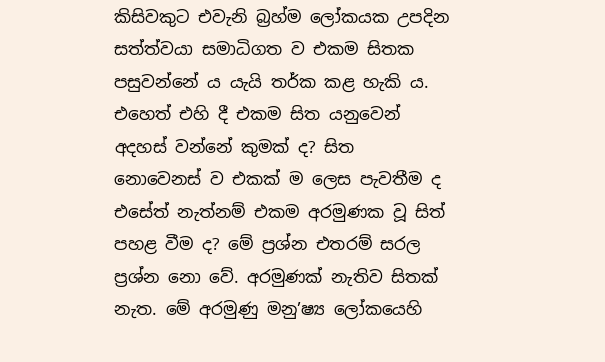කිසිවකුට එවැනි බ්‍රහ්ම ලෝකයක උපදින සත්ත්වයා සමාධිගත ව එකම සිතක පසුවන්නේ ය යැයි තර්ක කළ හැකි ය. එහෙත් එහි දී එකම සිත යනුවෙන් අදහස් වන්නේ කුමක් ද? සිත නොවෙනස් ව එකක් ම ලෙස පැවතීම ද එසේත් නැත්නම් එකම අරමුණක වූ සිත් පහළ වීම ද? මේ ප්‍රශ්න එතරම් සරල ප්‍රශ්න නො වේ. අරමුණක් නැතිව සිතක් නැත. මේ අරමුණු මනු’ෂ්‍ය ලෝකයෙහි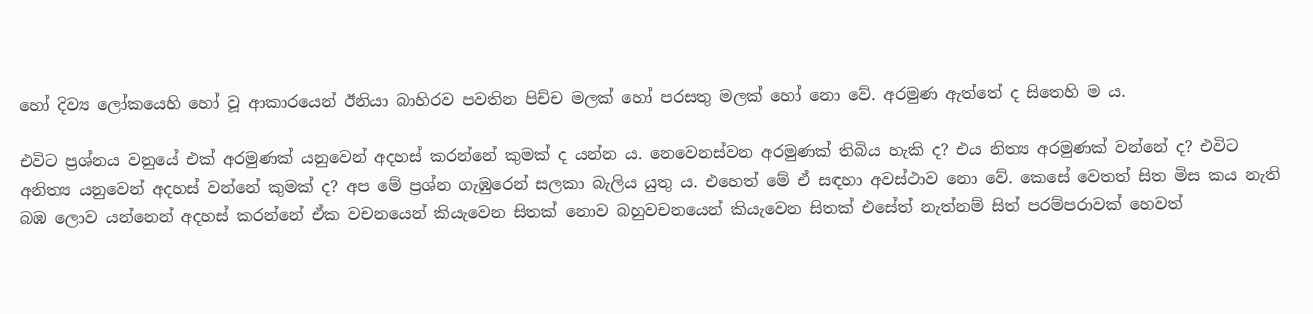හෝ දිව්‍ය ලෝකයෙහි හෝ වූ ආකාරයෙන් ඊනියා බාහිරව පවතින පිච්ච මලක් හෝ පරසතු මලක් හෝ නො වේ. අරමුණ ඇත්තේ ද සිතෙහි ම ය.

එවිට ප්‍රශ්නය වනුයේ එක් අරමුණක් යනුවෙන් අදහස් කරන්නේ කුමක් ද යන්න ය. නෙවෙනස්වන අරමුණක් තිබිය හැකි ද? එය නිත්‍ය අරමුණක් වන්නේ ද? එවිට අනිත්‍ය යනුවෙන් අදහස් වන්නේ කුමක් ද? අප මේ ප්‍රශ්න ගැඹුරෙන් සලකා බැලිය යුතු ය. එහෙත් මේ ඒ සඳහා අවස්ථාව නො වේ. කෙසේ වෙතත් සිත මිස කය නැති බඹ ලොව යන්නෙන් අදහස් කරන්නේ ඒක වචනයෙන් කියැවෙන සිතක් නොව බහුවචනයෙන් කියැවෙන සිතක් එසේත් නැත්නම් සිත් පරම්පරාවක් හෙවත්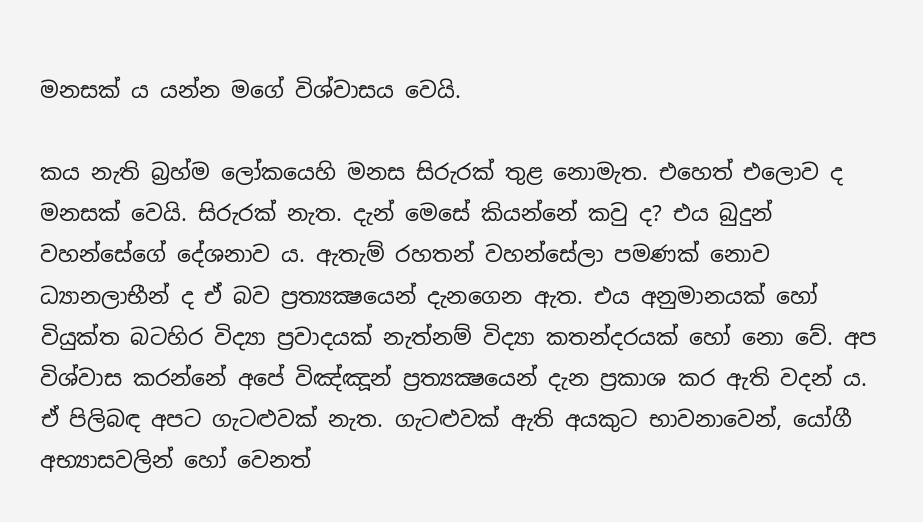මනසක් ය යන්න මගේ විශ්වාසය වෙයි.

කය නැති බ්‍රහ්ම ලෝකයෙහි මනස සිරුරක් තුළ නොමැත. එහෙත් එලොව ද මනසක් වෙයි. සිරුරක් නැත. දැන් මෙසේ කියන්නේ කවු ද? එය බුදුන් වහන්සේගේ දේශනාව ය. ඇතැම් රහතන් වහන්සේලා පමණක් නොව ධ්‍යානලාභීන් ද ඒ බව ප්‍රත්‍යක්‍ෂයෙන් දැනගෙන ඇත. එය අනුමානයක් හෝ වියුක්ත බටහිර විද්‍යා ප්‍රවාදයක් නැත්නම් විද්‍යා කතන්දරයක් හෝ නො වේ. අප විශ්වාස කරන්නේ අපේ විඤ්ඤූන් ප්‍රත්‍යක්‍ෂයෙන් දැන ප්‍රකාශ කර ඇති වදන් ය. ඒ පිලිබඳ අපට ගැටළුවක් නැත. ගැටළුවක් ඇති අයකුට භාවනාවෙන්, යෝගී අභ්‍යාසවලින් හෝ වෙනත්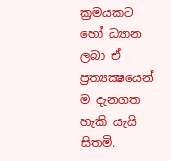ක්‍රමයකට හෝ ධ්‍යාන ලබා ඒ ප්‍රත්‍යක්‍ෂයෙන් ම දැනගත හැකි යැයි සිතමි.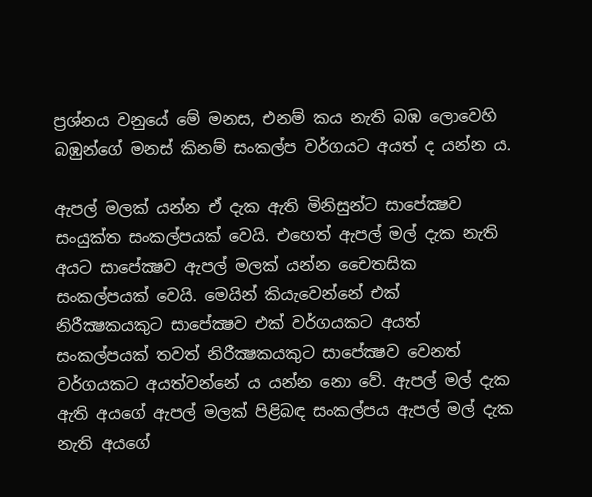ප්‍රශ්නය වනුයේ මේ මනස, එනම් කය නැති බඹ ලොවෙහි බඹුන්ගේ මනස් කිනම් සංකල්ප වර්ගයට අයත් ද යන්න ය.

ඇපල් මලක් යන්න ඒ දැක ඇති මිනිසුන්ට සාපේක්‍ෂව සංයුක්ත සංකල්පයක් වෙයි. එහෙත් ඇපල් මල් දැක නැති අයට සාපේක්‍ෂව ඇපල් මලක් යන්න චෛතසික සංකල්පයක් වෙයි. මෙයින් කියැවෙන්නේ එක් නිරීක්‍ෂකයකුට සාපේක්‍ෂව එක් වර්ගයකට අයත් සංකල්පයක් තවත් නිරීක්‍ෂකයකුට සාපේක්‍ෂව වෙනත් වර්ගයකට අයත්වන්නේ ය යන්න නො වේ. ඇපල් මල් දැක ඇති අයගේ ඇපල් මලක් පිළිබඳ සංකල්පය ඇපල් මල් දැක නැති අයගේ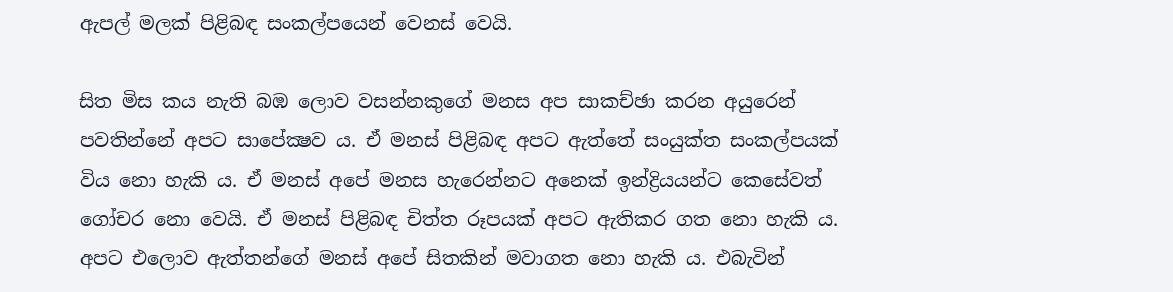ඇපල් මලක් පිළිබඳ සංකල්පයෙන් වෙනස් වෙයි.

සිත මිස කය නැති බඹ ලොව වසන්නකුගේ මනස අප සාකච්ඡා කරන අයුරෙන් පවතින්නේ අපට සාපේක්‍ෂව ය. ඒ මනස් පිළිබඳ අපට ඇත්තේ සංයුක්ත සංකල්පයක් විය නො හැකි ය. ඒ මනස් අපේ මනස හැරෙන්නට අනෙක් ඉන්ද්‍රියයන්ට කෙසේවත් ගෝචර නො වෙයි. ඒ මනස් පිළිබඳ චිත්ත රූපයක් අපට ඇතිකර ගත නො හැකි ය. අපට එලොව ඇත්තන්ගේ මනස් අපේ සිතකින් මවාගත නො හැකි ය. එබැවින්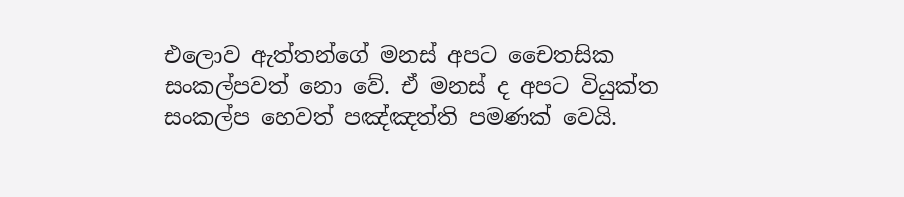එලොව ඇත්තන්ගේ මනස් අපට චෛතසික සංකල්පවත් නො වේ. ඒ මනස් ද අපට වියුක්ත සංකල්ප හෙවත් පඤ්ඤත්ති පමණක් වෙයි.